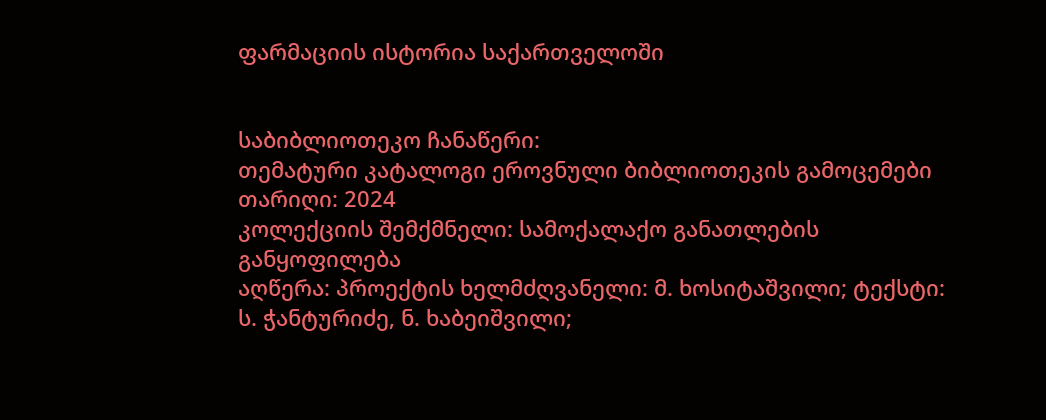ფარმაციის ისტორია საქართველოში


საბიბლიოთეკო ჩანაწერი:
თემატური კატალოგი ეროვნული ბიბლიოთეკის გამოცემები
თარიღი: 2024
კოლექციის შემქმნელი: სამოქალაქო განათლების განყოფილება
აღწერა: პროექტის ხელმძღვანელი: მ. ხოსიტაშვილი; ტექსტი: ს. ჭანტურიძე, ნ. ხაბეიშვილი;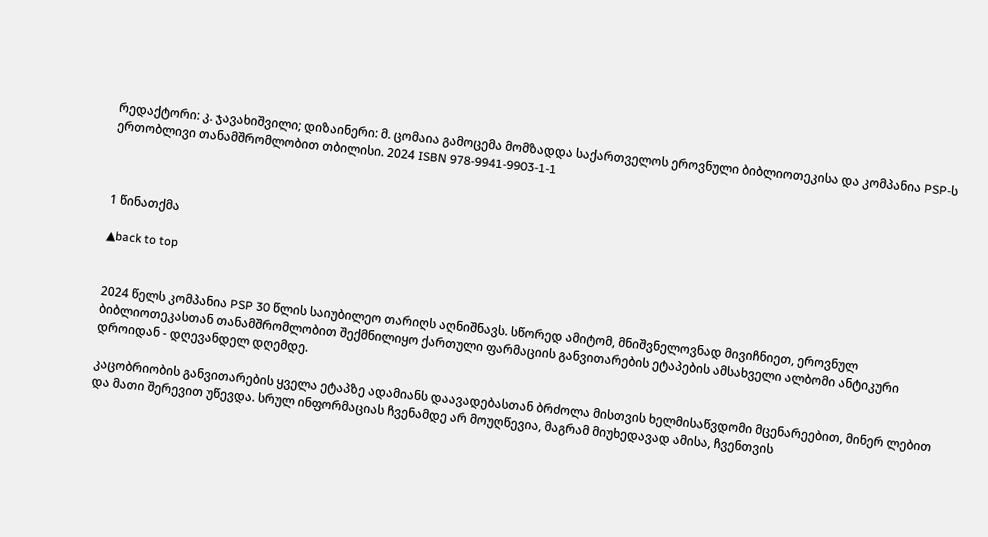რედაქტორი: კ. ჯავახიშვილი; დიზაინერი: მ. ცომაია გამოცემა მომზადდა საქართველოს ეროვნული ბიბლიოთეკისა და კომპანია PSP-ს ერთობლივი თანამშრომლობით თბილისი. 2024 ISBN 978-9941-9903-1-1



1 წინათქმა

▲back to top


2024 წელს კომპანია PSP 30 წლის საიუბილეო თარიღს აღნიშნავს. სწორედ ამიტომ, მნიშვნელოვნად მივიჩნიეთ, ეროვნულ ბიბლიოთეკასთან თანამშრომლობით შექმნილიყო ქართული ფარმაციის განვითარების ეტაპების ამსახველი ალბომი ანტიკური დროიდან - დღევანდელ დღემდე.

კაცობრიობის განვითარების ყველა ეტაპზე ადამიანს დაავადებასთან ბრძოლა მისთვის ხელმისაწვდომი მცენარეებით, მინერ ლებით და მათი შერევით უწევდა. სრულ ინფორმაციას ჩვენამდე არ მოუღწევია, მაგრამ მიუხედავად ამისა, ჩვენთვის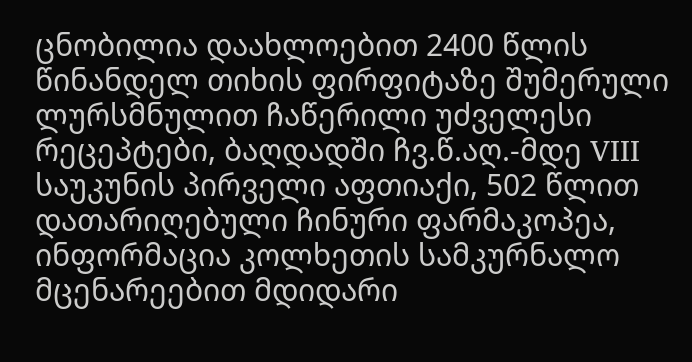ცნობილია დაახლოებით 2400 წლის წინანდელ თიხის ფირფიტაზე შუმერული ლურსმნულით ჩაწერილი უძველესი რეცეპტები, ბაღდადში ჩვ.წ.აღ.-მდე VIII საუკუნის პირველი აფთიაქი, 502 წლით დათარიღებული ჩინური ფარმაკოპეა, ინფორმაცია კოლხეთის სამკურნალო მცენარეებით მდიდარი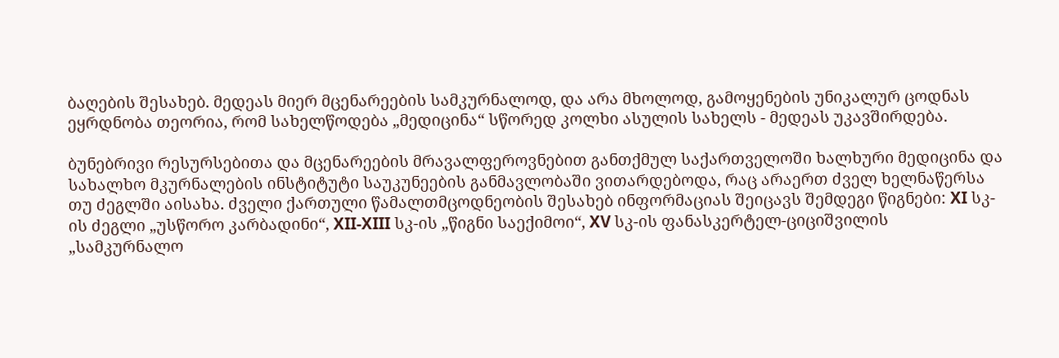ბაღების შესახებ. მედეას მიერ მცენარეების სამკურნალოდ, და არა მხოლოდ, გამოყენების უნიკალურ ცოდნას ეყრდნობა თეორია, რომ სახელწოდება „მედიცინა“ სწორედ კოლხი ასულის სახელს - მედეას უკავშირდება.

ბუნებრივი რესურსებითა და მცენარეების მრავალფეროვნებით განთქმულ საქართველოში ხალხური მედიცინა და სახალხო მკურნალების ინსტიტუტი საუკუნეების განმავლობაში ვითარდებოდა, რაც არაერთ ძველ ხელნაწერსა თუ ძეგლში აისახა. ძველი ქართული წამალთმცოდნეობის შესახებ ინფორმაციას შეიცავს შემდეგი წიგნები: XI სკ-ის ძეგლი „უსწორო კარბადინი“, XII-XIII სკ-ის „წიგნი საექიმოი“, XV სკ-ის ფანასკერტელ-ციციშვილის „სამკურნალო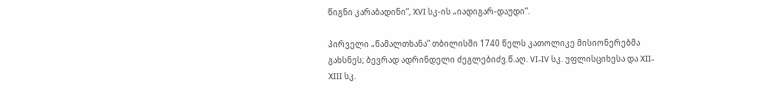წიგნი კარაბადინი“, XVI სკ-ის „იადიგარ-დაუდი“.

პირველი „წამალთხანა“ თბილისში 1740 წელს კათოლიკე მისიონერებმა გახსნეს; ბევრად ადრინდელი ძეგლებიძვ.წ.აღ. VI-IV სკ. უფლისციხესა და XII-XIII სკ.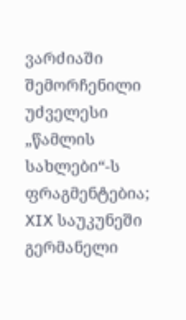ვარძიაში შემორჩენილი უძველესი „წამლის სახლები“-ს ფრაგმენტებია; XIX საუკუნეში გერმანელი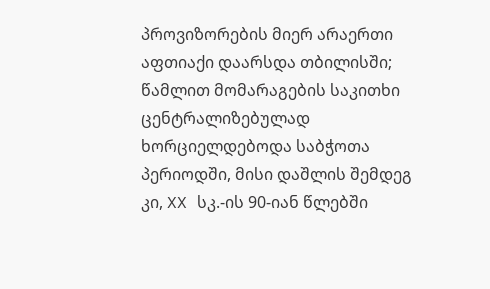პროვიზორების მიერ არაერთი აფთიაქი დაარსდა თბილისში; წამლით მომარაგების საკითხი ცენტრალიზებულად ხორციელდებოდა საბჭოთა პერიოდში, მისი დაშლის შემდეგ კი, XX სკ.-ის 90-იან წლებში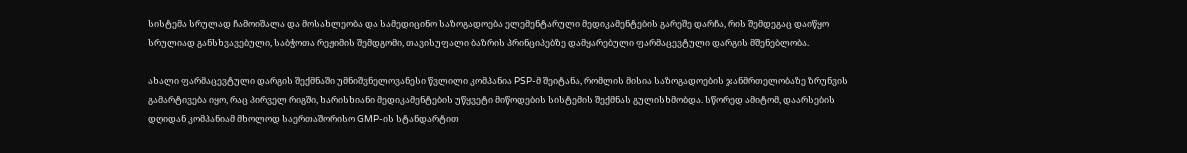სისტემა სრულად ჩამოიშალა და მოსახლეობა და სამედიცინო საზოგადოება ელემენტარული მედიკამენტების გარეშე დარჩა, რის შემდეგაც დაიწყო სრულიად განსხვავებული, საბჭოთა რეჟიმის შემდგომი, თავისუფალი ბაზრის პრინციპებზე დამყარებული ფარმაცევტული დარგის მშენებლობა.

ახალი ფარმაცევტული დარგის შექმნაში უმნიშვნელოვანესი წვლილი კომპანია PSP-მ შეიტანა, რომლის მისია საზოგადოების ჯანმრთელობაზე ზრუნვის გამარტივება იყო, რაც პირველ რიგში, ხარისხიანი მედიკამენტების უწყვეტი მიწოდების სისტემის შექმნას გულისხმობდა. სწორედ ამიტომ, დაარსების დღიდან კომპანიამ მხოლოდ საერთაშორისო GMP-ის სტანდარტით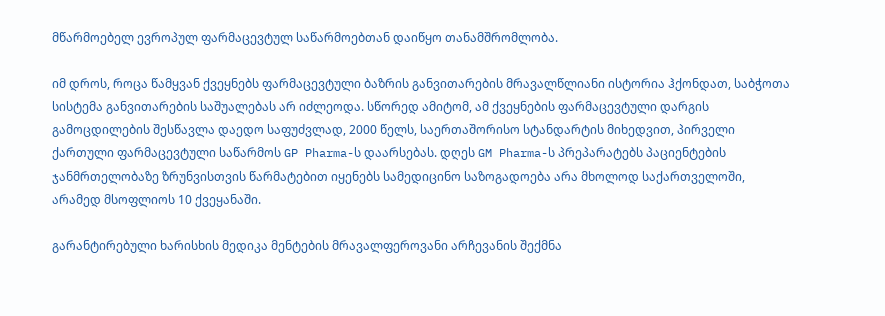მწარმოებელ ევროპულ ფარმაცევტულ საწარმოებთან დაიწყო თანამშრომლობა.

იმ დროს, როცა წამყვან ქვეყნებს ფარმაცევტული ბაზრის განვითარების მრავალწლიანი ისტორია ჰქონდათ, საბჭოთა სისტემა განვითარების საშუალებას არ იძლეოდა. სწორედ ამიტომ, ამ ქვეყნების ფარმაცევტული დარგის გამოცდილების შესწავლა დაედო საფუძვლად, 2000 წელს, საერთაშორისო სტანდარტის მიხედვით, პირველი ქართული ფარმაცევტული საწარმოს GP Pharma-ს დაარსებას. დღეს GM Pharma-ს პრეპარატებს პაციენტების ჯანმრთელობაზე ზრუნვისთვის წარმატებით იყენებს სამედიცინო საზოგადოება არა მხოლოდ საქართველოში, არამედ მსოფლიოს 10 ქვეყანაში.

გარანტირებული ხარისხის მედიკა მენტების მრავალფეროვანი არჩევანის შექმნა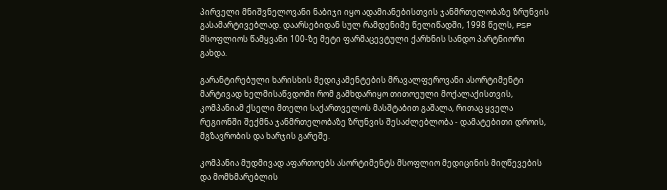პირველი მნიშვნელოვანი ნაბიჯი იყო ადამიანებისთვის ჯანმრთელობაზე ზრუნვის გასამარტივებლად. დაარსებიდან სულ რამდენიმე წელიწადში, 1998 წელს, PSP მსოფლიოს წამყვანი 100-ზე მეტი ფარმაცევტული ქარხნის სანდო პარტნიორი გახდა.

გარანტირებული ხარისხის მედიკამენტების მრავალფეროვანი ასორტიმენტი მარტივად ხელმისაწვდომი რომ გამხდარიყო თითოეული მოქალაქისთვის, კომპანიამ ქსელი მთელი საქართველოს მასშტაბით გაშალა, რითაც ყველა რეგიონში შექმნა ჯანმრთელობაზე ზრუნვის შესაძლებლობა - დამატებითი დროის, მგზავრობის და ხარჯის გარეშე.

კომპანია მუდმივად აფართოებს ასორტიმენტს მსოფლიო მედიცინის მიღწევების და მომხმარებლის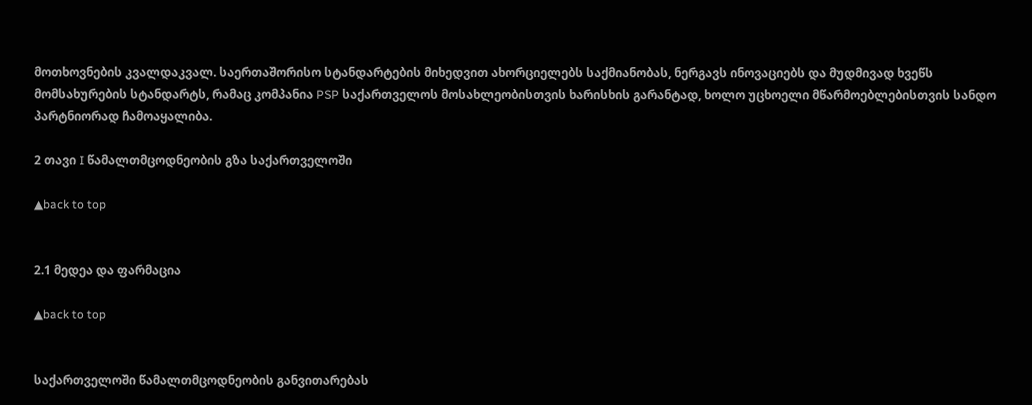მოთხოვნების კვალდაკვალ. საერთაშორისო სტანდარტების მიხედვით ახორციელებს საქმიანობას, ნერგავს ინოვაციებს და მუდმივად ხვეწს მომსახურების სტანდარტს, რამაც კომპანია PSP საქართველოს მოსახლეობისთვის ხარისხის გარანტად, ხოლო უცხოელი მწარმოებლებისთვის სანდო პარტნიორად ჩამოაყალიბა.

2 თავი I წამალთმცოდნეობის გზა საქართველოში

▲back to top


2.1 მედეა და ფარმაცია

▲back to top


საქართველოში წამალთმცოდნეობის განვითარებას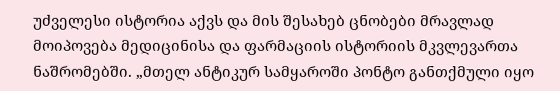უძველესი ისტორია აქვს და მის შესახებ ცნობები მრავლად მოიპოვება მედიცინისა და ფარმაციის ისტორიის მკვლევართა ნაშრომებში. „მთელ ანტიკურ სამყაროში პონტო განთქმული იყო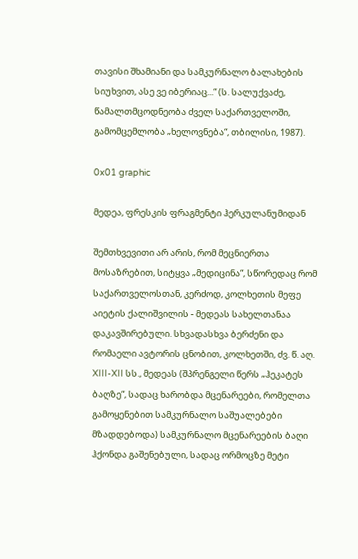თავისი შხამიანი და სამკურნალო ბალახების სიუხვით, ასე ვე იბერიაც...“ (ს. სალუქვაძე, წამალთმცოდნეობა ძველ საქართველოში, გამომცემლობა „ხელოვნება“, თბილისი, 1987).

0x01 graphic

მედეა, ფრესკის ფრაგმენტი ჰერკულანუმიდან

შემთხვევითი არ არის, რომ მეცნიერთა მოსაზრებით, სიტყვა „მედიცინა“, სწორედაც რომ საქართველოსთან, კერძოდ, კოლხეთის მეფე აიეტის ქალიშვილის - მედეას სახელთანაა დაკავშირებული. სხვადასხვა ბერძენი და რომაელი ავტორის ცნობით, კოლხეთში, ძვ. წ. აღ. XIII-XII სს., მედეას (შპრენგელი წერს „ჰეკატეს ბაღზე“, სადაც ხარობდა მცენარეები, რომელთა გამოყენებით სამკურნალო საშუალებები მზადდებოდა) სამკურნალო მცენარეების ბაღი ჰქონდა გაშენებული, სადაც ორმოცზე მეტი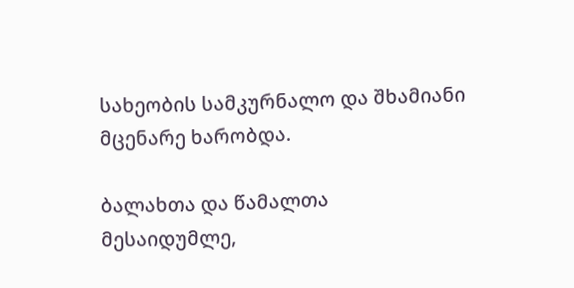სახეობის სამკურნალო და შხამიანი მცენარე ხარობდა.

ბალახთა და წამალთა მესაიდუმლე,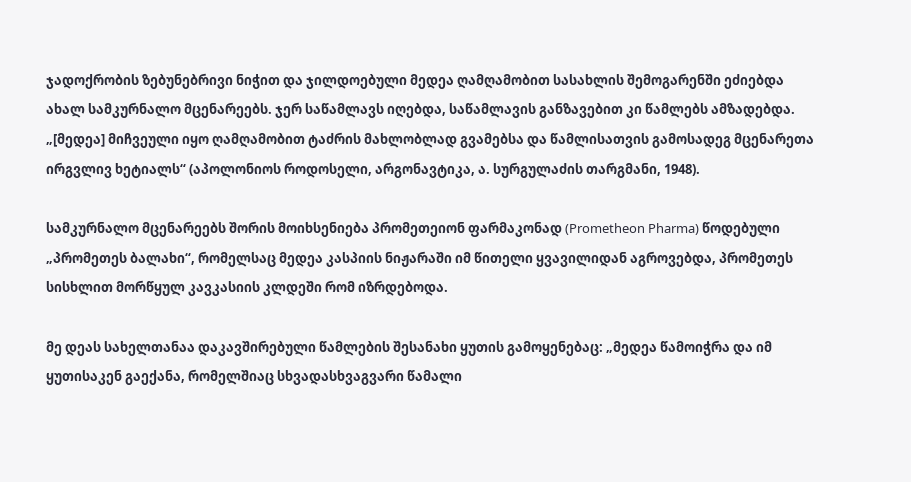ჯადოქრობის ზებუნებრივი ნიჭით და ჯილდოებული მედეა ღამღამობით სასახლის შემოგარენში ეძიებდა ახალ სამკურნალო მცენარეებს. ჯერ საწამლავს იღებდა, საწამლავის განზავებით კი წამლებს ამზადებდა. „[მედეა] მიჩვეული იყო ღამღამობით ტაძრის მახლობლად გვამებსა და წამლისათვის გამოსადეგ მცენარეთა ირგვლივ ხეტიალს“ (აპოლონიოს როდოსელი, არგონავტიკა, ა. სურგულაძის თარგმანი, 1948).

სამკურნალო მცენარეებს შორის მოიხსენიება პრომეთეიონ ფარმაკონად (Prometheon Pharma) წოდებული „პრომეთეს ბალახი“, რომელსაც მედეა კასპიის ნიჟარაში იმ წითელი ყვავილიდან აგროვებდა, პრომეთეს სისხლით მორწყულ კავკასიის კლდეში რომ იზრდებოდა.

მე დეას სახელთანაა დაკავშირებული წამლების შესანახი ყუთის გამოყენებაც: „მედეა წამოიჭრა და იმ ყუთისაკენ გაექანა, რომელშიაც სხვადასხვაგვარი წამალი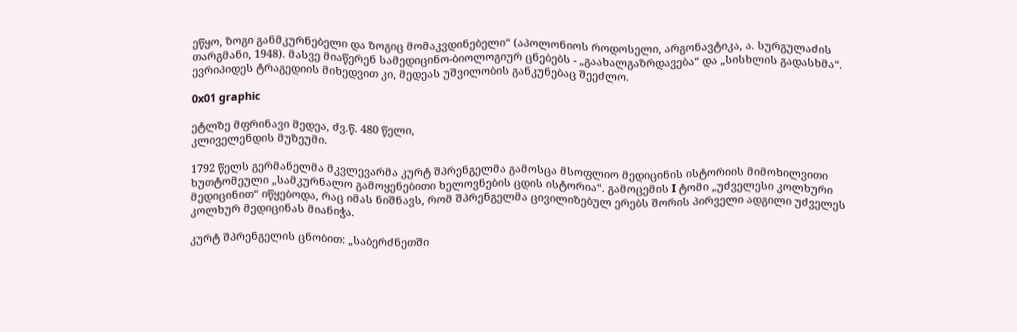ეწყო, ზოგი განმკურნებელი და ზოგიც მომაკვდინებელი“ (აპოლონიოს როდოსელი, არგონავტიკა, ა. სურგულაძის თარგმანი, 1948). მასვე მიაწერენ სამედიცინო-ბიოლოგიურ ცნებებს - „გაახალგაზრდავება“ და „სისხლის გადასხმა“. ევრიპიდეს ტრაგედიის მიხედვით კი, მედეას უშვილობის განკუნებაც შეეძლო.

0x01 graphic

ეტლზე მფრინავი მედეა, ძვ.წ. 480 წელი,
კლიველენდის მუზეუმი.

1792 წელს გერმანელმა მკვლევარმა კურტ შპრენგელმა გამოსცა მსოფლიო მედიცინის ისტორიის მიმოხილვითი ხუთტომეული „სამკურნალო გამოყენებითი ხელოვნების ცდის ისტორია“. გამოცემის I ტომი „უძველესი კოლხური მედიცინით“ იწყებოდა, რაც იმას ნიშნავს, რომ შპრენგელმა ცივილიზებულ ერებს შორის პირველი ადგილი უძველეს კოლხურ მედიცინას მიანიჭა.

კურტ შპრენგელის ცნობით: „საბერძნეთში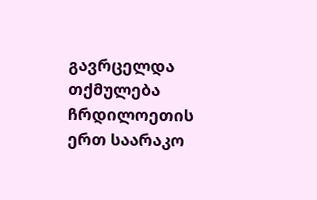გავრცელდა თქმულება ჩრდილოეთის ერთ საარაკო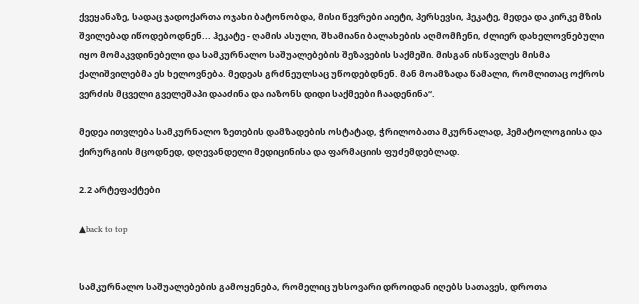ქვეყანაზე, სადაც ჯადოქართა ოჯახი ბატონობდა, მისი წევრები აიეტი, პერსევსი, ჰეკატე, მედეა და კირკე მზის შვილებად იწოდებოდნენ... ჰეკატე - ღამის ასული, შხამიანი ბალახების აღმომჩენი, ძლიერ დახელოვნებული იყო მომაკვდინებელი და სამკურნალო საშუალებების შეზავების საქმეში. მისგან ისწავლეს მისმა ქალიშვილებმა ეს ხელოვნება. მედეას გრძნეულსაც უწოდებდნენ. მან მოამზადა წამალი, რომლითაც ოქროს ვერძის მცველი გველეშაპი დააძინა და იაზონს დიდი საქმეები ჩაადენინა“.

მედეა ითვლება სამკურნალო ზეთების დამზადების ოსტატად, ჭრილობათა მკურნალად, ჰემატოლოგიისა და ქირურგიის მცოდნედ, დღევანდელი მედიცინისა და ფარმაციის ფუძემდებლად.

2.2 არტეფაქტები

▲back to top


სამკურნალო საშუალებების გამოყენება, რომელიც უხსოვარი დროიდან იღებს სათავეს, დროთა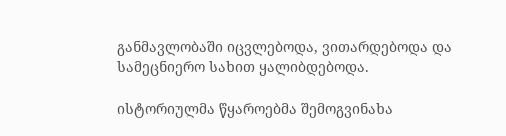განმავლობაში იცვლებოდა, ვითარდებოდა და სამეცნიერო სახით ყალიბდებოდა.

ისტორიულმა წყაროებმა შემოგვინახა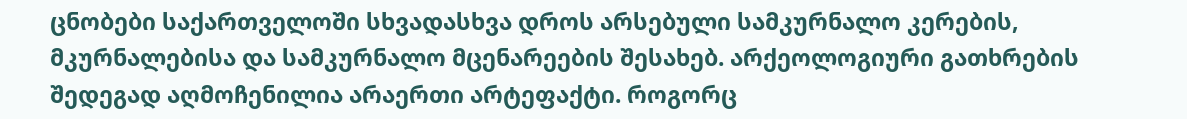ცნობები საქართველოში სხვადასხვა დროს არსებული სამკურნალო კერების, მკურნალებისა და სამკურნალო მცენარეების შესახებ. არქეოლოგიური გათხრების შედეგად აღმოჩენილია არაერთი არტეფაქტი. როგორც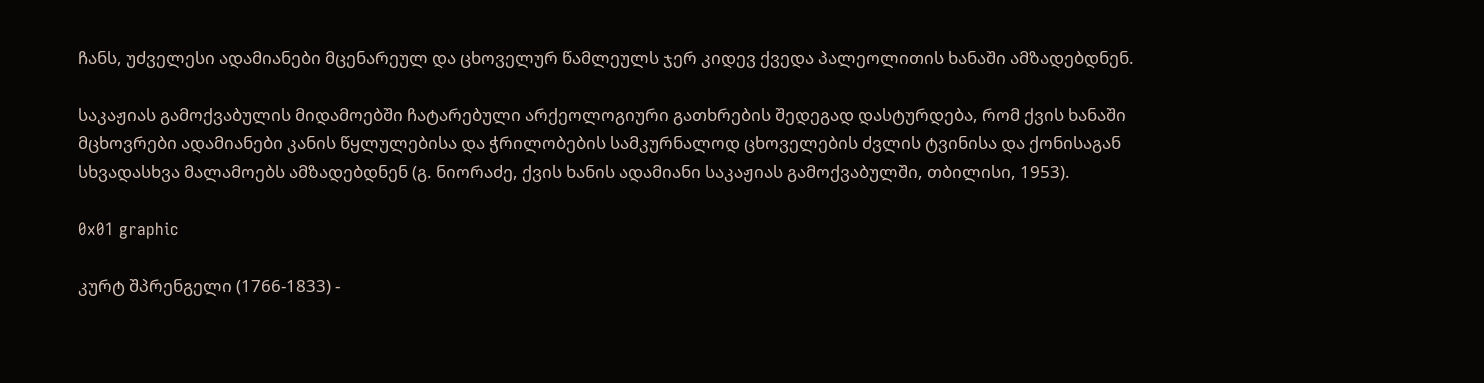ჩანს, უძველესი ადამიანები მცენარეულ და ცხოველურ წამლეულს ჯერ კიდევ ქვედა პალეოლითის ხანაში ამზადებდნენ.

საკაჟიას გამოქვაბულის მიდამოებში ჩატარებული არქეოლოგიური გათხრების შედეგად დასტურდება, რომ ქვის ხანაში მცხოვრები ადამიანები კანის წყლულებისა და ჭრილობების სამკურნალოდ ცხოველების ძვლის ტვინისა და ქონისაგან სხვადასხვა მალამოებს ამზადებდნენ (გ. ნიორაძე, ქვის ხანის ადამიანი საკაჟიას გამოქვაბულში, თბილისი, 1953).

0x01 graphic

კურტ შპრენგელი (1766-1833) -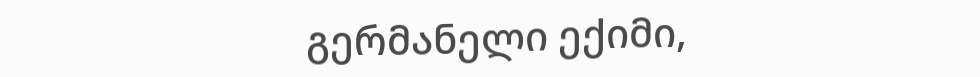გერმანელი ექიმი,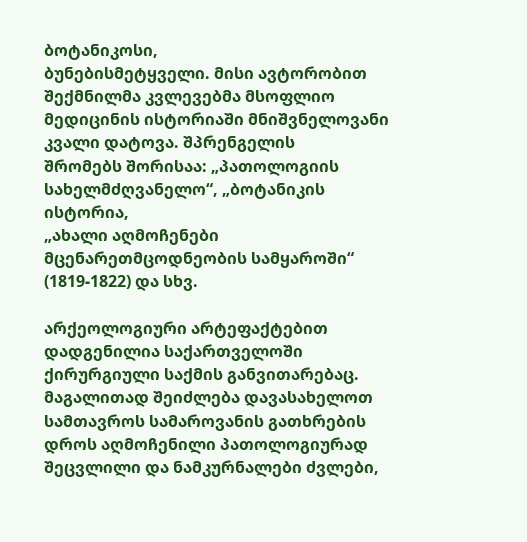ბოტანიკოსი,
ბუნებისმეტყველი. მისი ავტორობით შექმნილმა კვლევებმა მსოფლიო
მედიცინის ისტორიაში მნიშვნელოვანი კვალი დატოვა. შპრენგელის
შრომებს შორისაა: „პათოლოგიის სახელმძღვანელო“, „ბოტანიკის ისტორია,
„ახალი აღმოჩენები მცენარეთმცოდნეობის სამყაროში“ (1819-1822) და სხვ.

არქეოლოგიური არტეფაქტებით დადგენილია საქართველოში ქირურგიული საქმის განვითარებაც. მაგალითად შეიძლება დავასახელოთ სამთავროს სამაროვანის გათხრების დროს აღმოჩენილი პათოლოგიურად შეცვლილი და ნამკურნალები ძვლები,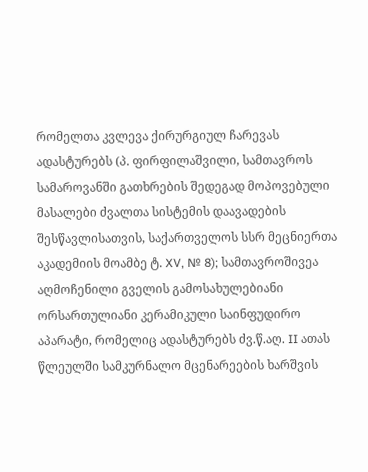რომელთა კვლევა ქირურგიულ ჩარევას ადასტურებს (პ. ფირფილაშვილი, სამთავროს სამაროვანში გათხრების შედეგად მოპოვებული მასალები ძვალთა სისტემის დაავადების შესწავლისათვის, საქართველოს სსრ მეცნიერთა აკადემიის მოამბე ტ. XV, № 8); სამთავროშივეა აღმოჩენილი გველის გამოსახულებიანი ორსართულიანი კერამიკული საინფუდირო აპარატი, რომელიც ადასტურებს ძვ.წ.აღ. II ათას წლეულში სამკურნალო მცენარეების ხარშვის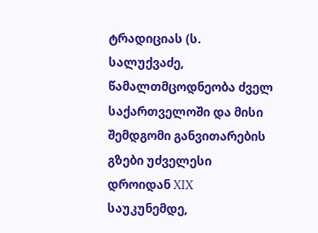ტრადიციას (ს. სალუქვაძე, წამალთმცოდნეობა ძველ საქართველოში და მისი შემდგომი განვითარების გზები უძველესი დროიდან XIX საუკუნემდე,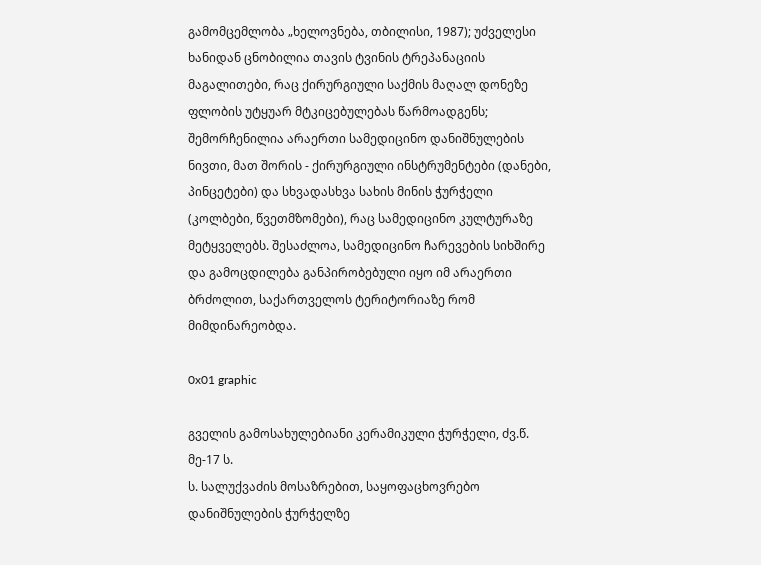გამომცემლობა „ხელოვნება, თბილისი, 1987); უძველესი ხანიდან ცნობილია თავის ტვინის ტრეპანაციის მაგალითები, რაც ქირურგიული საქმის მაღალ დონეზე ფლობის უტყუარ მტკიცებულებას წარმოადგენს; შემორჩენილია არაერთი სამედიცინო დანიშნულების ნივთი, მათ შორის - ქირურგიული ინსტრუმენტები (დანები, პინცეტები) და სხვადასხვა სახის მინის ჭურჭელი (კოლბები, წვეთმზომები), რაც სამედიცინო კულტურაზე მეტყველებს. შესაძლოა, სამედიცინო ჩარევების სიხშირე და გამოცდილება განპირობებული იყო იმ არაერთი ბრძოლით, საქართველოს ტერიტორიაზე რომ მიმდინარეობდა.

0x01 graphic

გველის გამოსახულებიანი კერამიკული ჭურჭელი, ძვ.წ. მე-17 ს.
ს. სალუქვაძის მოსაზრებით, საყოფაცხოვრებო დანიშნულების ჭურჭელზე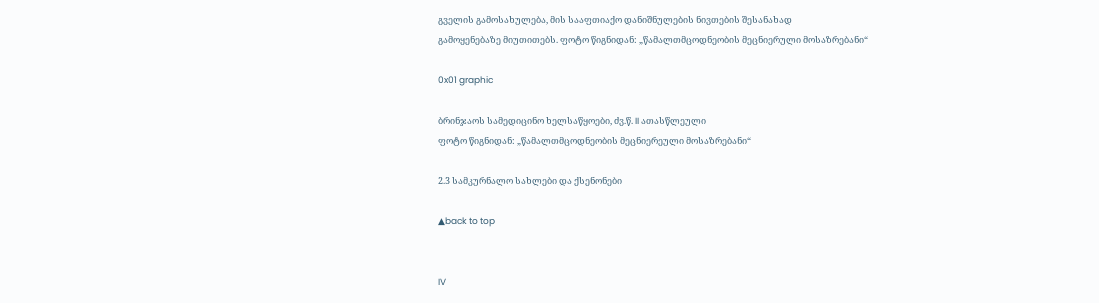გველის გამოსახულება, მის სააფთიაქო დანიშნულების ნივთების შესანახად
გამოყენებაზე მიუთითებს. ფოტო წიგნიდან: „წამალთმცოდნეობის მეცნიერული მოსაზრებანი“

0x01 graphic

ბრინჯაოს სამედიცინო ხელსაწყოები, ძვ.წ. II ათასწლეული
ფოტო წიგნიდან: „წამალთმცოდნეობის მეცნიერეული მოსაზრებანი“

2.3 სამკურნალო სახლები და ქსენონები

▲back to top


IV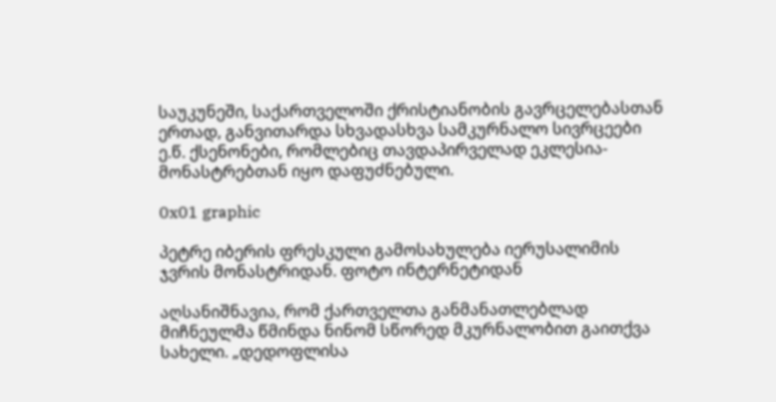საუკუნეში, საქართველოში ქრისტიანობის გავრცელებასთან ერთად, განვითარდა სხვადასხვა სამკურნალო სივრცეები ე.წ. ქსენონები, რომლებიც თავდაპირველად ეკლესია-მონასტრებთან იყო დაფუძნებული.

0x01 graphic

პეტრე იბერის ფრესკული გამოსახულება იერუსალიმის
ჯვრის მონასტრიდან. ფოტო ინტერნეტიდან

აღსანიშნავია, რომ ქართველთა განმანათლებლად მიჩნეულმა წმინდა ნინომ სწორედ მკურნალობით გაითქვა სახელი. „დედოფლისა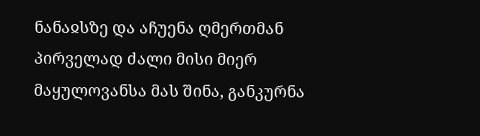ნანაჲსზე და აჩუენა ღმერთმან პირველად ძალი მისი მიერ მაყულოვანსა მას შინა, განკურნა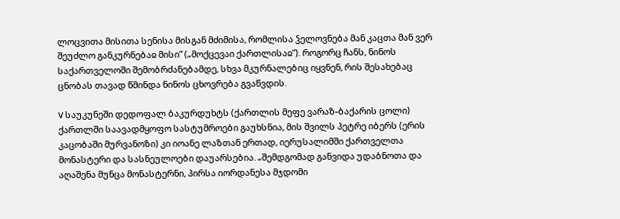ლოცვითა მისითა სენისა მისგან მძიმისა, რომლისა ჴელოვნება მან კაცთა მან ვერ შეუძლო განკურნებაჲ მისი“ („მოქცევაი ქართლისაჲ“). როგორც ჩანს, ნინოს საქართველოში შემობრძანებამდე, სხვა მკურნალებიც იყვნენ, რის შესახებაც ცნობას თავად წმინდა ნინოს ცხოვრება გვაწვდის.

V საუკუნეში დედოფალ ბაკურდუხტს (ქართლის მეფე ვარაზ-ბაქარის ცოლი) ქართლში საავადმყოფო სასტუმროები გაუხსნია, მის შვილს პეტრე იბერს (ერის კაცობაში მურვანოზი) კი იოანე ლაზთან ერთად, იერუსალიმში ქართველთა მონასტერი და სასნეულოები დაუარსებია. „შემდგომად განვიდა უდაბნოთა და აღაშენა მუნცა მონასტერნი, პირსა იორდანესა მჯდომი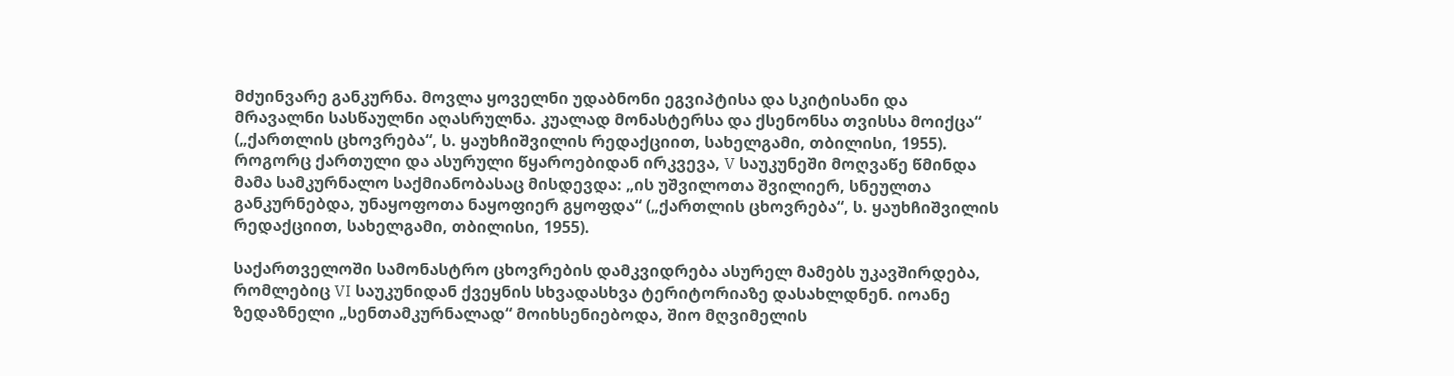მძუინვარე განკურნა. მოვლა ყოველნი უდაბნონი ეგვიპტისა და სკიტისანი და მრავალნი სასწაულნი აღასრულნა. კუალად მონასტერსა და ქსენონსა თვისსა მოიქცა“ („ქართლის ცხოვრება“, ს. ყაუხჩიშვილის რედაქციით, სახელგამი, თბილისი, 1955). როგორც ქართული და ასურული წყაროებიდან ირკვევა, V საუკუნეში მოღვაწე წმინდა მამა სამკურნალო საქმიანობასაც მისდევდა: „ის უშვილოთა შვილიერ, სნეულთა განკურნებდა, უნაყოფოთა ნაყოფიერ გყოფდა“ („ქართლის ცხოვრება“, ს. ყაუხჩიშვილის რედაქციით, სახელგამი, თბილისი, 1955).

საქართველოში სამონასტრო ცხოვრების დამკვიდრება ასურელ მამებს უკავშირდება, რომლებიც VI საუკუნიდან ქვეყნის სხვადასხვა ტერიტორიაზე დასახლდნენ. იოანე ზედაზნელი „სენთამკურნალად“ მოიხსენიებოდა, შიო მღვიმელის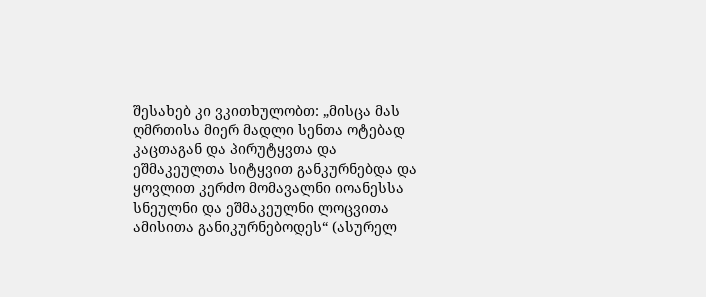შესახებ კი ვკითხულობთ: „მისცა მას ღმრთისა მიერ მადლი სენთა ოტებად კაცთაგან და პირუტყვთა და ეშმაკეულთა სიტყვით განკურნებდა და ყოვლით კერძო მომავალნი იოანესსა სნეულნი და ეშმაკეულნი ლოცვითა ამისითა განიკურნებოდეს“ (ასურელ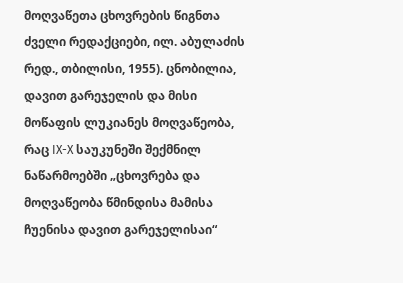მოღვაწეთა ცხოვრების წიგნთა ძველი რედაქციები, ილ. აბულაძის რედ., თბილისი, 1955). ცნობილია, დავით გარეჯელის და მისი მოწაფის ლუკიანეს მოღვაწეობა, რაც IX-X საუკუნეში შექმნილ ნაწარმოებში „ცხოვრება და მოღვაწეობა წმინდისა მამისა ჩუენისა დავით გარეჯელისაი“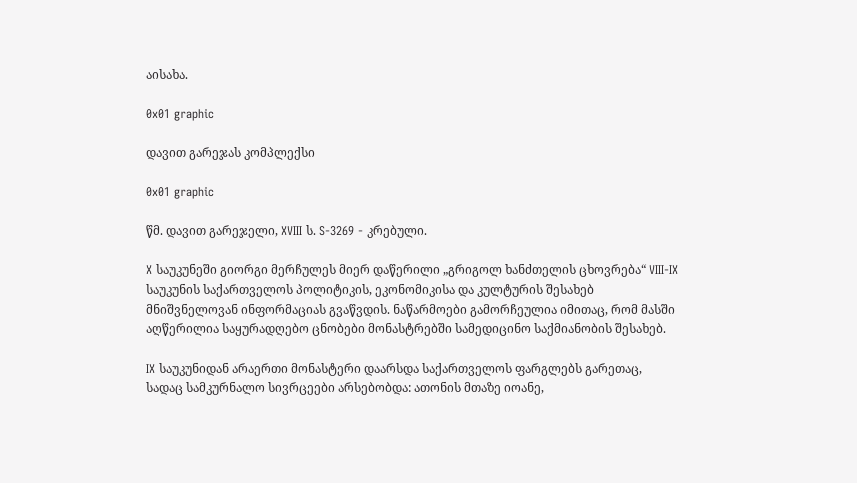აისახა.

0x01 graphic

დავით გარეჯას კომპლექსი

0x01 graphic

წმ. დავით გარეჯელი, XVIII ს. S-3269 - კრებული.

X საუკუნეში გიორგი მერჩულეს მიერ დაწერილი „გრიგოლ ხანძთელის ცხოვრება“ VIII-IX საუკუნის საქართველოს პოლიტიკის, ეკონომიკისა და კულტურის შესახებ მნიშვნელოვან ინფორმაციას გვაწვდის. ნაწარმოები გამორჩეულია იმითაც, რომ მასში აღწერილია საყურადღებო ცნობები მონასტრებში სამედიცინო საქმიანობის შესახებ.

IX საუკუნიდან არაერთი მონასტერი დაარსდა საქართველოს ფარგლებს გარეთაც, სადაც სამკურნალო სივრცეები არსებობდა: ათონის მთაზე იოანე,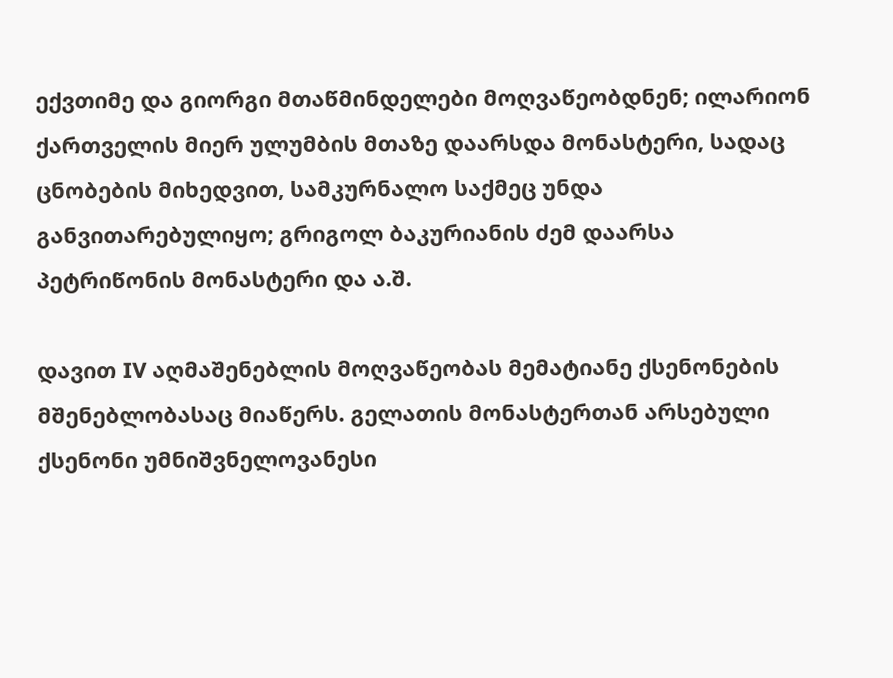ექვთიმე და გიორგი მთაწმინდელები მოღვაწეობდნენ; ილარიონ ქართველის მიერ ულუმბის მთაზე დაარსდა მონასტერი, სადაც ცნობების მიხედვით, სამკურნალო საქმეც უნდა განვითარებულიყო; გრიგოლ ბაკურიანის ძემ დაარსა პეტრიწონის მონასტერი და ა.შ.

დავით IV აღმაშენებლის მოღვაწეობას მემატიანე ქსენონების მშენებლობასაც მიაწერს. გელათის მონასტერთან არსებული ქსენონი უმნიშვნელოვანესი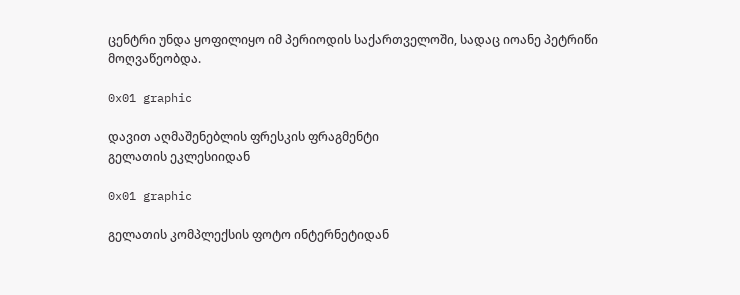ცენტრი უნდა ყოფილიყო იმ პერიოდის საქართველოში, სადაც იოანე პეტრიწი მოღვაწეობდა.

0x01 graphic

დავით აღმაშენებლის ფრესკის ფრაგმენტი
გელათის ეკლესიიდან

0x01 graphic

გელათის კომპლექსის ფოტო ინტერნეტიდან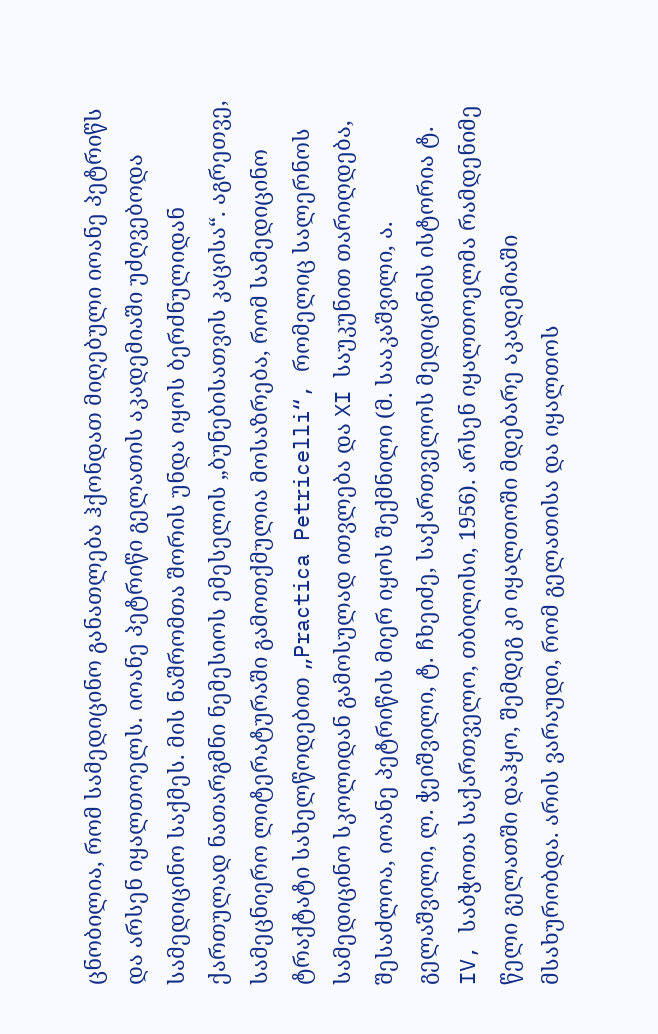ცნობილია, რომ სამედიცინო განათლება ჰქონდათ მიღებული იოანე პეტრიწს და არსენ იყალთოელს. იოანე პეტრიწი გელათის აკადემიაში უძღვებოდა სამედიცინო საქმეს. მის ნაშრომთა შორის უნდა იყოს ბერძნულიდან ქართულად ნათარგმნი ნემესიოს ემესელის „ბუნებისათვის კაცისა“. აგრეთვე, სამეცნიერო ლიტერატურაში გამოთქმულია მოსაზრება, რომ სამედიცინო ტრაქტატი სახელწოდებით „Practica Petricelli“, რომელიც სალერნოს სამედიცინო სკოლიდან გამოსულად ითვლება და XI საუკუნით თარიღდება, შესაძლოა, იოანე პეტრიწის მიერ იყოს შექმნილი (მ. სააკაშვილი, ა. გელაშვილი, ლ. ჭეიშვილი, ტ. ჩხეიძე, საქართველოს მედიცინის ისტორია ტ. IV, საბჭოთა საქართველო, თბილისი, 1956). არსენ იყალთოელმა რამდენიმე წელი გელათში დაჰყო, შემდეგ კი იყალთოში მდებარე აკადემიაში მსახურობდა. არის ვარაუდი, რომ გელათისა და იყალთოს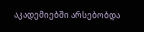აკადემიებში არსებობდა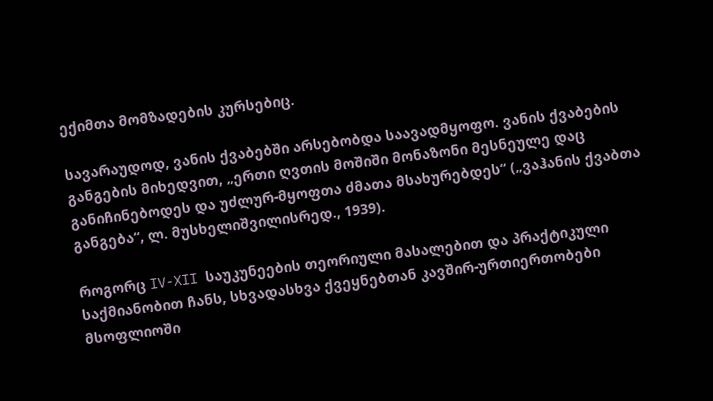ექიმთა მომზადების კურსებიც.

სავარაუდოდ, ვანის ქვაბებში არსებობდა საავადმყოფო. ვანის ქვაბების განგების მიხედვით, „ერთი ღვთის მოშიში მონაზონი მესნეულე დაც განიჩინებოდეს და უძლურ-მყოფთა ძმათა მსახურებდეს“ („ვაჰანის ქვაბთა განგება“, ლ. მუსხელიშვილისრედ., 1939).

როგორც IV-XII საუკუნეების თეორიული მასალებით და პრაქტიკული საქმიანობით ჩანს, სხვადასხვა ქვეყნებთან კავშირ-ურთიერთობები მსოფლიოში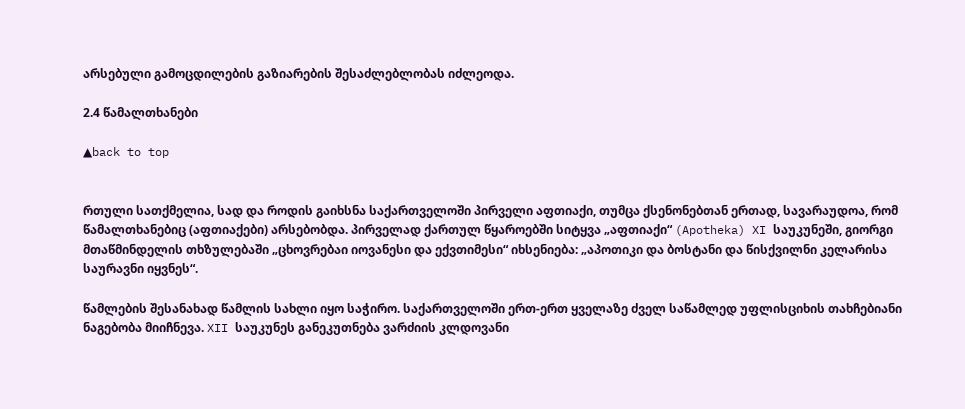არსებული გამოცდილების გაზიარების შესაძლებლობას იძლეოდა.

2.4 წამალთხანები

▲back to top


რთული სათქმელია, სად და როდის გაიხსნა საქართველოში პირველი აფთიაქი, თუმცა ქსენონებთან ერთად, სავარაუდოა, რომ წამალთხანებიც (აფთიაქები) არსებობდა. პირველად ქართულ წყაროებში სიტყვა „აფთიაქი“ (Apotheka) XI საუკუნეში, გიორგი მთაწმინდელის თხზულებაში „ცხოვრებაი იოვანესი და ექვთიმესი“ იხსენიება: „აპოთიკი და ბოსტანი და წისქვილნი კელარისა საურავნი იყვნეს“.

წამლების შესანახად წამლის სახლი იყო საჭირო. საქართველოში ერთ-ერთ ყველაზე ძველ საწამლედ უფლისციხის თახჩებიანი ნაგებობა მიიჩნევა. XII საუკუნეს განეკუთნება ვარძიის კლდოვანი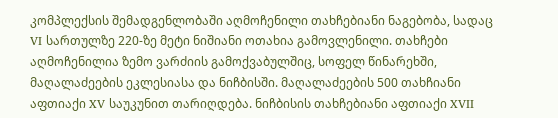კომპლექსის შემადგენლობაში აღმოჩენილი თახჩებიანი ნაგებობა, სადაც VI სართულზე 220-ზე მეტი ნიშიანი ოთახია გამოვლენილი. თახჩები აღმოჩენილია ზემო ვარძიის გამოქვაბულშიც, სოფელ წინარეხში, მაღალაძეების ეკლესიასა და ნიჩბისში. მაღალაძეების 500 თახჩიანი აფთიაქი XV საუკუნით თარიღდება. ნიჩბისის თახჩებიანი აფთიაქი XVII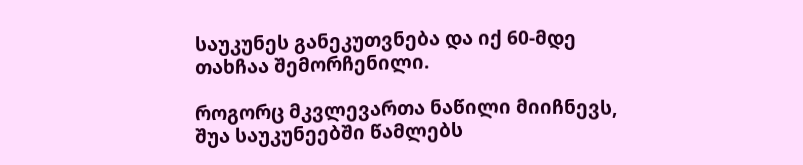საუკუნეს განეკუთვნება და იქ 60-მდე თახჩაა შემორჩენილი.

როგორც მკვლევართა ნაწილი მიიჩნევს, შუა საუკუნეებში წამლებს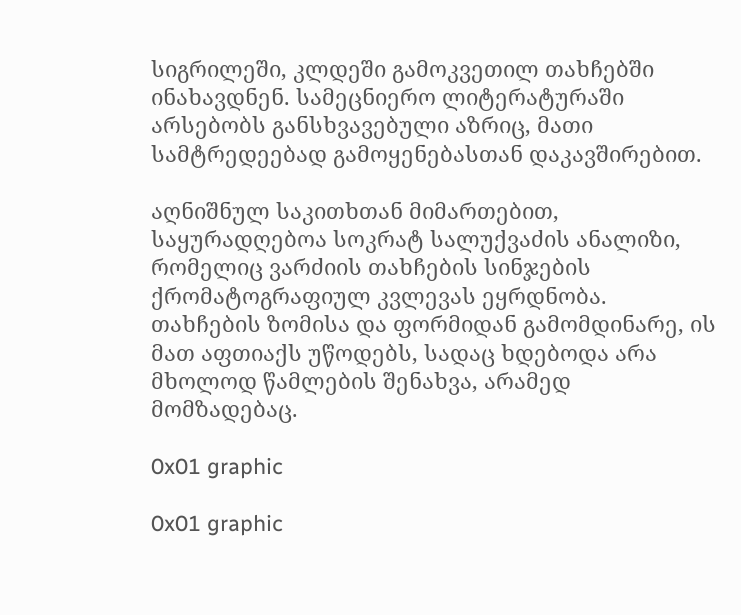სიგრილეში, კლდეში გამოკვეთილ თახჩებში ინახავდნენ. სამეცნიერო ლიტერატურაში არსებობს განსხვავებული აზრიც, მათი სამტრედეებად გამოყენებასთან დაკავშირებით.

აღნიშნულ საკითხთან მიმართებით, საყურადღებოა სოკრატ სალუქვაძის ანალიზი, რომელიც ვარძიის თახჩების სინჯების ქრომატოგრაფიულ კვლევას ეყრდნობა. თახჩების ზომისა და ფორმიდან გამომდინარე, ის მათ აფთიაქს უწოდებს, სადაც ხდებოდა არა მხოლოდ წამლების შენახვა, არამედ მომზადებაც.

0x01 graphic

0x01 graphic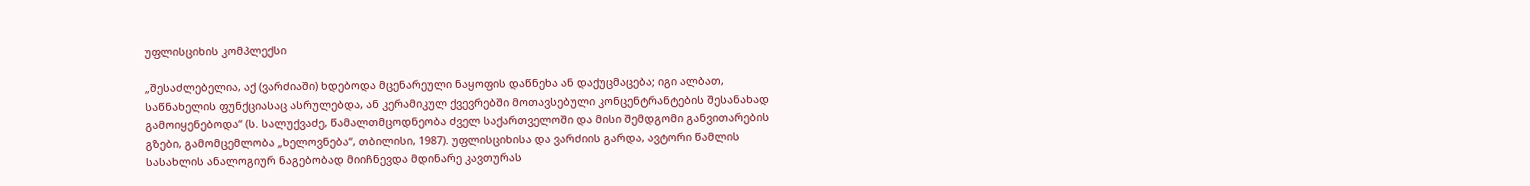უფლისციხის კომპლექსი

„შესაძლებელია, აქ (ვარძიაში) ხდებოდა მცენარეული ნაყოფის დაწნეხა ან დაქუცმაცება; იგი ალბათ, საწნახელის ფუნქციასაც ასრულებდა, ან კერამიკულ ქვევრებში მოთავსებული კონცენტრანტების შესანახად გამოიყენებოდა“ (ს. სალუქვაძე, წამალთმცოდნეობა ძველ საქართველოში და მისი შემდგომი განვითარების გზები, გამომცემლობა „ხელოვნება“, თბილისი, 1987). უფლისციხისა და ვარძიის გარდა, ავტორი წამლის სასახლის ანალოგიურ ნაგებობად მიიჩნევდა მდინარე კავთურას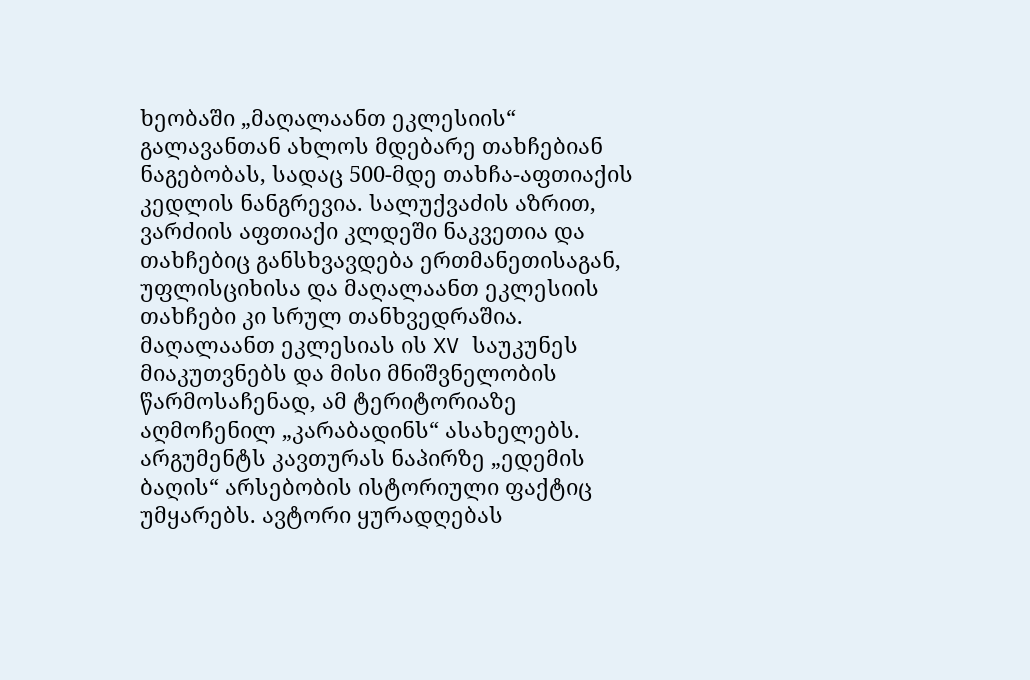ხეობაში „მაღალაანთ ეკლესიის“ გალავანთან ახლოს მდებარე თახჩებიან ნაგებობას, სადაც 500-მდე თახჩა-აფთიაქის კედლის ნანგრევია. სალუქვაძის აზრით, ვარძიის აფთიაქი კლდეში ნაკვეთია და თახჩებიც განსხვავდება ერთმანეთისაგან, უფლისციხისა და მაღალაანთ ეკლესიის თახჩები კი სრულ თანხვედრაშია. მაღალაანთ ეკლესიას ის XV საუკუნეს მიაკუთვნებს და მისი მნიშვნელობის წარმოსაჩენად, ამ ტერიტორიაზე აღმოჩენილ „კარაბადინს“ ასახელებს. არგუმენტს კავთურას ნაპირზე „ედემის ბაღის“ არსებობის ისტორიული ფაქტიც უმყარებს. ავტორი ყურადღებას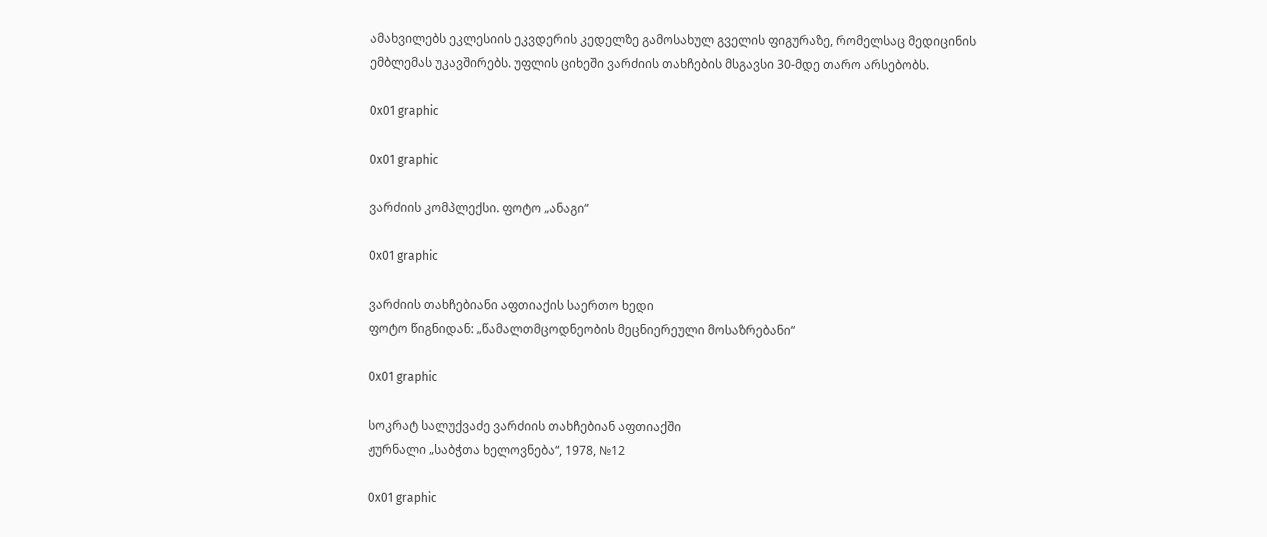ამახვილებს ეკლესიის ეკვდერის კედელზე გამოსახულ გველის ფიგურაზე, რომელსაც მედიცინის ემბლემას უკავშირებს. უფლის ციხეში ვარძიის თახჩების მსგავსი 30-მდე თარო არსებობს.

0x01 graphic

0x01 graphic

ვარძიის კომპლექსი. ფოტო „ანაგი“

0x01 graphic

ვარძიის თახჩებიანი აფთიაქის საერთო ხედი
ფოტო წიგნიდან: „წამალთმცოდნეობის მეცნიერეული მოსაზრებანი“

0x01 graphic

სოკრატ სალუქვაძე ვარძიის თახჩებიან აფთიაქში
ჟურნალი „საბჭთა ხელოვნება“, 1978, №12

0x01 graphic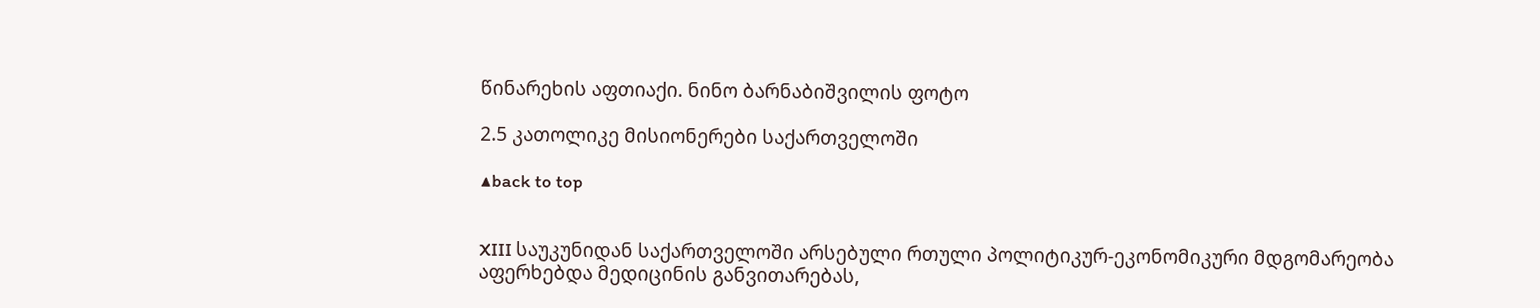წინარეხის აფთიაქი. ნინო ბარნაბიშვილის ფოტო

2.5 კათოლიკე მისიონერები საქართველოში

▲back to top


XIII საუკუნიდან საქართველოში არსებული რთული პოლიტიკურ-ეკონომიკური მდგომარეობა აფერხებდა მედიცინის განვითარებას,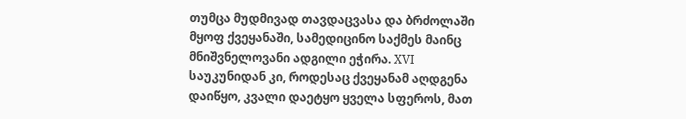თუმცა მუდმივად თავდაცვასა და ბრძოლაში მყოფ ქვეყანაში, სამედიცინო საქმეს მაინც მნიშვნელოვანი ადგილი ეჭირა. XVI საუკუნიდან კი, როდესაც ქვეყანამ აღდგენა დაიწყო, კვალი დაეტყო ყველა სფეროს, მათ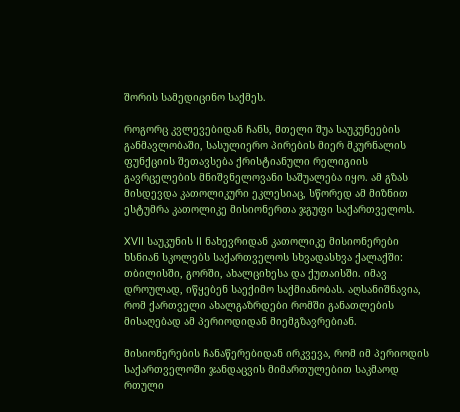შორის სამედიცინო საქმეს.

როგორც კვლევებიდან ჩანს, მთელი შუა საუკუნეების განმავლობაში, სასულიერო პირების მიერ მკურნალის ფუნქციის შეთავსება ქრისტიანული რელიგიის გავრცელების მნიშვნელოვანი საშუალება იყო. ამ გზას მისდევდა კათოლიკური ეკლესიაც, სწორედ ამ მიზნით ესტუმრა კათოლიკე მისიონერთა ჯგუფი საქართველოს.

XVII საუკუნის II ნახევრიდან კათოლიკე მისიონერები ხსნიან სკოლებს საქართველოს სხვადასხვა ქალაქში: თბილისში, გორში, ახალციხესა და ქუთაისში. იმავ დროულად, იწყებენ საექიმო საქმიანობას. აღსანიშნავია, რომ ქართველი ახალგაზრდები რომში განათლების მისაღებად ამ პერიოდიდან მიემგზავრებიან.

მისიონერების ჩანაწერებიდან ირკვევა, რომ იმ პერიოდის საქართველოში ჯანდაცვის მიმართულებით საკმაოდ რთული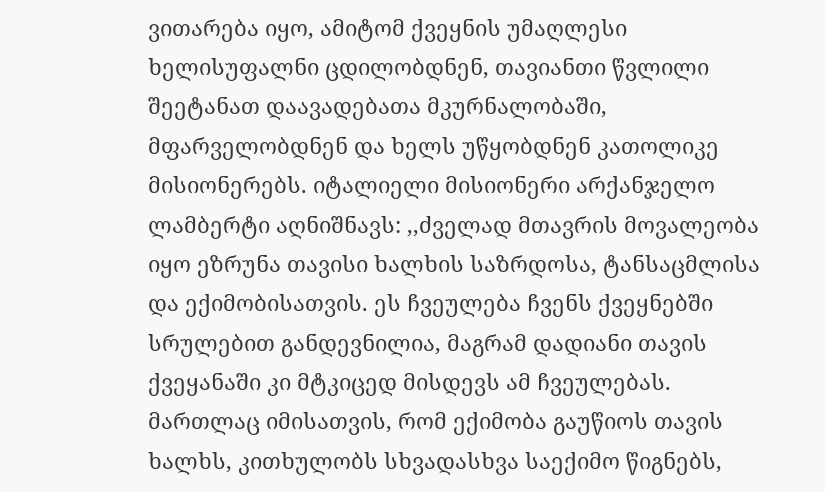ვითარება იყო, ამიტომ ქვეყნის უმაღლესი ხელისუფალნი ცდილობდნენ, თავიანთი წვლილი შეეტანათ დაავადებათა მკურნალობაში, მფარველობდნენ და ხელს უწყობდნენ კათოლიკე მისიონერებს. იტალიელი მისიონერი არქანჯელო ლამბერტი აღნიშნავს: ,,ძველად მთავრის მოვალეობა იყო ეზრუნა თავისი ხალხის საზრდოსა, ტანსაცმლისა და ექიმობისათვის. ეს ჩვეულება ჩვენს ქვეყნებში სრულებით განდევნილია, მაგრამ დადიანი თავის ქვეყანაში კი მტკიცედ მისდევს ამ ჩვეულებას. მართლაც იმისათვის, რომ ექიმობა გაუწიოს თავის ხალხს, კითხულობს სხვადასხვა საექიმო წიგნებს,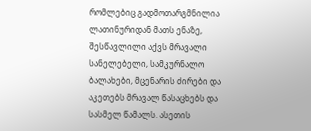რომლებიც გადმოთარგმნილია ლათინურიდან მათს ენაზე, შესწავლილი აქვს მრავალი სანელებელი, სამკურნალო ბალახები, მცენარის ძირები და აკეთებს მრავალ წასაცხებს და სასმელ წამალს. ასეთის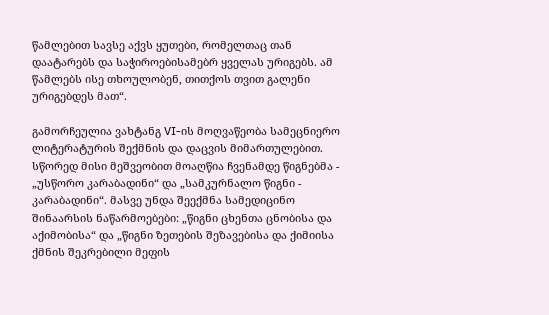წამლებით სავსე აქვს ყუთები, რომელთაც თან დაატარებს და საჭიროებისამებრ ყველას ურიგებს. ამ წამლებს ისე თხოულობენ, თითქოს თვით გალენი ურიგებდეს მათ“.

გამორჩეულია ვახტანგ VI-ის მოღვაწეობა სამეცნიერო ლიტერატურის შექმნის და დაცვის მიმართულებით. სწორედ მისი მეშვეობით მოაღწია ჩვენამდე წიგნებმა - „უსწორო კარაბადინი“ და „სამკურნალო წიგნი - კარაბადინი“. მასვე უნდა შეექმნა სამედიცინო შინაარსის ნაწარმოებები: „წიგნი ცხენთა ცნობისა და აქიმობისა“ და „წიგნი ზეთების შეზავებისა და ქიმიისა ქმნის შეკრებილი მეფის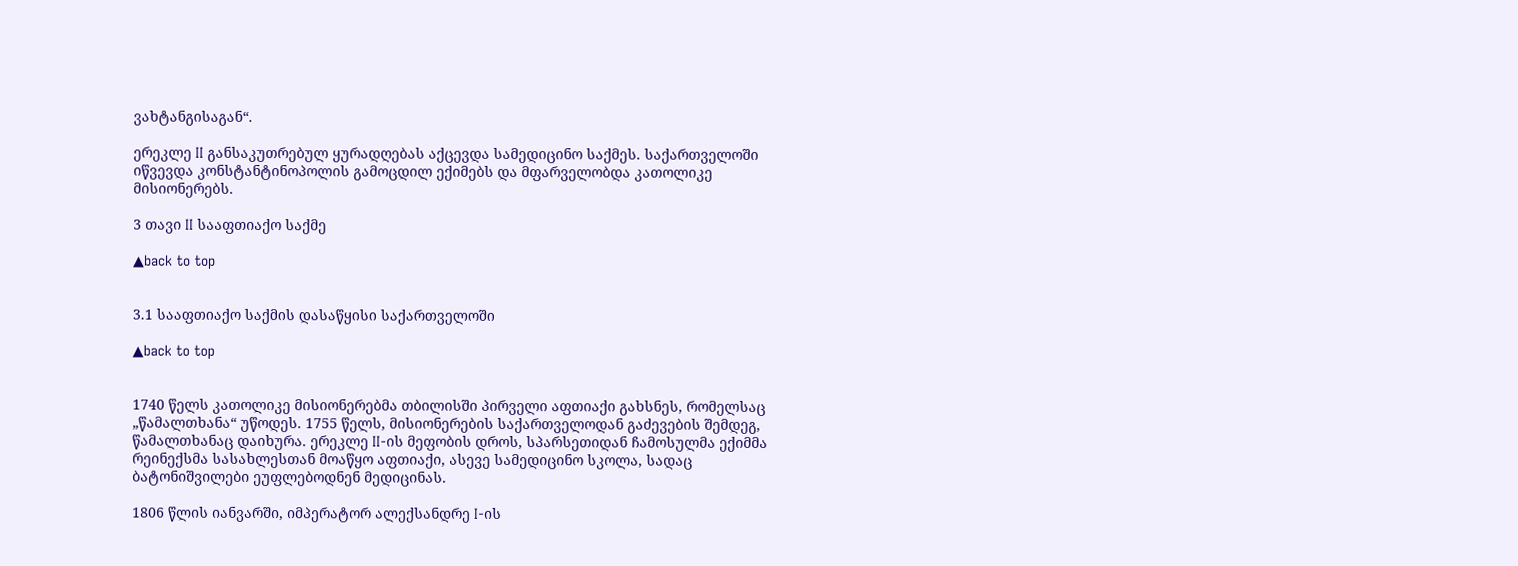ვახტანგისაგან“.

ერეკლე II განსაკუთრებულ ყურადღებას აქცევდა სამედიცინო საქმეს. საქართველოში იწვევდა კონსტანტინოპოლის გამოცდილ ექიმებს და მფარველობდა კათოლიკე მისიონერებს.

3 თავი II სააფთიაქო საქმე

▲back to top


3.1 სააფთიაქო საქმის დასაწყისი საქართველოში

▲back to top


1740 წელს კათოლიკე მისიონერებმა თბილისში პირველი აფთიაქი გახსნეს, რომელსაც „წამალთხანა“ უწოდეს. 1755 წელს, მისიონერების საქართველოდან გაძევების შემდეგ, წამალთხანაც დაიხურა. ერეკლე II-ის მეფობის დროს, სპარსეთიდან ჩამოსულმა ექიმმა რეინექსმა სასახლესთან მოაწყო აფთიაქი, ასევე სამედიცინო სკოლა, სადაც ბატონიშვილები ეუფლებოდნენ მედიცინას.

1806 წლის იანვარში, იმპერატორ ალექსანდრე I-ის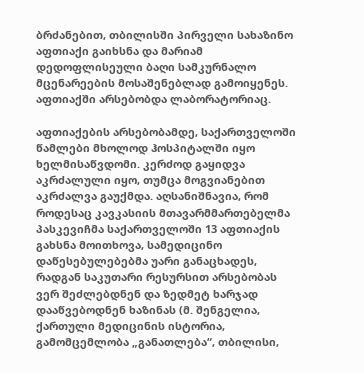ბრძანებით, თბილისში პირველი სახაზინო აფთიაქი გაიხსნა და მარიამ დედოფლისეული ბაღი სამკურნალო მცენარეების მოსაშენებლად გამოიყენეს. აფთიაქში არსებობდა ლაბორატორიაც.

აფთიაქების არსებობამდე, საქართველოში წამლები მხოლოდ ჰოსპიტალში იყო ხელმისაწვდომი. კერძოდ გაყიდვა აკრძალული იყო, თუმცა მოგვიანებით აკრძალვა გაუქმდა. აღსანიშნავია, რომ როდესაც კავკასიის მთავარმმართებელმა პასკევიჩმა საქართველოში 13 აფთიაქის გახსნა მოითხოვა, სამედიცინო დაწესებულებებმა უარი განაცხადეს, რადგან საკუთარი რესურსით არსებობას ვერ შეძლებდნენ და ზედმეტ ხარჯად დააწვებოდნენ ხაზინას (მ. შენგელია, ქართული მედიცინის ისტორია, გამომცემლობა „განათლება“, თბილისი,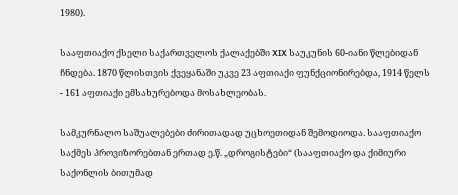1980).

სააფთიაქო ქსელი საქართველოს ქალაქებში XIX საუკუნის 60-იანი წლებიდან ჩნდება. 1870 წლისთვის ქვეყანაში უკვე 23 აფთიაქი ფუნქციონირებდა, 1914 წელს - 161 აფთიაქი ემსახურებოდა მოსახლეობას.

სამკურნალო საშუალებები ძირითადად უცხოეთიდან შემოდიოდა. სააფთიაქო საქმეს პროვიზორებთან ერთად ე.წ. „დროგისტები“ (სააფთიაქო და ქიმიური საქონლის ბითუმად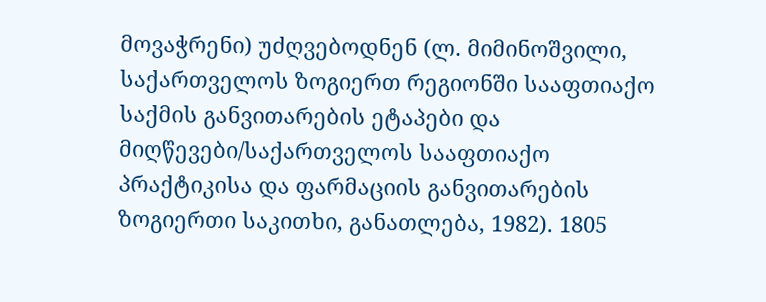მოვაჭრენი) უძღვებოდნენ (ლ. მიმინოშვილი, საქართველოს ზოგიერთ რეგიონში სააფთიაქო საქმის განვითარების ეტაპები და მიღწევები/საქართველოს სააფთიაქო პრაქტიკისა და ფარმაციის განვითარების ზოგიერთი საკითხი, განათლება, 1982). 1805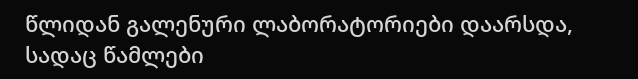წლიდან გალენური ლაბორატორიები დაარსდა, სადაც წამლები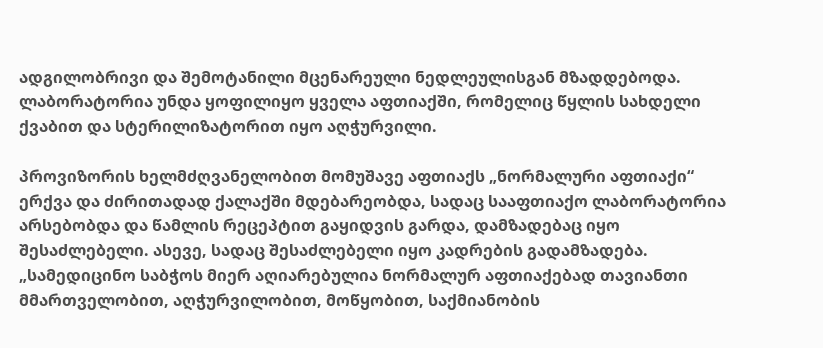ადგილობრივი და შემოტანილი მცენარეული ნედლეულისგან მზადდებოდა. ლაბორატორია უნდა ყოფილიყო ყველა აფთიაქში, რომელიც წყლის სახდელი ქვაბით და სტერილიზატორით იყო აღჭურვილი.

პროვიზორის ხელმძღვანელობით მომუშავე აფთიაქს „ნორმალური აფთიაქი“ ერქვა და ძირითადად ქალაქში მდებარეობდა, სადაც სააფთიაქო ლაბორატორია არსებობდა და წამლის რეცეპტით გაყიდვის გარდა, დამზადებაც იყო შესაძლებელი. ასევე, სადაც შესაძლებელი იყო კადრების გადამზადება. „სამედიცინო საბჭოს მიერ აღიარებულია ნორმალურ აფთიაქებად თავიანთი მმართველობით, აღჭურვილობით, მოწყობით, საქმიანობის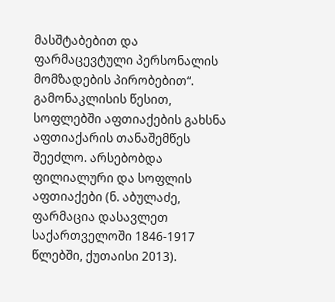მასშტაბებით და ფარმაცევტული პერსონალის მომზადების პირობებით“. გამონაკლისის წესით, სოფლებში აფთიაქების გახსნა აფთიაქარის თანაშემწეს შეეძლო. არსებობდა ფილიალური და სოფლის აფთიაქები (ნ. აბულაძე, ფარმაცია დასავლეთ საქართველოში 1846-1917 წლებში, ქუთაისი 2013).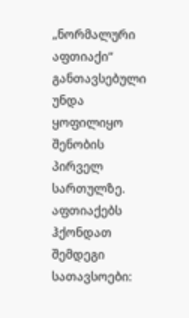„ნორმალური აფთიაქი“ განთავსებული უნდა ყოფილიყო შენობის პირველ სართულზე. აფთიაქებს ჰქონდათ შემდეგი სათავსოები: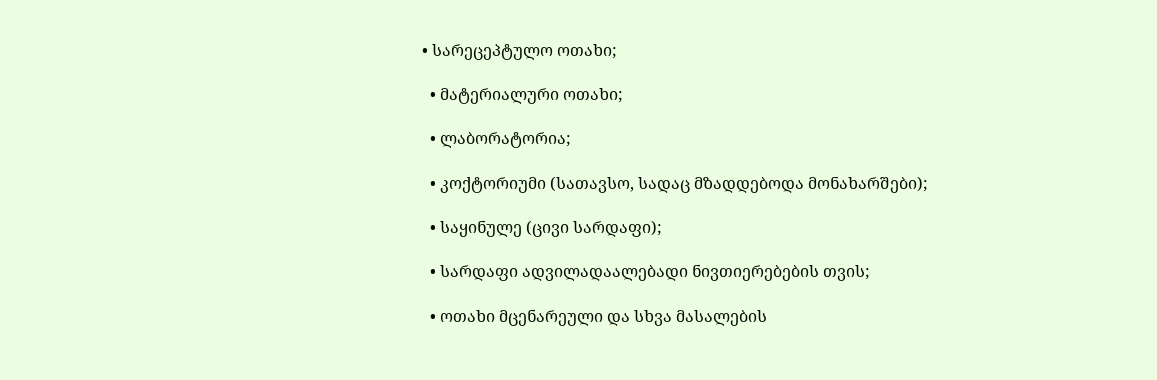• სარეცეპტულო ოთახი;

  • მატერიალური ოთახი;

  • ლაბორატორია;

  • კოქტორიუმი (სათავსო, სადაც მზადდებოდა მონახარშები);

  • საყინულე (ცივი სარდაფი);

  • სარდაფი ადვილადაალებადი ნივთიერებების თვის;

  • ოთახი მცენარეული და სხვა მასალების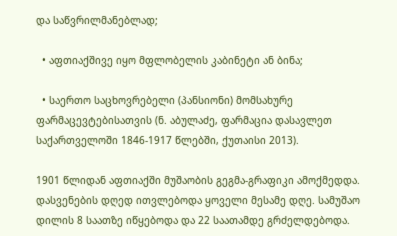და საწვრილმანებლად;

  • აფთიაქშივე იყო მფლობელის კაბინეტი ან ბინა;

  • საერთო საცხოვრებელი (პანსიონი) მომსახურე ფარმაცევტებისათვის (ნ. აბულაძე, ფარმაცია დასავლეთ საქართველოში 1846-1917 წლებში, ქუთაისი 2013).

1901 წლიდან აფთიაქში მუშაობის გეგმა-გრაფიკი ამოქმედდა. დასვენების დღედ ითვლებოდა ყოველი მესამე დღე. სამუშაო დილის 8 საათზე იწყებოდა და 22 საათამდე გრძელდებოდა.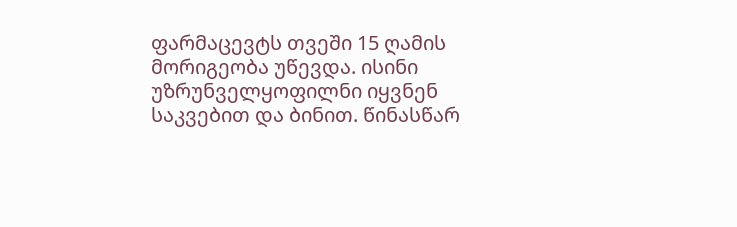ფარმაცევტს თვეში 15 ღამის მორიგეობა უწევდა. ისინი უზრუნველყოფილნი იყვნენ საკვებით და ბინით. წინასწარ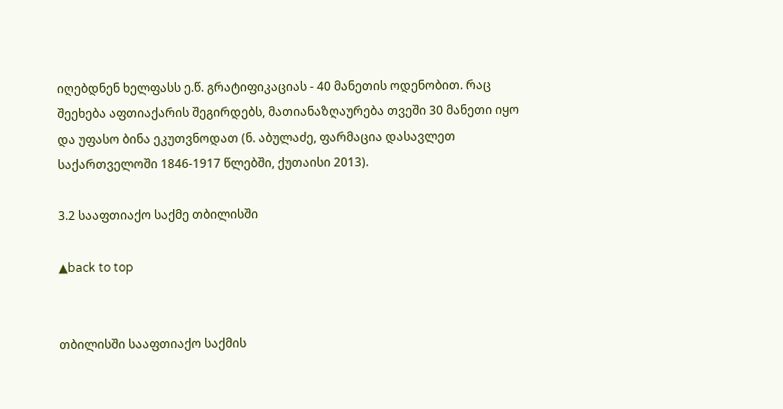იღებდნენ ხელფასს ე.წ. გრატიფიკაციას - 40 მანეთის ოდენობით. რაც შეეხება აფთიაქარის შეგირდებს, მათიანაზღაურება თვეში 30 მანეთი იყო და უფასო ბინა ეკუთვნოდათ (ნ. აბულაძე, ფარმაცია დასავლეთ საქართველოში 1846-1917 წლებში, ქუთაისი 2013).

3.2 სააფთიაქო საქმე თბილისში

▲back to top


თბილისში სააფთიაქო საქმის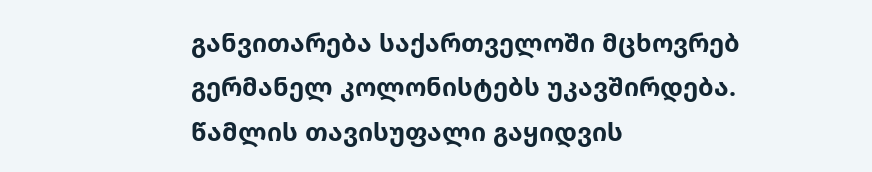განვითარება საქართველოში მცხოვრებ გერმანელ კოლონისტებს უკავშირდება. წამლის თავისუფალი გაყიდვის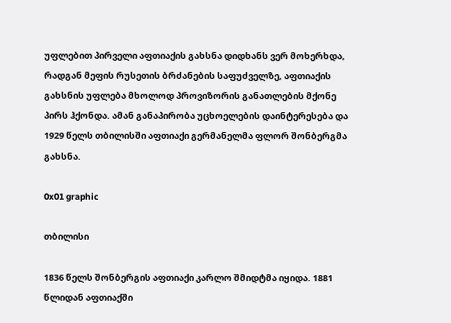უფლებით პირველი აფთიაქის გახსნა დიდხანს ვერ მოხერხდა, რადგან მეფის რუსეთის ბრძანების საფუძველზე, აფთიაქის გახსნის უფლება მხოლოდ პროვიზორის განათლების მქონე პირს ჰქონდა. ამან განაპირობა უცხოელების დაინტერესება და 1929 წელს თბილისში აფთიაქი გერმანელმა ფლორ შონბერგმა გახსნა.

0x01 graphic

თბილისი

1836 წელს შონბერგის აფთიაქი კარლო შმიდტმა იყიდა. 1881 წლიდან აფთიაქში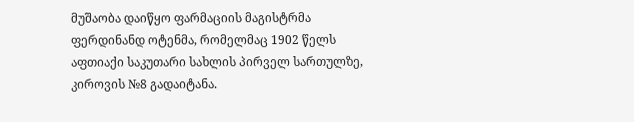მუშაობა დაიწყო ფარმაციის მაგისტრმა ფერდინანდ ოტენმა, რომელმაც 1902 წელს აფთიაქი საკუთარი სახლის პირველ სართულზე, კიროვის №8 გადაიტანა.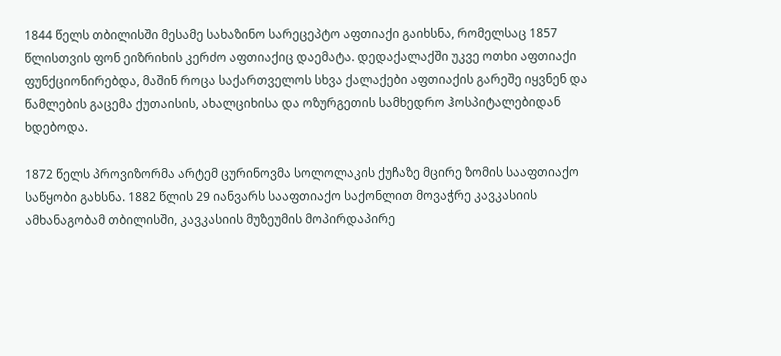1844 წელს თბილისში მესამე სახაზინო სარეცეპტო აფთიაქი გაიხსნა, რომელსაც 1857 წლისთვის ფონ ეიზრიხის კერძო აფთიაქიც დაემატა. დედაქალაქში უკვე ოთხი აფთიაქი ფუნქციონირებდა, მაშინ როცა საქართველოს სხვა ქალაქები აფთიაქის გარეშე იყვნენ და წამლების გაცემა ქუთაისის, ახალციხისა და ოზურგეთის სამხედრო ჰოსპიტალებიდან ხდებოდა.

1872 წელს პროვიზორმა არტემ ცურინოვმა სოლოლაკის ქუჩაზე მცირე ზომის სააფთიაქო საწყობი გახსნა. 1882 წლის 29 იანვარს სააფთიაქო საქონლით მოვაჭრე კავკასიის ამხანაგობამ თბილისში, კავკასიის მუზეუმის მოპირდაპირე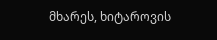მხარეს, ხიტაროვის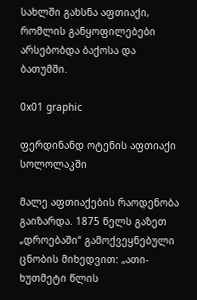სახლში გახსნა აფთიაქი, რომლის განყოფილებები არსებობდა ბაქოსა და ბათუმში.

0x01 graphic

ფერდინანდ ოტენის აფთიაქი სოლოლაკში

მალე აფთიაქების რაოდენობა გაიზარდა. 1875 წელს გაზეთ „დროებაში“ გამოქვეყნებული ცნობის მიხედვით: „ათი-ხუთმეტი წლის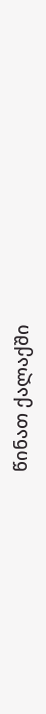წინათ ქალაქში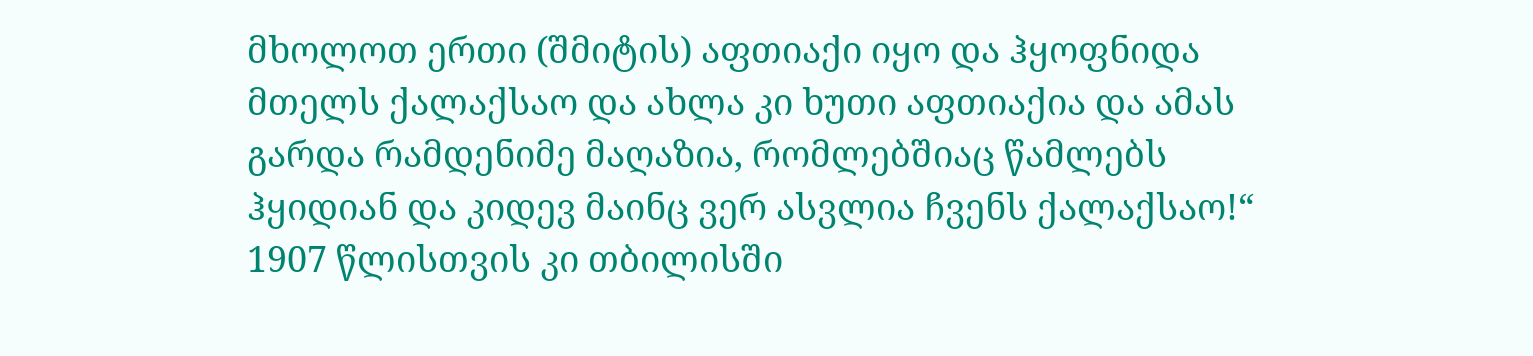მხოლოთ ერთი (შმიტის) აფთიაქი იყო და ჰყოფნიდა მთელს ქალაქსაო და ახლა კი ხუთი აფთიაქია და ამას გარდა რამდენიმე მაღაზია, რომლებშიაც წამლებს ჰყიდიან და კიდევ მაინც ვერ ასვლია ჩვენს ქალაქსაო!“ 1907 წლისთვის კი თბილისში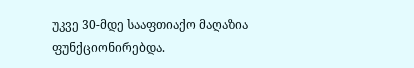უკვე 30-მდე სააფთიაქო მაღაზია ფუნქციონირებდა.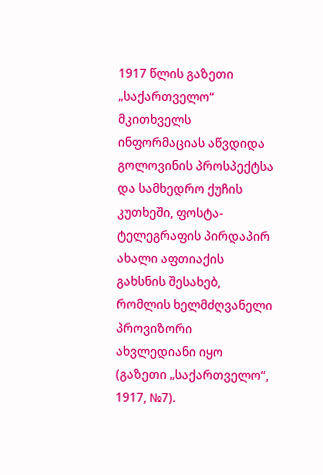1917 წლის გაზეთი „საქართველო“ მკითხველს ინფორმაციას აწვდიდა გოლოვინის პროსპექტსა და სამხედრო ქუჩის კუთხეში, ფოსტა-ტელეგრაფის პირდაპირ ახალი აფთიაქის გახსნის შესახებ, რომლის ხელმძღვანელი პროვიზორი ახვლედიანი იყო (გაზეთი „საქართველო“, 1917, №7).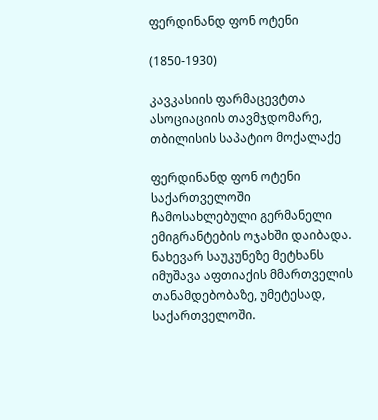ფერდინანდ ფონ ოტენი

(1850-1930)

კავკასიის ფარმაცევტთა ასოციაციის თავმჯდომარე,
თბილისის საპატიო მოქალაქე

ფერდინანდ ფონ ოტენი საქართველოში ჩამოსახლებული გერმანელი ემიგრანტების ოჯახში დაიბადა. ნახევარ საუკუნეზე მეტხანს იმუშავა აფთიაქის მმართველის თანამდებობაზე, უმეტესად, საქართველოში.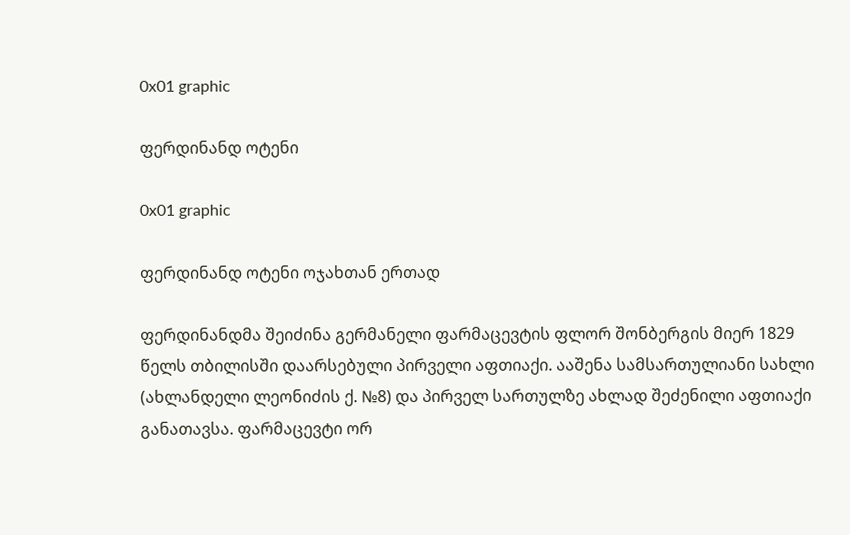0x01 graphic

ფერდინანდ ოტენი

0x01 graphic

ფერდინანდ ოტენი ოჯახთან ერთად

ფერდინანდმა შეიძინა გერმანელი ფარმაცევტის ფლორ შონბერგის მიერ 1829 წელს თბილისში დაარსებული პირველი აფთიაქი. ააშენა სამსართულიანი სახლი (ახლანდელი ლეონიძის ქ. №8) და პირველ სართულზე ახლად შეძენილი აფთიაქი განათავსა. ფარმაცევტი ორ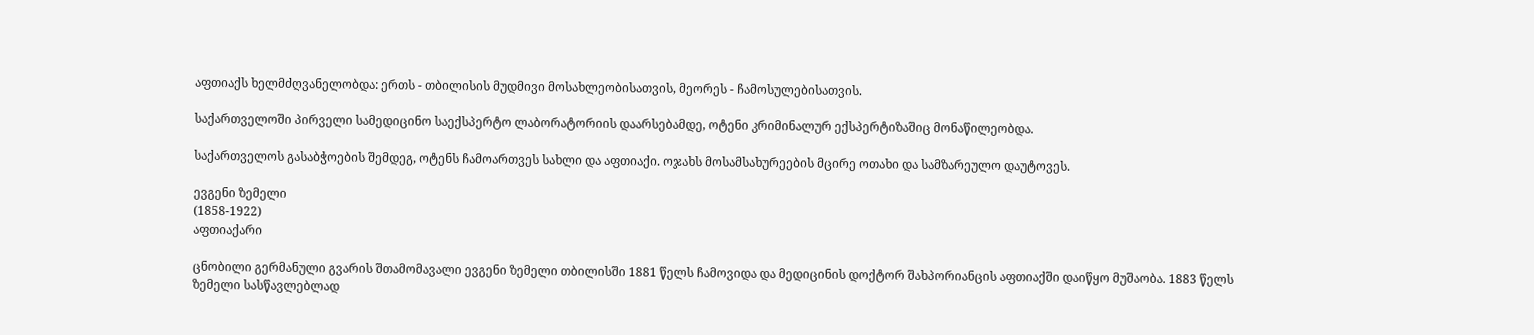აფთიაქს ხელმძღვანელობდა: ერთს - თბილისის მუდმივი მოსახლეობისათვის, მეორეს - ჩამოსულებისათვის.

საქართველოში პირველი სამედიცინო საექსპერტო ლაბორატორიის დაარსებამდე, ოტენი კრიმინალურ ექსპერტიზაშიც მონაწილეობდა.

საქართველოს გასაბჭოების შემდეგ, ოტენს ჩამოართვეს სახლი და აფთიაქი. ოჯახს მოსამსახურეების მცირე ოთახი და სამზარეულო დაუტოვეს.

ევგენი ზემელი
(1858-1922)
აფთიაქარი

ცნობილი გერმანული გვარის შთამომავალი ევგენი ზემელი თბილისში 1881 წელს ჩამოვიდა და მედიცინის დოქტორ შახპორიანცის აფთიაქში დაიწყო მუშაობა. 1883 წელს ზემელი სასწავლებლად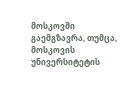მოსკოვში გაემგზავრა, თუმცა, მოსკოვის უნივერსიტეტის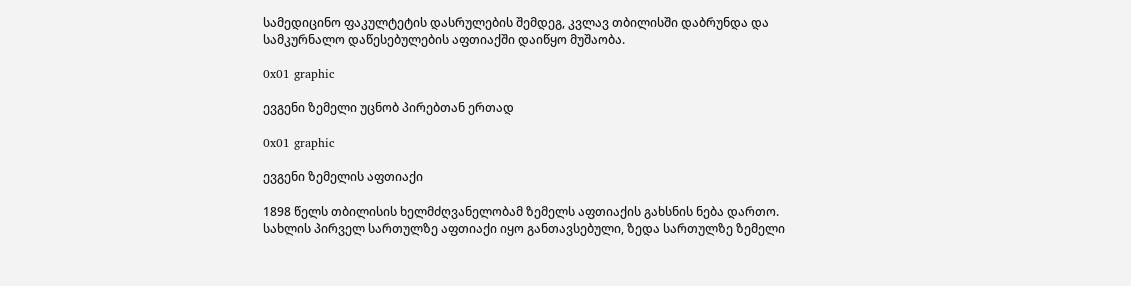სამედიცინო ფაკულტეტის დასრულების შემდეგ, კვლავ თბილისში დაბრუნდა და სამკურნალო დაწესებულების აფთიაქში დაიწყო მუშაობა.

0x01 graphic

ევგენი ზემელი უცნობ პირებთან ერთად

0x01 graphic

ევგენი ზემელის აფთიაქი

1898 წელს თბილისის ხელმძღვანელობამ ზემელს აფთიაქის გახსნის ნება დართო. სახლის პირველ სართულზე აფთიაქი იყო განთავსებული, ზედა სართულზე ზემელი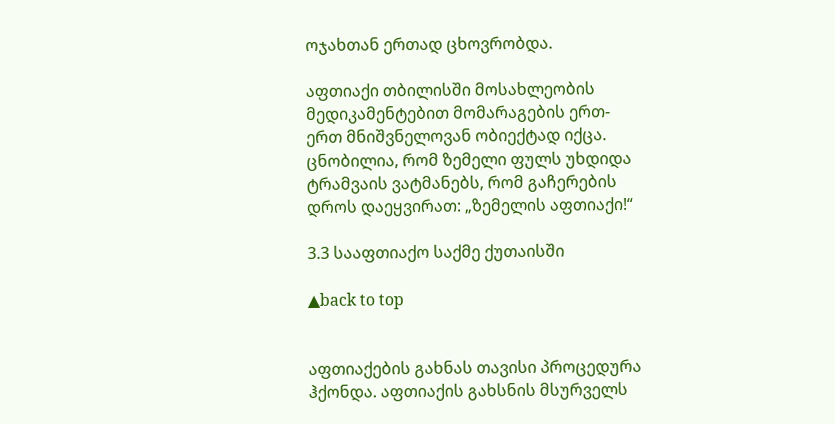ოჯახთან ერთად ცხოვრობდა.

აფთიაქი თბილისში მოსახლეობის მედიკამენტებით მომარაგების ერთ-ერთ მნიშვნელოვან ობიექტად იქცა. ცნობილია, რომ ზემელი ფულს უხდიდა ტრამვაის ვატმანებს, რომ გაჩერების დროს დაეყვირათ: „ზემელის აფთიაქი!“

3.3 სააფთიაქო საქმე ქუთაისში

▲back to top


აფთიაქების გახნას თავისი პროცედურა ჰქონდა. აფთიაქის გახსნის მსურველს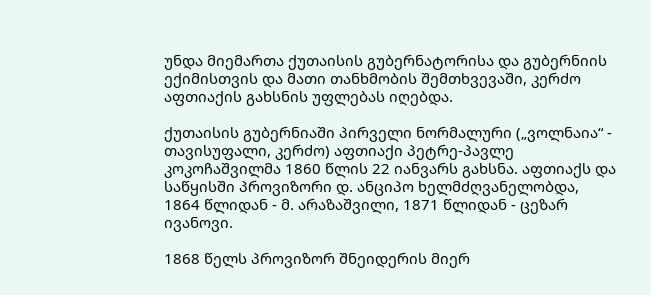უნდა მიემართა ქუთაისის გუბერნატორისა და გუბერნიის ექიმისთვის და მათი თანხმობის შემთხვევაში, კერძო აფთიაქის გახსნის უფლებას იღებდა.

ქუთაისის გუბერნიაში პირველი ნორმალური („ვოლნაია“ - თავისუფალი, კერძო) აფთიაქი პეტრე-პავლე კოკოჩაშვილმა 1860 წლის 22 იანვარს გახსნა. აფთიაქს და საწყისში პროვიზორი დ. ანციპო ხელმძღვანელობდა, 1864 წლიდან - მ. არაზაშვილი, 1871 წლიდან - ცეზარ ივანოვი.

1868 წელს პროვიზორ შნეიდერის მიერ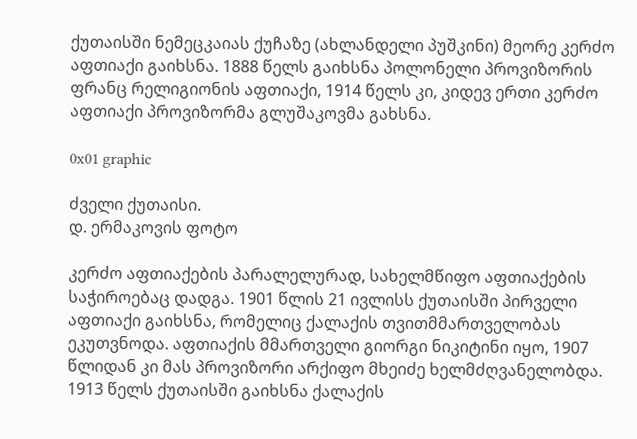ქუთაისში ნემეცკაიას ქუჩაზე (ახლანდელი პუშკინი) მეორე კერძო აფთიაქი გაიხსნა. 1888 წელს გაიხსნა პოლონელი პროვიზორის ფრანც რელიგიონის აფთიაქი, 1914 წელს კი, კიდევ ერთი კერძო აფთიაქი პროვიზორმა გლუშაკოვმა გახსნა.

0x01 graphic

ძველი ქუთაისი.
დ. ერმაკოვის ფოტო

კერძო აფთიაქების პარალელურად, სახელმწიფო აფთიაქების საჭიროებაც დადგა. 1901 წლის 21 ივლისს ქუთაისში პირველი აფთიაქი გაიხსნა, რომელიც ქალაქის თვითმმართველობას ეკუთვნოდა. აფთიაქის მმართველი გიორგი ნიკიტინი იყო, 1907 წლიდან კი მას პროვიზორი არქიფო მხეიძე ხელმძღვანელობდა. 1913 წელს ქუთაისში გაიხსნა ქალაქის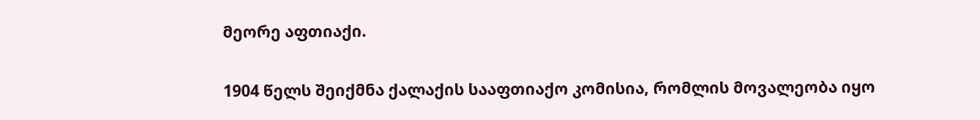მეორე აფთიაქი.

1904 წელს შეიქმნა ქალაქის სააფთიაქო კომისია, რომლის მოვალეობა იყო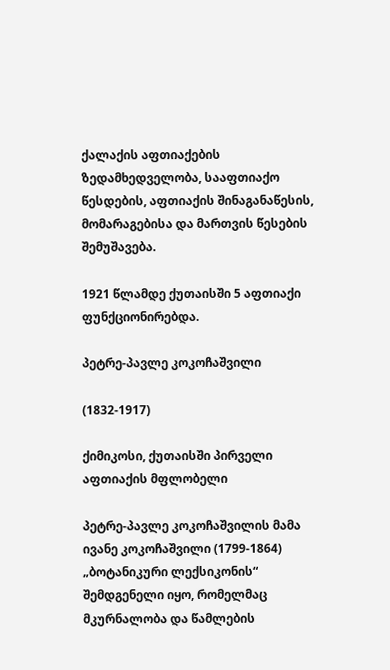ქალაქის აფთიაქების ზედამხედველობა, სააფთიაქო წესდების, აფთიაქის შინაგანაწესის, მომარაგებისა და მართვის წესების შემუშავება.

1921 წლამდე ქუთაისში 5 აფთიაქი ფუნქციონირებდა.

პეტრე-პავლე კოკოჩაშვილი

(1832-1917)

ქიმიკოსი, ქუთაისში პირველი
აფთიაქის მფლობელი

პეტრე-პავლე კოკოჩაშვილის მამა ივანე კოკოჩაშვილი (1799-1864) „ბოტანიკური ლექსიკონის“ შემდგენელი იყო, რომელმაც მკურნალობა და წამლების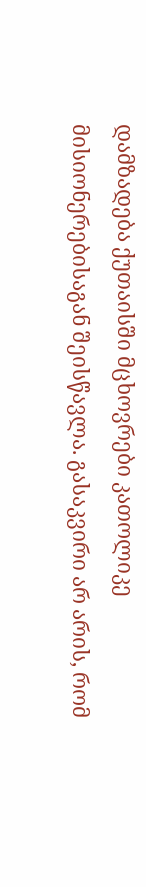დამზადება ქუთაისში მცხოვრები კათოლიკე მისიონერებისაგან შეისწავლა. გასაკვირი არ არის, რომ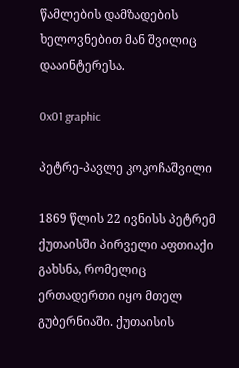წამლების დამზადების ხელოვნებით მან შვილიც დააინტერესა.

0x01 graphic

პეტრე-პავლე კოკოჩაშვილი

1869 წლის 22 ივნისს პეტრემ ქუთაისში პირველი აფთიაქი გახსნა, რომელიც ერთადერთი იყო მთელ გუბერნიაში. ქუთაისის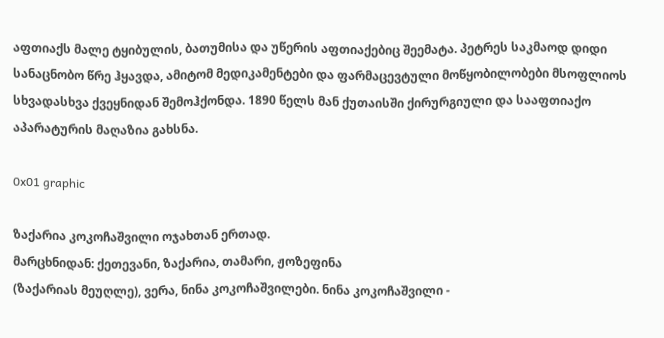აფთიაქს მალე ტყიბულის, ბათუმისა და უწერის აფთიაქებიც შეემატა. პეტრეს საკმაოდ დიდი სანაცნობო წრე ჰყავდა, ამიტომ მედიკამენტები და ფარმაცევტული მოწყობილობები მსოფლიოს სხვადასხვა ქვეყნიდან შემოჰქონდა. 1890 წელს მან ქუთაისში ქირურგიული და სააფთიაქო აპარატურის მაღაზია გახსნა.

0x01 graphic

ზაქარია კოკოჩაშვილი ოჯახთან ერთად.
მარცხნიდან: ქეთევანი, ზაქარია, თამარი, ჟოზეფინა
(ზაქარიას მეუღლე), ვერა, ნინა კოკოჩაშვილები. ნინა კოკოჩაშვილი -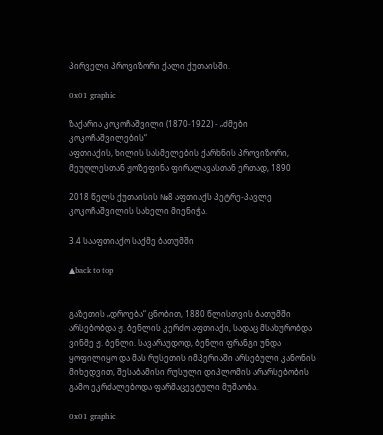პირველი პროვიზორი ქალი ქუთაისში.

0x01 graphic

ზაქარია კოკოჩაშვილი (1870-1922) - „ძმები კოკოჩაშვილების“
აფთიაქის, ხილის სასმელების ქარხნის პროვიზორი,
მეუღლესთან ჟოზეფინა ფირალავასთან ერთად, 1890

2018 წელს ქუთაისის №8 აფთიაქს პეტრე-პავლე კოკოჩაშვილის სახელი მიენიჭა.

3.4 სააფთიაქო საქმე ბათუმში

▲back to top


გაზეთის „დროება“ ცნობით, 1880 წლისთვის ბათუმში არსებობდა ჟ. ბენლის კერძო აფთიაქი, სადაც მსახურობდა ვინმე ჟ. ბენლი. სავარაუდოდ, ბენლი ფრანგი უნდა ყოფილიყო და მას რუსეთის იმპერიაში არსებული კანონის მიხედვით, შესაბამისი რუსული დიპლომის არარსებობის გამო ეკრძალებოდა ფარმაცევტული მუშაობა.

0x01 graphic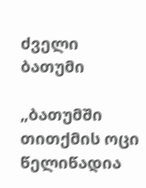ძველი ბათუმი

„ბათუმში თითქმის ოცი წელიწადია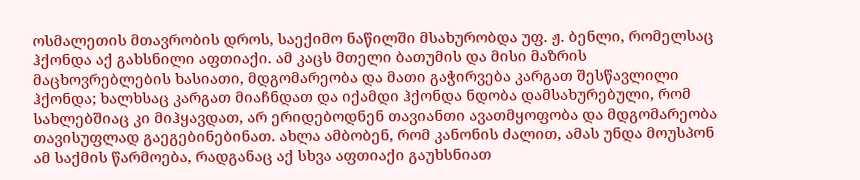ოსმალეთის მთავრობის დროს, საექიმო ნაწილში მსახურობდა უფ. ჟ. ბენლი, რომელსაც ჰქონდა აქ გახსნილი აფთიაქი. ამ კაცს მთელი ბათუმის და მისი მაზრის მაცხოვრებლების ხასიათი, მდგომარეობა და მათი გაჭირვება კარგათ შესწავლილი ჰქონდა; ხალხსაც კარგათ მიაჩნდათ და იქამდი ჰქონდა ნდობა დამსახურებული, რომ სახლებშიაც კი მიჰყავდათ, არ ერიდებოდნენ თავიანთი ავათმყოფობა და მდგომარეობა თავისუფლად გაეგებინებინათ. ახლა ამბობენ, რომ კანონის ძალით, ამას უნდა მოუსპონ ამ საქმის წარმოება, რადგანაც აქ სხვა აფთიაქი გაუხსნიათ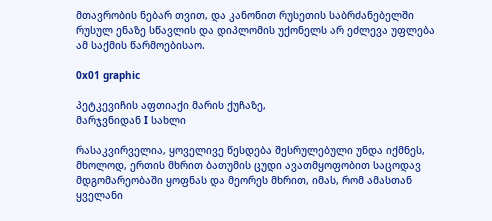მთავრობის ნებარ თვით, და კანონით რუსეთის საბრძანებელში რუსულ ენაზე სწავლის და დიპლომის უქონელს არ ეძლევა უფლება ამ საქმის წარმოებისაო.

0x01 graphic

პეტკევიჩის აფთიაქი მარის ქუჩაზე,
მარჯვნიდან I სახლი

რასაკვირველია, ყოველივე წესდება შესრულებული უნდა იქმნეს, მხოლოდ, ერთის მხრით ბათუმის ცუდი ავათმყოფობით საცოდავ მდგომარეობაში ყოფნას და მეორეს მხრით, იმას, რომ ამასთან ყველანი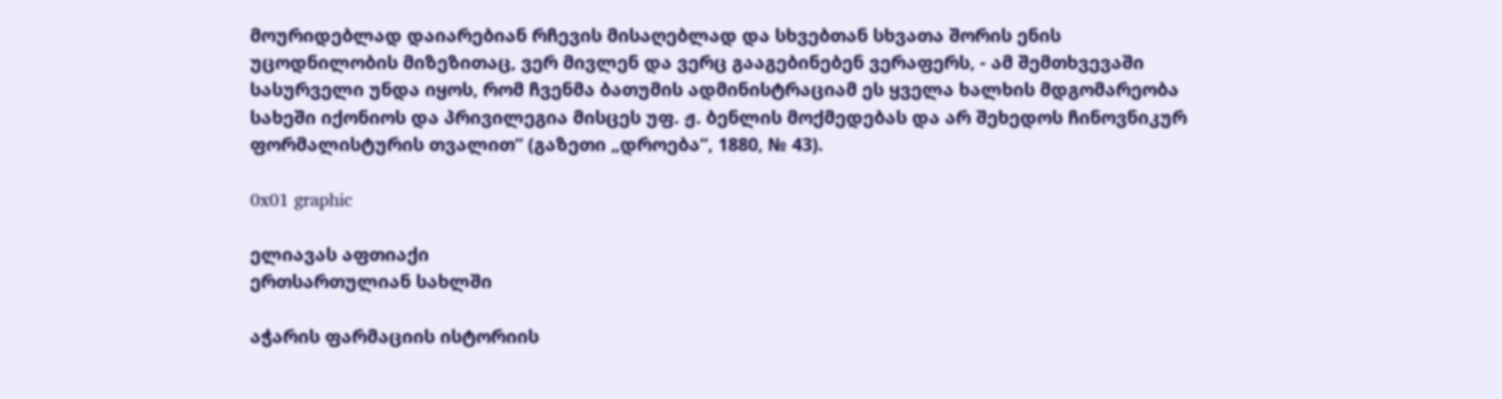მოურიდებლად დაიარებიან რჩევის მისაღებლად და სხვებთან სხვათა შორის ენის უცოდნილობის მიზეზითაც, ვერ მივლენ და ვერც გააგებინებენ ვერაფერს, - ამ შემთხვევაში სასურველი უნდა იყოს, რომ ჩვენმა ბათუმის ადმინისტრაციამ ეს ყველა ხალხის მდგომარეობა სახეში იქონიოს და პრივილეგია მისცეს უფ. ჟ. ბენლის მოქმედებას და არ შეხედოს ჩინოვნიკურ ფორმალისტურის თვალით“ (გაზეთი „დროება“, 1880, № 43).

0x01 graphic

ელიავას აფთიაქი
ერთსართულიან სახლში

აჭარის ფარმაციის ისტორიის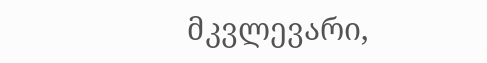მკვლევარი,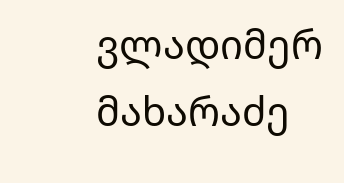ვლადიმერ მახარაძე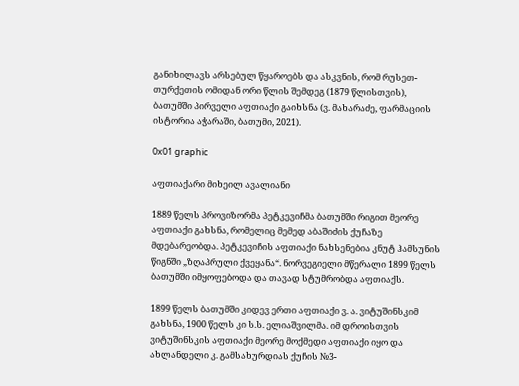განიხილავს არსებულ წყაროებს და ასკვნის, რომ რუსეთ-თურქეთის ომიდან ორი წლის შემდეგ (1879 წლისთვის), ბათუმში პირველი აფთიაქი გაიხსნა (ვ. მახარაძე, ფარმაციის ისტორია აჭარაში, ბათუმი, 2021).

0x01 graphic

აფთიაქარი მიხეილ ავალიანი

1889 წელს პროვიზორმა პეტკევიჩმა ბათუმში რიგით მეორე აფთიაქი გახსნა, რომელიც მემედ აბაშიძის ქუჩაზე მდებარეობდა. პეტკევიჩის აფთიაქი ნახსენებია კნუტ ჰამსუნის წიგნში „ზღაპრული ქვეყანა“. ნორვეგიელი მწერალი 1899 წელს ბათუმში იმყოფებოდა და თავად სტუმრობდა აფთიაქს.

1899 წელს ბათუმში კიდევ ერთი აფთიაქი ვ. ა. ვიტუშინსკიმ გახსნა, 1900 წელს კი ს.ს. ელიაშვილმა. იმ დროისთვის ვიტუშინსკის აფთიაქი მეორე მოქმედი აფთიაქი იყო და ახლანდელი კ. გამსახურდიას ქუჩის №3-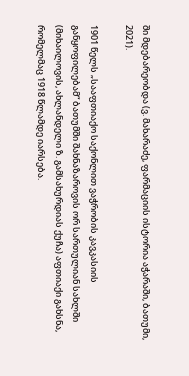ში მდებარეობდა (ვ. მახარაძე, ფარმაციის ისტორია აჭარაში, ბათუმი, 2021).

1901 წელს „სააფთიაქო საქონლით ვაჭრობის კავკასიის განყოფილებამ“ ბათუმში შახნაზაროვის ორ სართულიან სახლში (მიხაილოვის, ახლანდელი ზ. გამსახურდიას ქუჩა) აფთიაქი გახსნა, რომელმაც 1918 წლამდე იარსება.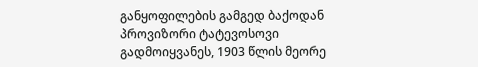განყოფილების გამგედ ბაქოდან პროვიზორი ტატევოსოვი გადმოიყვანეს, 1903 წლის მეორე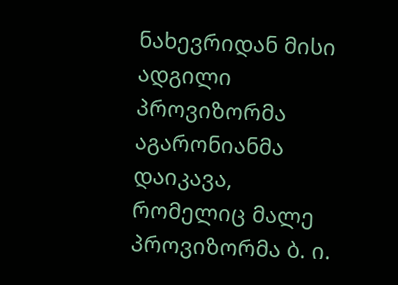ნახევრიდან მისი ადგილი პროვიზორმა აგარონიანმა დაიკავა, რომელიც მალე პროვიზორმა ბ. ი.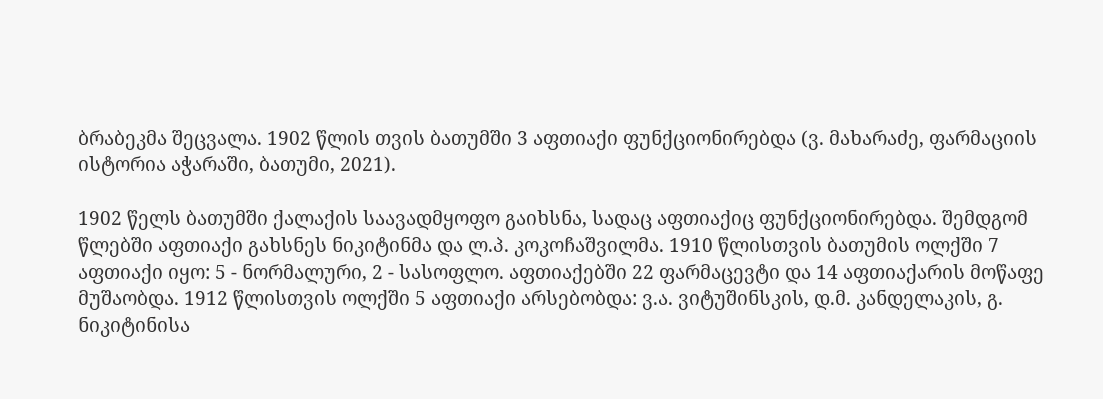ბრაბეკმა შეცვალა. 1902 წლის თვის ბათუმში 3 აფთიაქი ფუნქციონირებდა (ვ. მახარაძე, ფარმაციის ისტორია აჭარაში, ბათუმი, 2021).

1902 წელს ბათუმში ქალაქის საავადმყოფო გაიხსნა, სადაც აფთიაქიც ფუნქციონირებდა. შემდგომ წლებში აფთიაქი გახსნეს ნიკიტინმა და ლ.პ. კოკოჩაშვილმა. 1910 წლისთვის ბათუმის ოლქში 7 აფთიაქი იყო: 5 - ნორმალური, 2 - სასოფლო. აფთიაქებში 22 ფარმაცევტი და 14 აფთიაქარის მოწაფე მუშაობდა. 1912 წლისთვის ოლქში 5 აფთიაქი არსებობდა: ვ.ა. ვიტუშინსკის, დ.მ. კანდელაკის, გ. ნიკიტინისა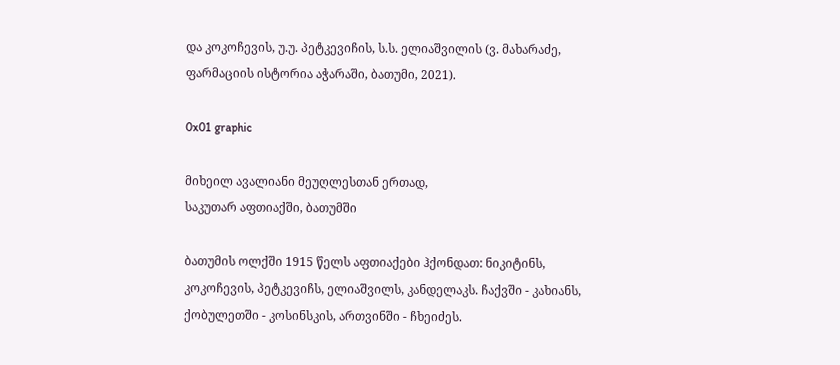და კოკოჩევის, უ.უ. პეტკევიჩის, ს.ს. ელიაშვილის (ვ. მახარაძე, ფარმაციის ისტორია აჭარაში, ბათუმი, 2021).

0x01 graphic

მიხეილ ავალიანი მეუღლესთან ერთად,
საკუთარ აფთიაქში, ბათუმში

ბათუმის ოლქში 1915 წელს აფთიაქები ჰქონდათ: ნიკიტინს, კოკოჩევის, პეტკევიჩს, ელიაშვილს, კანდელაკს. ჩაქვში - კახიანს, ქობულეთში - კოსინსკის, ართვინში - ჩხეიძეს.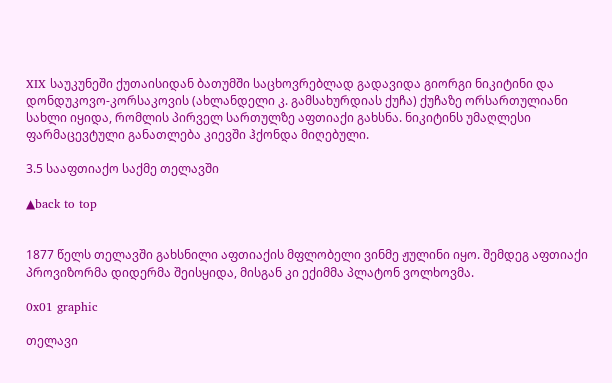XIX საუკუნეში ქუთაისიდან ბათუმში საცხოვრებლად გადავიდა გიორგი ნიკიტინი და დონდუკოვო-კორსაკოვის (ახლანდელი კ. გამსახურდიას ქუჩა) ქუჩაზე ორსართულიანი სახლი იყიდა, რომლის პირველ სართულზე აფთიაქი გახსნა. ნიკიტინს უმაღლესი ფარმაცევტული განათლება კიევში ჰქონდა მიღებული.

3.5 სააფთიაქო საქმე თელავში

▲back to top


1877 წელს თელავში გახსნილი აფთიაქის მფლობელი ვინმე ჟულინი იყო. შემდეგ აფთიაქი პროვიზორმა დიდერმა შეისყიდა, მისგან კი ექიმმა პლატონ ვოლხოვმა.

0x01 graphic

თელავი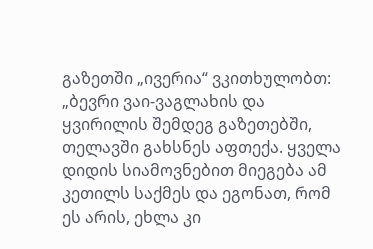გაზეთში „ივერია“ ვკითხულობთ: „ბევრი ვაი-ვაგლახის და ყვირილის შემდეგ გაზეთებში, თელავში გახსნეს აფთექა. ყველა დიდის სიამოვნებით მიეგება ამ კეთილს საქმეს და ეგონათ, რომ ეს არის, ეხლა კი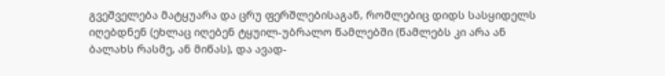გვეშველება მატყუარა და ცრუ ფერშლებისაგან, რომლებიც დიდს სასყიდელს იღებდნენ (ეხლაც იღებენ ტყუილ-უბრალო წამლებში (წამლებს კი არა ან ბალახს რასმე, ან მიწას), და ავად-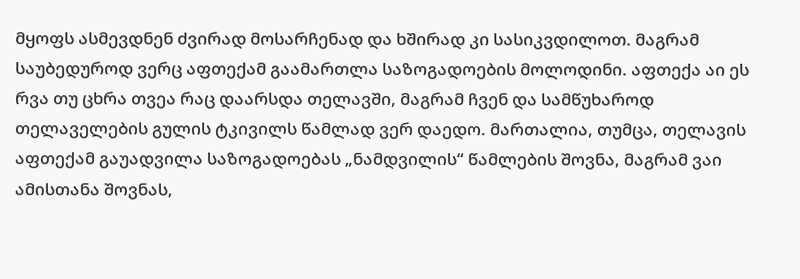მყოფს ასმევდნენ ძვირად მოსარჩენად და ხშირად კი სასიკვდილოთ. მაგრამ საუბედუროდ ვერც აფთექამ გაამართლა საზოგადოების მოლოდინი. აფთექა აი ეს რვა თუ ცხრა თვეა რაც დაარსდა თელავში, მაგრამ ჩვენ და სამწუხაროდ თელაველების გულის ტკივილს წამლად ვერ დაედო. მართალია, თუმცა, თელავის აფთექამ გაუადვილა საზოგადოებას „ნამდვილის“ წამლების შოვნა, მაგრამ ვაი ამისთანა შოვნას,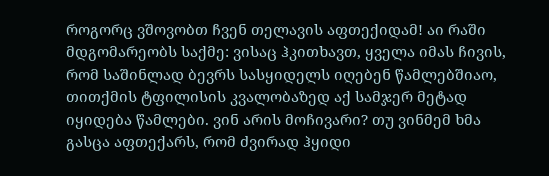როგორც ვშოვობთ ჩვენ თელავის აფთექიდამ! აი რაში მდგომარეობს საქმე: ვისაც ჰკითხავთ, ყველა იმას ჩივის, რომ საშინლად ბევრს სასყიდელს იღებენ წამლებშიაო, თითქმის ტფილისის კვალობაზედ აქ სამჯერ მეტად იყიდება წამლები. ვინ არის მოჩივარი? თუ ვინმემ ხმა გასცა აფთექარს, რომ ძვირად ჰყიდი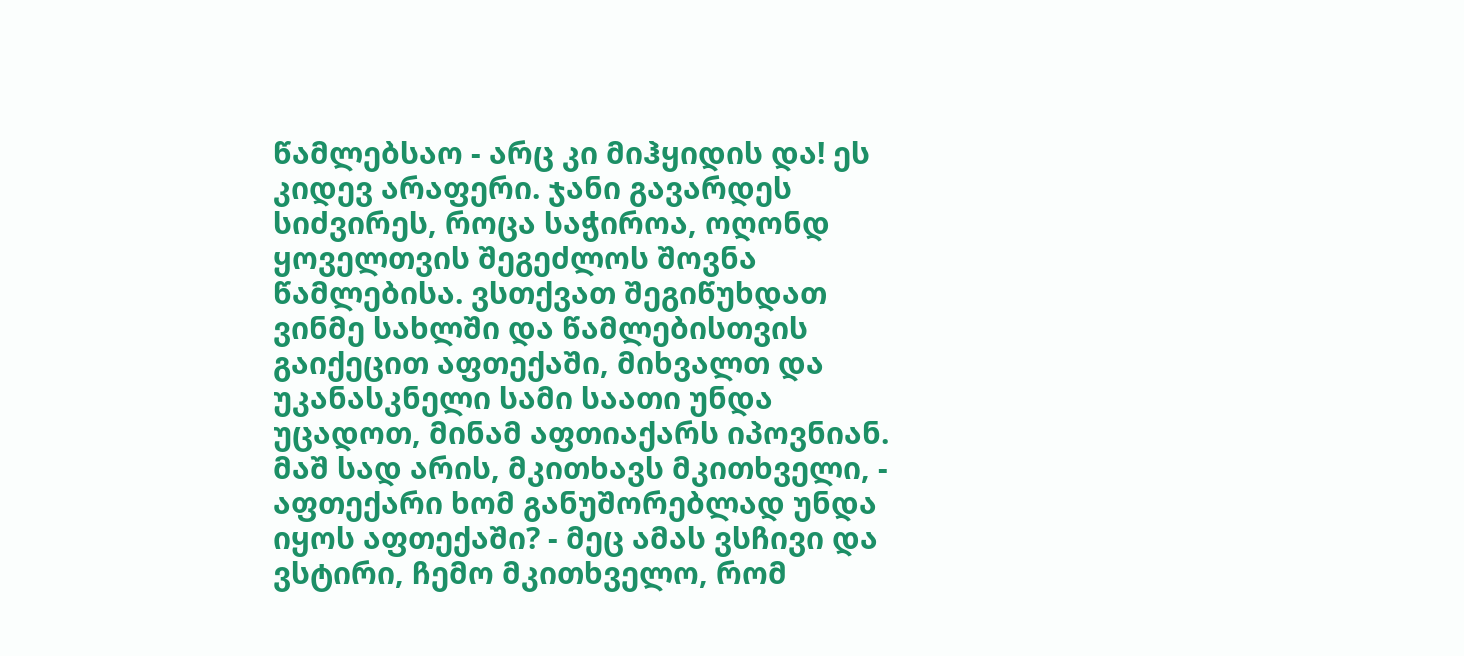წამლებსაო - არც კი მიჰყიდის და! ეს კიდევ არაფერი. ჯანი გავარდეს სიძვირეს, როცა საჭიროა, ოღონდ ყოველთვის შეგეძლოს შოვნა წამლებისა. ვსთქვათ შეგიწუხდათ ვინმე სახლში და წამლებისთვის გაიქეცით აფთექაში, მიხვალთ და უკანასკნელი სამი საათი უნდა უცადოთ, მინამ აფთიაქარს იპოვნიან. მაშ სად არის, მკითხავს მკითხველი, - აფთექარი ხომ განუშორებლად უნდა იყოს აფთექაში? - მეც ამას ვსჩივი და ვსტირი, ჩემო მკითხველო, რომ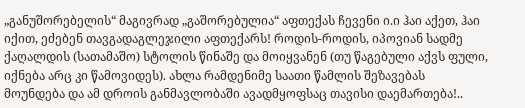„განუშორებელის“ მაგივრად „გაშორებულია“ აფთექას ჩევენი ი.ი ჰაი აქეთ, ჰაი იქით, ეძებენ თავგადაგლეჯილი აფთექარს! როდის-როდის, იპოვიან სადმე ქაღალდის (სათამაშო) სტოლის წინაშე და მოიყვანენ (თუ წაგებული აქვს ფული, იქნება არც კი წამოვიდეს). ახლა რამდენიმე საათი წამლის შეზავებას მოუნდება და ამ დროის განმავლობაში ავადმყოფსაც თავისი დაემართება!..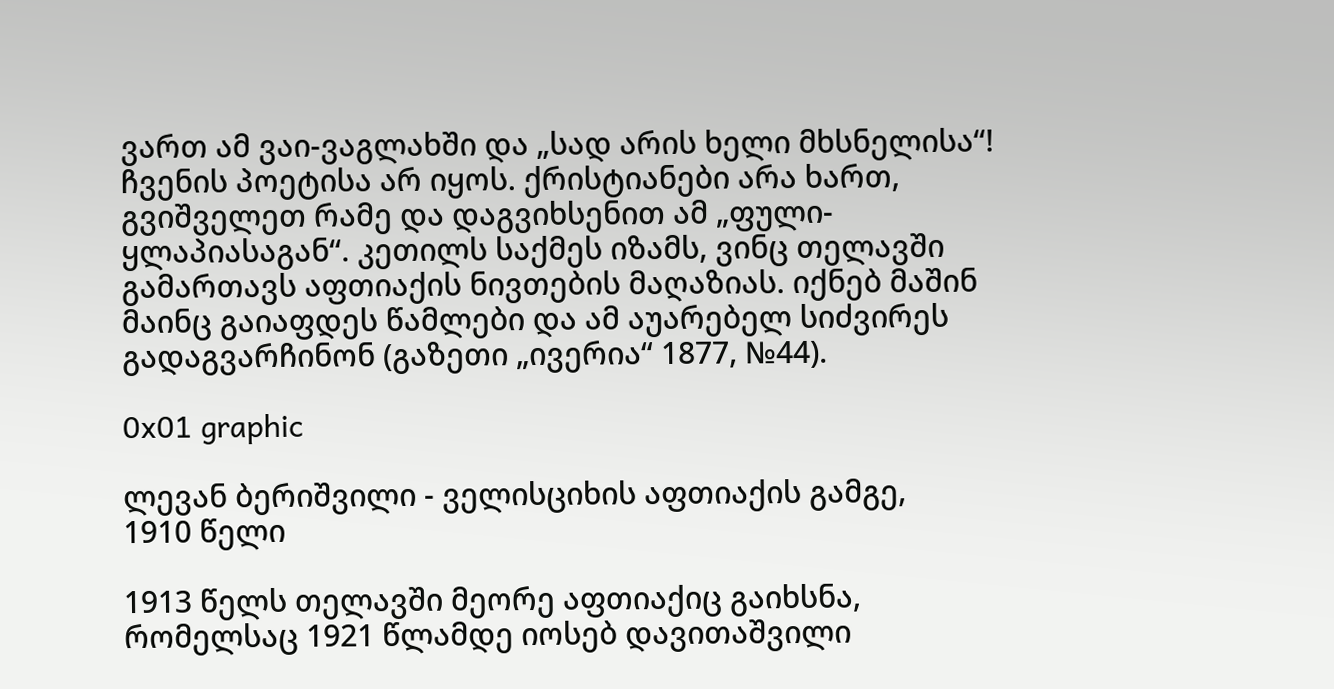ვართ ამ ვაი-ვაგლახში და „სად არის ხელი მხსნელისა“! ჩვენის პოეტისა არ იყოს. ქრისტიანები არა ხართ, გვიშველეთ რამე და დაგვიხსენით ამ „ფული-ყლაპიასაგან“. კეთილს საქმეს იზამს, ვინც თელავში გამართავს აფთიაქის ნივთების მაღაზიას. იქნებ მაშინ მაინც გაიაფდეს წამლები და ამ აუარებელ სიძვირეს გადაგვარჩინონ (გაზეთი „ივერია“ 1877, №44).

0x01 graphic

ლევან ბერიშვილი - ველისციხის აფთიაქის გამგე,
1910 წელი

1913 წელს თელავში მეორე აფთიაქიც გაიხსნა, რომელსაც 1921 წლამდე იოსებ დავითაშვილი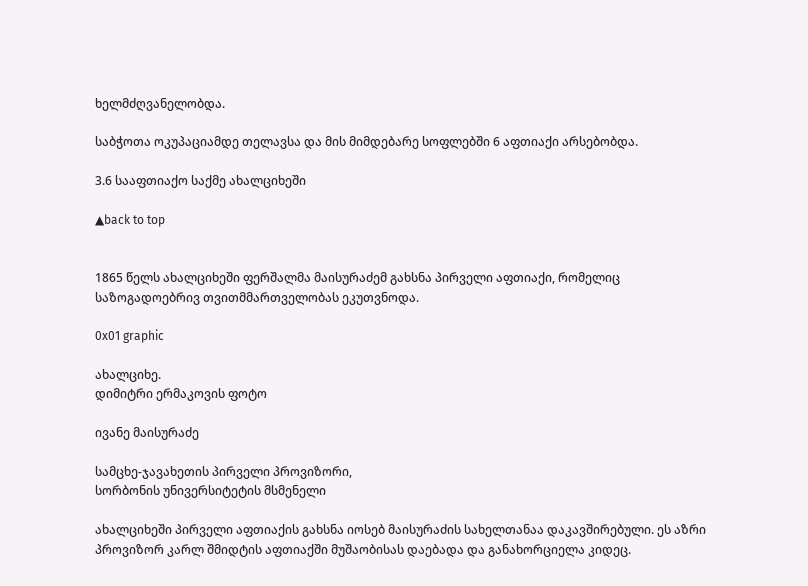ხელმძღვანელობდა.

საბჭოთა ოკუპაციამდე თელავსა და მის მიმდებარე სოფლებში 6 აფთიაქი არსებობდა.

3.6 სააფთიაქო საქმე ახალციხეში

▲back to top


1865 წელს ახალციხეში ფერშალმა მაისურაძემ გახსნა პირველი აფთიაქი, რომელიც საზოგადოებრივ თვითმმართველობას ეკუთვნოდა.

0x01 graphic

ახალციხე.
დიმიტრი ერმაკოვის ფოტო

ივანე მაისურაძე

სამცხე-ჯავახეთის პირველი პროვიზორი,
სორბონის უნივერსიტეტის მსმენელი

ახალციხეში პირველი აფთიაქის გახსნა იოსებ მაისურაძის სახელთანაა დაკავშირებული. ეს აზრი პროვიზორ კარლ შმიდტის აფთიაქში მუშაობისას დაებადა და განახორციელა კიდეც.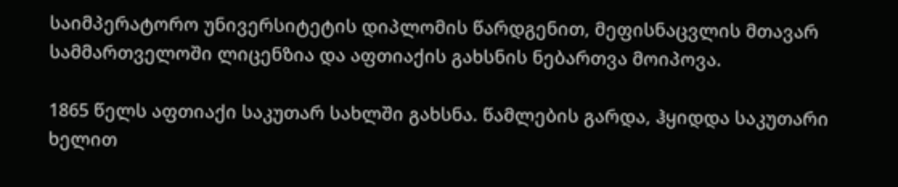საიმპერატორო უნივერსიტეტის დიპლომის წარდგენით, მეფისნაცვლის მთავარ სამმართველოში ლიცენზია და აფთიაქის გახსნის ნებართვა მოიპოვა.

1865 წელს აფთიაქი საკუთარ სახლში გახსნა. წამლების გარდა, ჰყიდდა საკუთარი ხელით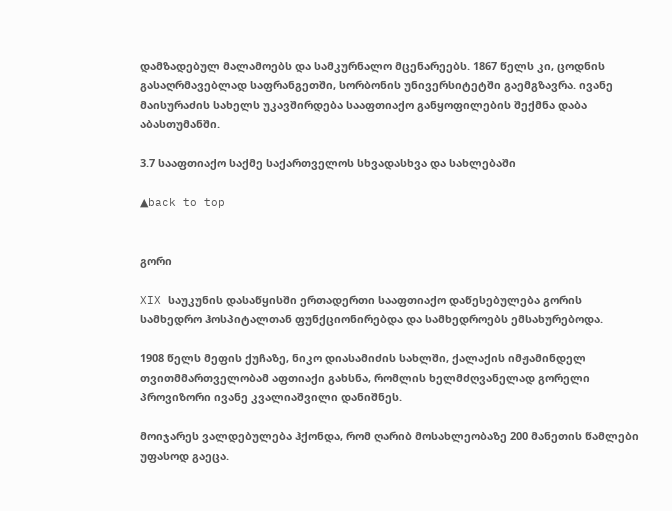დამზადებულ მალამოებს და სამკურნალო მცენარეებს. 1867 წელს კი, ცოდნის გასაღრმავებლად საფრანგეთში, სორბონის უნივერსიტეტში გაემგზავრა. ივანე მაისურაძის სახელს უკავშირდება სააფთიაქო განყოფილების შექმნა დაბა აბასთუმანში.

3.7 სააფთიაქო საქმე საქართველოს სხვადასხვა და სახლებაში

▲back to top


გორი

XIX საუკუნის დასაწყისში ერთადერთი სააფთიაქო დაწესებულება გორის სამხედრო ჰოსპიტალთან ფუნქციონირებდა და სამხედროებს ემსახურებოდა.

1908 წელს მეფის ქუჩაზე, ნიკო დიასამიძის სახლში, ქალაქის იმჟამინდელ თვითმმართველობამ აფთიაქი გახსნა, რომლის ხელმძღვანელად გორელი პროვიზორი ივანე კვალიაშვილი დანიშნეს.

მოიჯარეს ვალდებულება ჰქონდა, რომ ღარიბ მოსახლეობაზე 200 მანეთის წამლები უფასოდ გაეცა.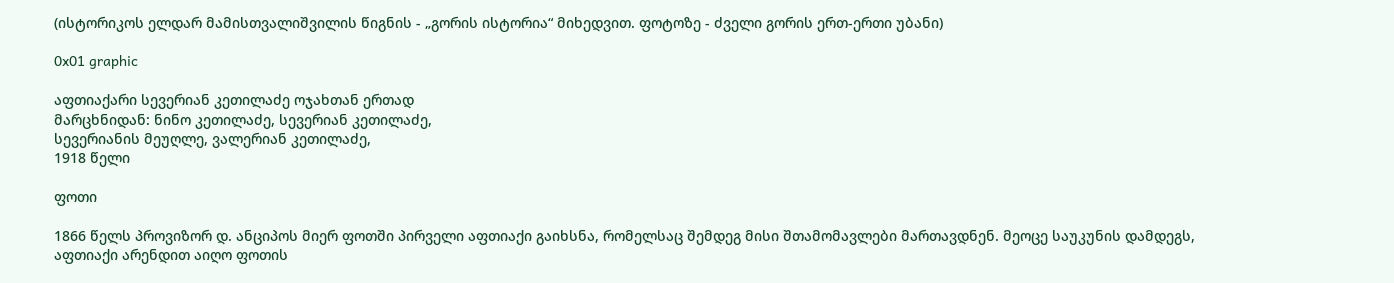(ისტორიკოს ელდარ მამისთვალიშვილის წიგნის - „გორის ისტორია“ მიხედვით. ფოტოზე - ძველი გორის ერთ-ერთი უბანი)

0x01 graphic

აფთიაქარი სევერიან კეთილაძე ოჯახთან ერთად
მარცხნიდან: ნინო კეთილაძე, სევერიან კეთილაძე,
სევერიანის მეუღლე, ვალერიან კეთილაძე,
1918 წელი

ფოთი

1866 წელს პროვიზორ დ. ანციპოს მიერ ფოთში პირველი აფთიაქი გაიხსნა, რომელსაც შემდეგ მისი შთამომავლები მართავდნენ. მეოცე საუკუნის დამდეგს, აფთიაქი არენდით აიღო ფოთის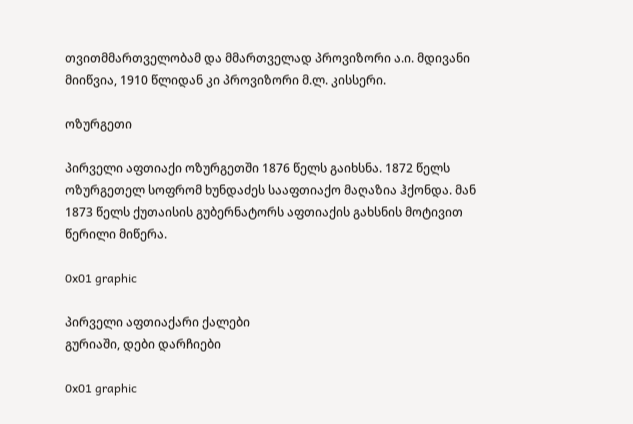თვითმმართველობამ და მმართველად პროვიზორი ა.ი. მდივანი მიიწვია, 1910 წლიდან კი პროვიზორი მ.ლ. კისსერი.

ოზურგეთი

პირველი აფთიაქი ოზურგეთში 1876 წელს გაიხსნა. 1872 წელს ოზურგეთელ სოფრომ ხუნდაძეს სააფთიაქო მაღაზია ჰქონდა. მან 1873 წელს ქუთაისის გუბერნატორს აფთიაქის გახსნის მოტივით წერილი მიწერა.

0x01 graphic

პირველი აფთიაქარი ქალები
გურიაში, დები დარჩიები

0x01 graphic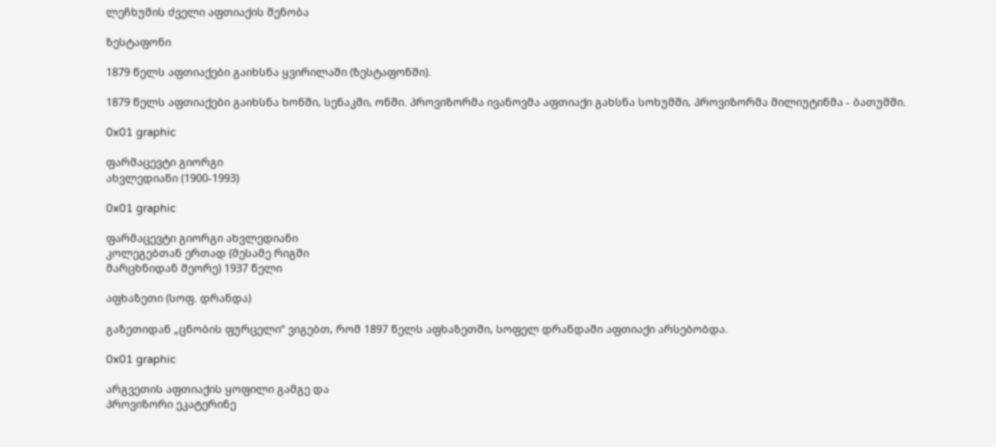ლეჩხუმის ძველი აფთიაქის შენობა

ზესტაფონი

1879 წელს აფთიაქები გაიხსნა ყვირილაში (ზესტაფონში).

1879 წელს აფთიაქები გაიხსნა ხონში, სენაკში, ონში. პროვიზორმა ივანოვმა აფთიაქი გახსნა სოხუმში, პროვიზორმა მილიუტინმა - ბათუმში.

0x01 graphic

ფარმაცევტი გიორგი
ახვლედიანი (1900-1993)

0x01 graphic

ფარმაცევტი გიორგი ახვლედიანი
კოლეგებთან ერთად (მესამე რიგში
მარცხნიდან მეორე) 1937 წელი

აფხაზეთი (სოფ. დრანდა)

გაზეთიდან „ცნობის ფურცელი“ ვიგებთ, რომ 1897 წელს აფხაზეთში, სოფელ დრანდაში აფთიაქი არსებობდა.

0x01 graphic

არგვეთის აფთიაქის ყოფილი გამგე და
პროვიზორი ეკატერინე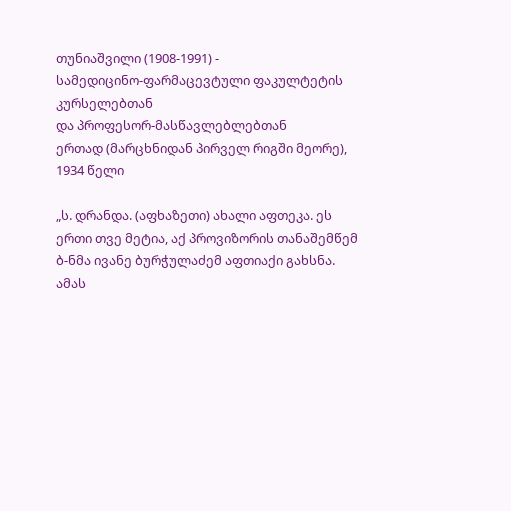თუნიაშვილი (1908-1991) -
სამედიცინო-ფარმაცევტული ფაკულტეტის კურსელებთან
და პროფესორ-მასწავლებლებთან
ერთად (მარცხნიდან პირველ რიგში მეორე),
1934 წელი

„ს. დრანდა. (აფხაზეთი) ახალი აფთეკა. ეს ერთი თვე მეტია, აქ პროვიზორის თანაშემწემ ბ-ნმა ივანე ბურჭულაძემ აფთიაქი გახსნა. ამას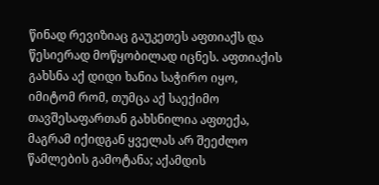წინად რევიზიაც გაუკეთეს აფთიაქს და წესიერად მოწყობილად იცნეს. აფთიაქის გახსნა აქ დიდი ხანია საჭირო იყო, იმიტომ რომ, თუმცა აქ საექიმო თავშესაფართან გახსნილია აფთექა, მაგრამ იქიდგან ყველას არ შეეძლო წამლების გამოტანა; აქამდის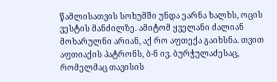წამლისათვის სოხუმში უნდა ეარნა ხალხს, ოცის ვესტის მანძილზე. ამიტომ ყველანი ძალიან მოხარულნი არიან, აქ რო აფთექა გაიხსნა. თვით აფთიაქის პატრონს, ბ-ნ ივ. ბურჭულაძესაც, რომელმაც თავისის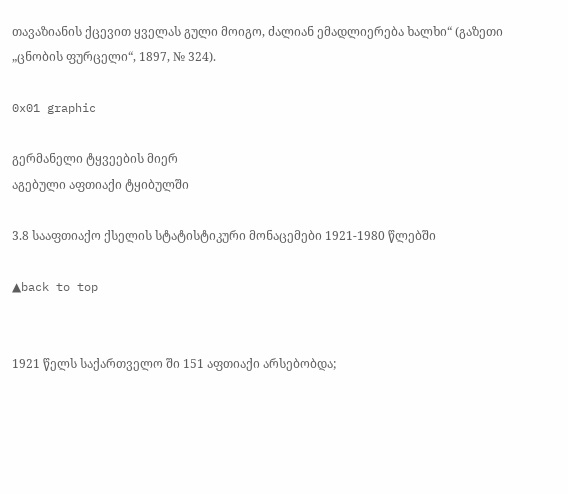თავაზიანის ქცევით ყველას გული მოიგო, ძალიან ემადლიერება ხალხი“ (გაზეთი „ცნობის ფურცელი“, 1897, № 324).

0x01 graphic

გერმანელი ტყვეების მიერ
აგებული აფთიაქი ტყიბულში

3.8 სააფთიაქო ქსელის სტატისტიკური მონაცემები 1921-1980 წლებში

▲back to top


1921 წელს საქართველო ში 151 აფთიაქი არსებობდა;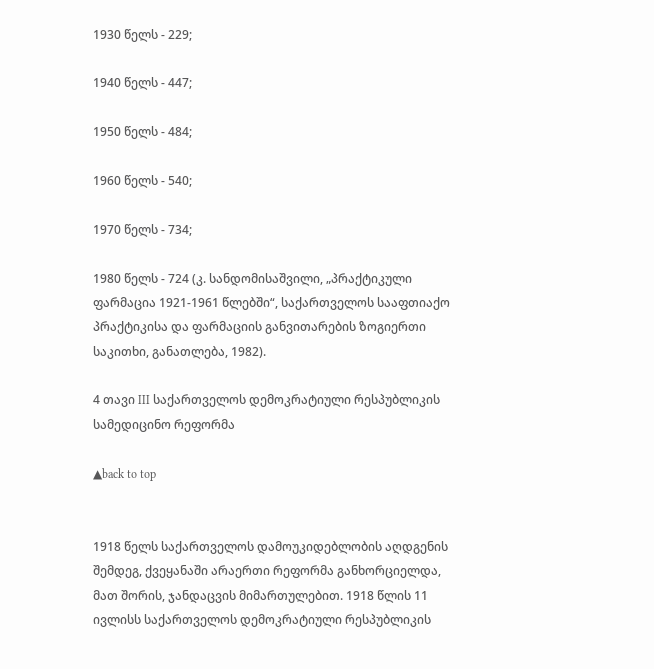1930 წელს - 229;

1940 წელს - 447;

1950 წელს - 484;

1960 წელს - 540;

1970 წელს - 734;

1980 წელს - 724 (კ. სანდომისაშვილი, „პრაქტიკული ფარმაცია 1921-1961 წლებში“, საქართველოს სააფთიაქო პრაქტიკისა და ფარმაციის განვითარების ზოგიერთი საკითხი, განათლება, 1982).

4 თავი III საქართველოს დემოკრატიული რესპუბლიკის სამედიცინო რეფორმა

▲back to top


1918 წელს საქართველოს დამოუკიდებლობის აღდგენის შემდეგ, ქვეყანაში არაერთი რეფორმა განხორციელდა, მათ შორის, ჯანდაცვის მიმართულებით. 1918 წლის 11 ივლისს საქართველოს დემოკრატიული რესპუბლიკის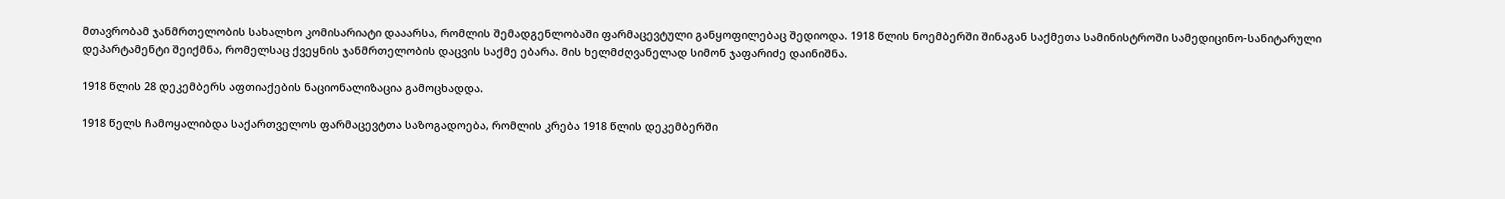მთავრობამ ჯანმრთელობის სახალხო კომისარიატი დააარსა, რომლის შემადგენლობაში ფარმაცევტული განყოფილებაც შედიოდა. 1918 წლის ნოემბერში შინაგან საქმეთა სამინისტროში სამედიცინო-სანიტარული დეპარტამენტი შეიქმნა, რომელსაც ქვეყნის ჯანმრთელობის დაცვის საქმე ებარა. მის ხელმძღვანელად სიმონ ჯაფარიძე დაინიშნა.

1918 წლის 28 დეკემბერს აფთიაქების ნაციონალიზაცია გამოცხადდა.

1918 წელს ჩამოყალიბდა საქართველოს ფარმაცევტთა საზოგადოება, რომლის კრება 1918 წლის დეკემბერში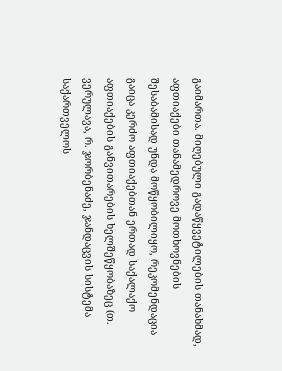გაიმართა. მიღებული გადაწყვეტილების თანახმად, აფთიაქები თანამედროვე მოთხოვნების შესაბამისად უნდა მოწყობილიყო, რეკომენდაცია გაიცა კერძო აფთიაქებთან ერთად საქალაქო აფთიაქების განვითარების ხელშეწყობაზეც (თ. ვერულავა, რ. ჯორბენაძე, ჯანდაცვის სისტემა საქართველოს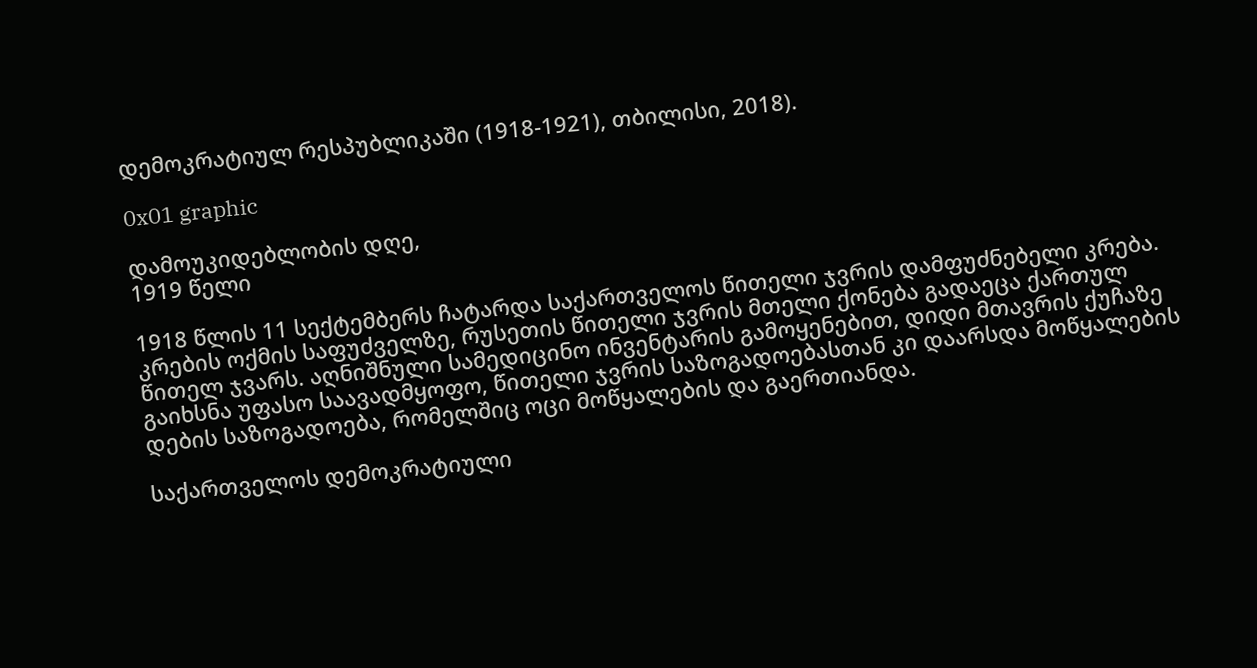დემოკრატიულ რესპუბლიკაში (1918-1921), თბილისი, 2018).

0x01 graphic

დამოუკიდებლობის დღე,
1919 წელი

1918 წლის 11 სექტემბერს ჩატარდა საქართველოს წითელი ჯვრის დამფუძნებელი კრება. კრების ოქმის საფუძველზე, რუსეთის წითელი ჯვრის მთელი ქონება გადაეცა ქართულ წითელ ჯვარს. აღნიშნული სამედიცინო ინვენტარის გამოყენებით, დიდი მთავრის ქუჩაზე გაიხსნა უფასო საავადმყოფო, წითელი ჯვრის საზოგადოებასთან კი დაარსდა მოწყალების დების საზოგადოება, რომელშიც ოცი მოწყალების და გაერთიანდა.

საქართველოს დემოკრატიული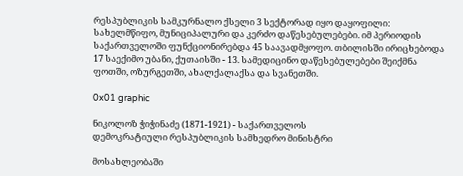რესპუბლიკის სამკურნალო ქსელი 3 სექტორად იყო დაყოფილი: სახელმწიფო, მუნიციპალური და კერძო დაწესებულებები. იმ პერიოდის საქართველოში ფუნქციონირებდა 45 საავადმყოფო. თბილისში ირიცხებოდა 17 საექიმო უბანი, ქუთაისში - 13. სამედიცინო დაწესებულებები შეიქმნა ფოთში, ოზურგეთში, ახალქალაქსა და სვანეთში.

0x01 graphic

ნიკოლოზ ჭიჭინაძე (1871-1921) - საქართველოს
დემოკრატიული რესპუბლიკის სამხედრო მინისტრი

მოსახლეობაში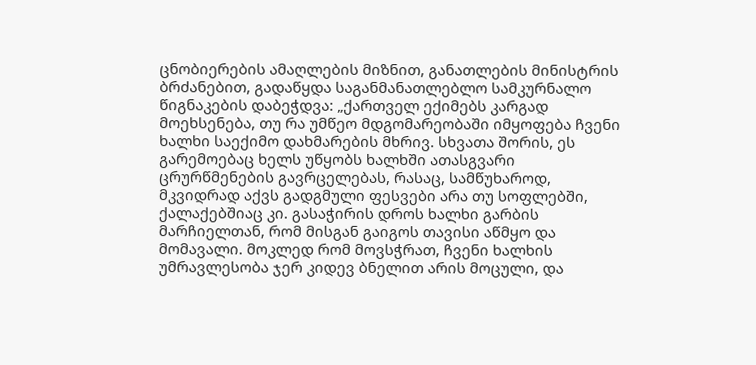ცნობიერების ამაღლების მიზნით, განათლების მინისტრის ბრძანებით, გადაწყდა საგანმანათლებლო სამკურნალო წიგნაკების დაბეჭდვა: „ქართველ ექიმებს კარგად მოეხსენება, თუ რა უმწეო მდგომარეობაში იმყოფება ჩვენი ხალხი საექიმო დახმარების მხრივ. სხვათა შორის, ეს გარემოებაც ხელს უწყობს ხალხში ათასგვარი ცრურწმენების გავრცელებას, რასაც, სამწუხაროდ, მკვიდრად აქვს გადგმული ფესვები არა თუ სოფლებში, ქალაქებშიაც კი. გასაჭირის დროს ხალხი გარბის მარჩიელთან, რომ მისგან გაიგოს თავისი აწმყო და მომავალი. მოკლედ რომ მოვსჭრათ, ჩვენი ხალხის უმრავლესობა ჯერ კიდევ ბნელით არის მოცული, და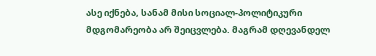ასე იქნება, სანამ მისი სოციალ-პოლიტიკური მდგომარეობა არ შეიცვლება. მაგრამ დღევანდელ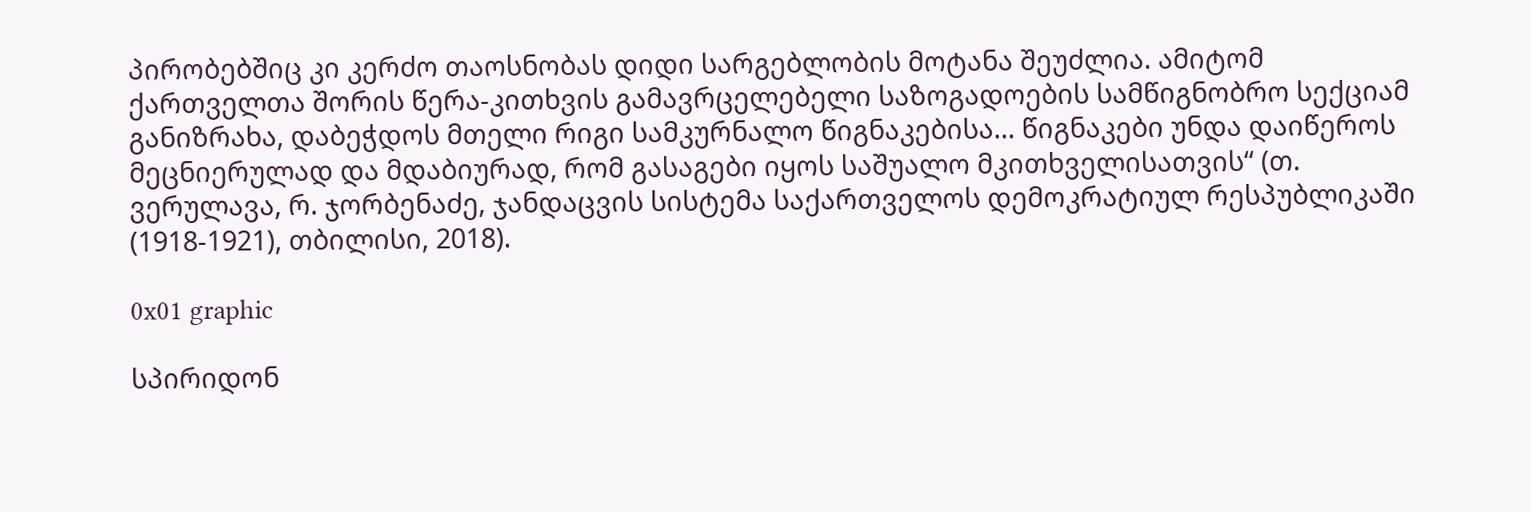პირობებშიც კი კერძო თაოსნობას დიდი სარგებლობის მოტანა შეუძლია. ამიტომ ქართველთა შორის წერა-კითხვის გამავრცელებელი საზოგადოების სამწიგნობრო სექციამ განიზრახა, დაბეჭდოს მთელი რიგი სამკურნალო წიგნაკებისა… წიგნაკები უნდა დაიწეროს მეცნიერულად და მდაბიურად, რომ გასაგები იყოს საშუალო მკითხველისათვის“ (თ. ვერულავა, რ. ჯორბენაძე, ჯანდაცვის სისტემა საქართველოს დემოკრატიულ რესპუბლიკაში (1918-1921), თბილისი, 2018).

0x01 graphic

სპირიდონ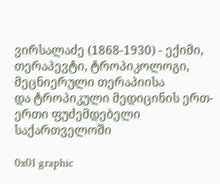ვირსალაძე (1868-1930) - ექიმი,
თერაპევტი, ტროპიკოლოგი, მეცნიერული თერაპიისა
და ტროპიკული მედიცინის ერთ-ერთი ფუძემდებელი საქართველოში

0x01 graphic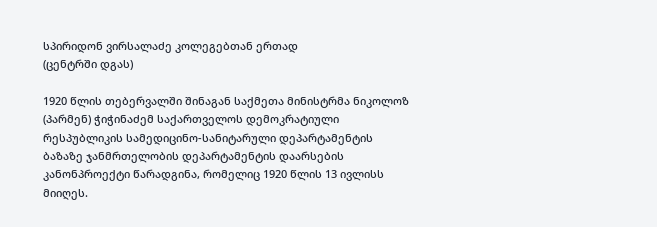სპირიდონ ვირსალაძე კოლეგებთან ერთად
(ცენტრში დგას)

1920 წლის თებერვალში შინაგან საქმეთა მინისტრმა ნიკოლოზ (პარმენ) ჭიჭინაძემ საქართველოს დემოკრატიული რესპუბლიკის სამედიცინო-სანიტარული დეპარტამენტის ბაზაზე ჯანმრთელობის დეპარტამენტის დაარსების კანონპროექტი წარადგინა, რომელიც 1920 წლის 13 ივლისს მიიღეს.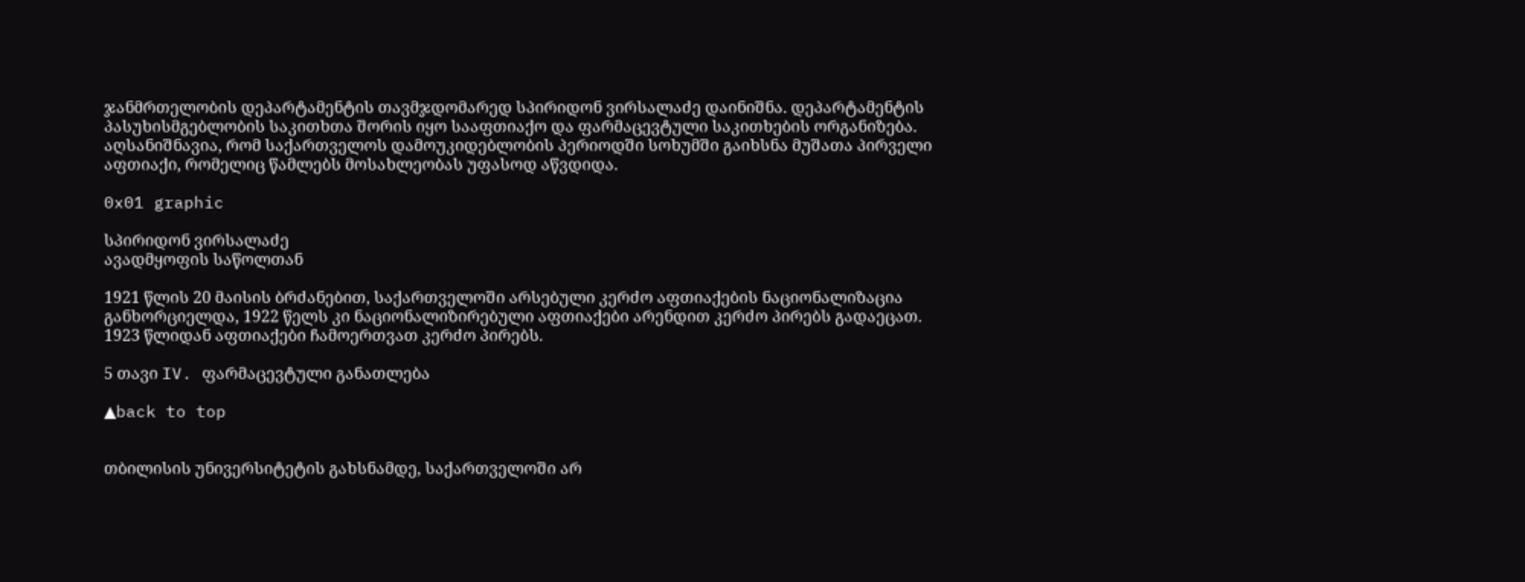ჯანმრთელობის დეპარტამენტის თავმჯდომარედ სპირიდონ ვირსალაძე დაინიშნა. დეპარტამენტის პასუხისმგებლობის საკითხთა შორის იყო სააფთიაქო და ფარმაცევტული საკითხების ორგანიზება. აღსანიშნავია, რომ საქართველოს დამოუკიდებლობის პერიოდში სოხუმში გაიხსნა მუშათა პირველი აფთიაქი, რომელიც წამლებს მოსახლეობას უფასოდ აწვდიდა.

0x01 graphic

სპირიდონ ვირსალაძე
ავადმყოფის საწოლთან

1921 წლის 20 მაისის ბრძანებით, საქართველოში არსებული კერძო აფთიაქების ნაციონალიზაცია განხორციელდა, 1922 წელს კი ნაციონალიზირებული აფთიაქები არენდით კერძო პირებს გადაეცათ. 1923 წლიდან აფთიაქები ჩამოერთვათ კერძო პირებს.

5 თავი IV. ფარმაცევტული განათლება

▲back to top


თბილისის უნივერსიტეტის გახსნამდე, საქართველოში არ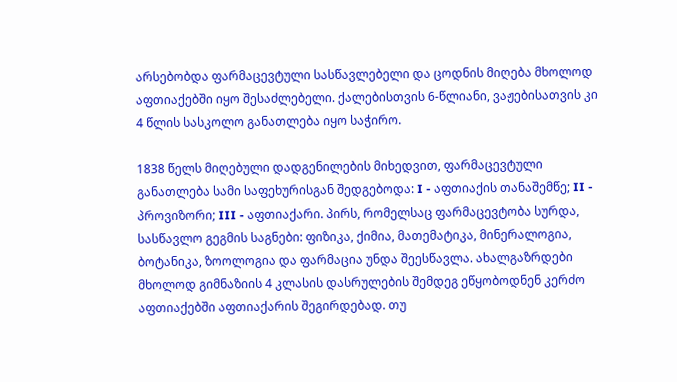არსებობდა ფარმაცევტული სასწავლებელი და ცოდნის მიღება მხოლოდ აფთიაქებში იყო შესაძლებელი. ქალებისთვის 6-წლიანი, ვაჟებისათვის კი 4 წლის სასკოლო განათლება იყო საჭირო.

1838 წელს მიღებული დადგენილების მიხედვით, ფარმაცევტული განათლება სამი საფეხურისგან შედგებოდა: I - აფთიაქის თანაშემწე; II - პროვიზორი; III - აფთიაქარი. პირს, რომელსაც ფარმაცევტობა სურდა, სასწავლო გეგმის საგნები: ფიზიკა, ქიმია, მათემატიკა, მინერალოგია, ბოტანიკა, ზოოლოგია და ფარმაცია უნდა შეესწავლა. ახალგაზრდები მხოლოდ გიმნაზიის 4 კლასის დასრულების შემდეგ ეწყობოდნენ კერძო აფთიაქებში აფთიაქარის შეგირდებად. თუ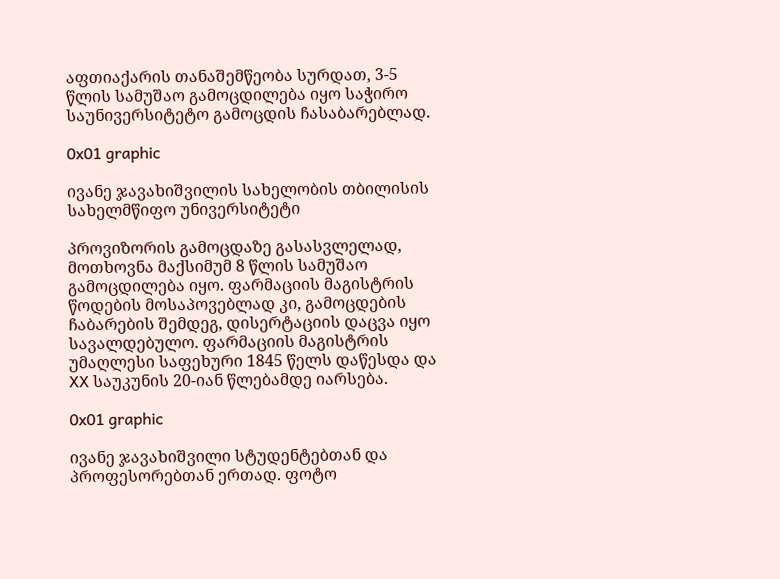აფთიაქარის თანაშემწეობა სურდათ, 3-5 წლის სამუშაო გამოცდილება იყო საჭირო საუნივერსიტეტო გამოცდის ჩასაბარებლად.

0x01 graphic

ივანე ჯავახიშვილის სახელობის თბილისის
სახელმწიფო უნივერსიტეტი

პროვიზორის გამოცდაზე გასასვლელად, მოთხოვნა მაქსიმუმ 8 წლის სამუშაო გამოცდილება იყო. ფარმაციის მაგისტრის წოდების მოსაპოვებლად კი, გამოცდების ჩაბარების შემდეგ, დისერტაციის დაცვა იყო სავალდებულო. ფარმაციის მაგისტრის უმაღლესი საფეხური 1845 წელს დაწესდა და XX საუკუნის 20-იან წლებამდე იარსება.

0x01 graphic

ივანე ჯავახიშვილი სტუდენტებთან და
პროფესორებთან ერთად. ფოტო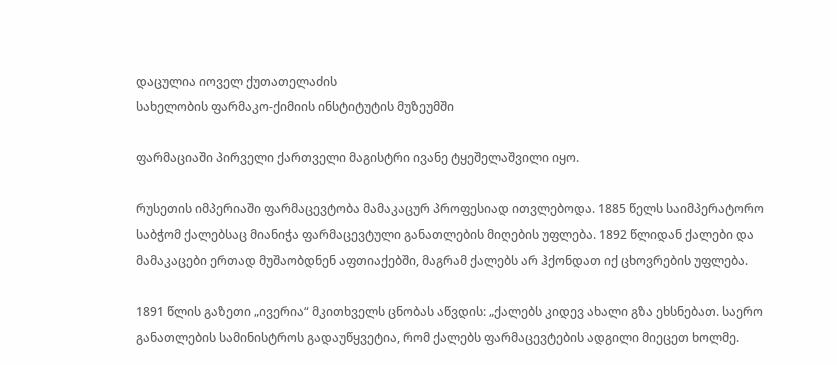დაცულია იოველ ქუთათელაძის
სახელობის ფარმაკო-ქიმიის ინსტიტუტის მუზეუმში

ფარმაციაში პირველი ქართველი მაგისტრი ივანე ტყეშელაშვილი იყო.

რუსეთის იმპერიაში ფარმაცევტობა მამაკაცურ პროფესიად ითვლებოდა. 1885 წელს საიმპერატორო საბჭომ ქალებსაც მიანიჭა ფარმაცევტული განათლების მიღების უფლება. 1892 წლიდან ქალები და მამაკაცები ერთად მუშაობდნენ აფთიაქებში, მაგრამ ქალებს არ ჰქონდათ იქ ცხოვრების უფლება.

1891 წლის გაზეთი „ივერია“ მკითხველს ცნობას აწვდის: „ქალებს კიდევ ახალი გზა ეხსნებათ. საერო განათლების სამინისტროს გადაუწყვეტია, რომ ქალებს ფარმაცევტების ადგილი მიეცეთ ხოლმე.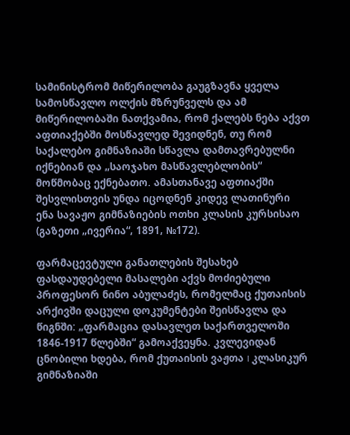სამინისტრომ მიწერილობა გაუგზავნა ყველა სამოსწავლო ოლქის მზრუნველს და ამ მიწერილობაში ნათქვამია, რომ ქალებს ნება აქვთ აფთიაქებში მოსწავლედ შევიდნენ, თუ რომ საქალებო გიმნაზიაში სწავლა დამთავრებულნი იქნებიან და „საოჯახო მასწავლებლობის“ მოწმობაც ექნებათო. ამასთანავე აფთიაქში შესვლისთვის უნდა იცოდნენ კიდევ ლათინური ენა სავაჟო გიმნაზიების ოთხი კლასის კურსისაო (გაზეთი „ივერია“, 1891, №172).

ფარმაცევტული განათლების შესახებ ფასდაუდებელი მასალები აქვს მოძიებული პროფესორ ნინო აბულაძეს, რომელმაც ქუთაისის არქივში დაცული დოკუმენტები შეისწავლა და წიგნში: „ფარმაცია დასავლეთ საქართველოში 1846-1917 წლებში“ გამოაქვეყნა. კვლევიდან ცნობილი ხდება, რომ ქუთაისის ვაჟთა I კლასიკურ გიმნაზიაში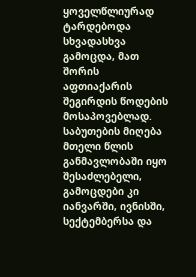ყოველწლიურად ტარდებოდა სხვადასხვა გამოცდა, მათ შორის აფთიაქარის შეგირდის წოდების მოსაპოვებლად. საბუთების მიღება მთელი წლის განმავლობაში იყო შესაძლებელი, გამოცდები კი იანვარში, ივნისში, სექტემბერსა და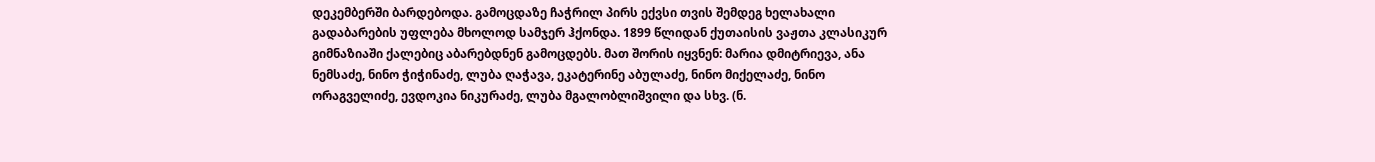დეკემბერში ბარდებოდა. გამოცდაზე ჩაჭრილ პირს ექვსი თვის შემდეგ ხელახალი გადაბარების უფლება მხოლოდ სამჯერ ჰქონდა. 1899 წლიდან ქუთაისის ვაჟთა კლასიკურ გიმნაზიაში ქალებიც აბარებდნენ გამოცდებს. მათ შორის იყვნენ: მარია დმიტრიევა, ანა ნემსაძე, ნინო ჭიჭინაძე, ლუბა ღაჭავა, ეკატერინე აბულაძე, ნინო მიქელაძე, ნინო ორაგველიძე, ევდოკია ნიკურაძე, ლუბა მგალობლიშვილი და სხვ. (ნ.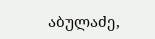აბულაძე,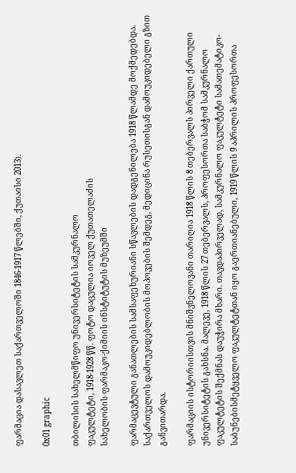ფარმაცია დასავლეთ საქართველოში 1846-1917 წლებში, ქუთაისი 2013).

0x01 graphic

თბილისის სახელმწიფო უნივერსიტეტის სამკურნალო
ფაკულტეტი, 1918-1928 წწ. ფოტო დაცულია იოველ ქუთათელაძის
სახელობის ფარმაკო-ქიმიის ინსტიტუტის მუზეუმში

ფარმაცევტული განათლების სამსაფეხურიანი სწავლების დადგენილება 1918 წლამდე მოქმედებდა. საქართველოს დამოუკიდებლობის მოპოვების შემდეგ, მედიცინა რუსეთისგან დამოუკიდებელი გზით განვითარდა.

ფარმაციის ისტორიისთვის მნიშვნელოვანი თარიღია 1918 წლის 8 თებერვალს პირველი ქართული უნივერსიტეტის გახსნა. მალევე, 1918 წლის 27 თებერვალს, პროფესორთა საბჭომ სამკურნალო ფაკულტეტის შექმნას დაუჭირა მხარი. თავდაპირველად, სამკურნალო ფაკულტეტი სამათემატიკო-საბუნებისმეტყველო ფაკულტეტთან იყო გაერთიანებული, 1919 წლის 9 აპრილის პროფესორთა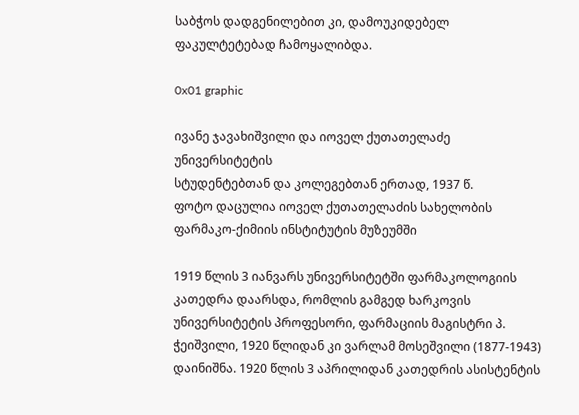საბჭოს დადგენილებით კი, დამოუკიდებელ ფაკულტეტებად ჩამოყალიბდა.

0x01 graphic

ივანე ჯავახიშვილი და იოველ ქუთათელაძე უნივერსიტეტის
სტუდენტებთან და კოლეგებთან ერთად, 1937 წ.
ფოტო დაცულია იოველ ქუთათელაძის სახელობის
ფარმაკო-ქიმიის ინსტიტუტის მუზეუმში

1919 წლის 3 იანვარს უნივერსიტეტში ფარმაკოლოგიის კათედრა დაარსდა, რომლის გამგედ ხარკოვის უნივერსიტეტის პროფესორი, ფარმაციის მაგისტრი პ. ჭეიშვილი, 1920 წლიდან კი ვარლამ მოსეშვილი (1877-1943) დაინიშნა. 1920 წლის 3 აპრილიდან კათედრის ასისტენტის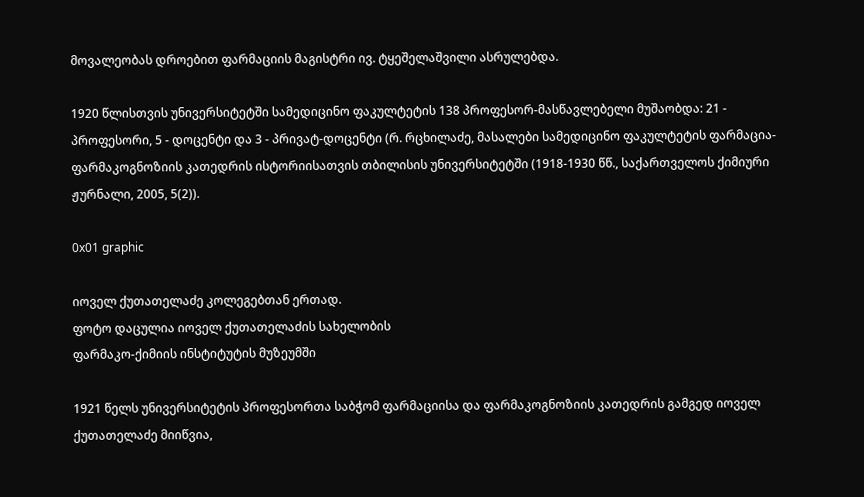მოვალეობას დროებით ფარმაციის მაგისტრი ივ. ტყეშელაშვილი ასრულებდა.

1920 წლისთვის უნივერსიტეტში სამედიცინო ფაკულტეტის 138 პროფესორ-მასწავლებელი მუშაობდა: 21 - პროფესორი, 5 - დოცენტი და 3 - პრივატ-დოცენტი (რ. რცხილაძე, მასალები სამედიცინო ფაკულტეტის ფარმაცია-ფარმაკოგნოზიის კათედრის ისტორიისათვის თბილისის უნივერსიტეტში (1918-1930 წწ., საქართველოს ქიმიური ჟურნალი, 2005, 5(2)).

0x01 graphic

იოველ ქუთათელაძე კოლეგებთან ერთად.
ფოტო დაცულია იოველ ქუთათელაძის სახელობის
ფარმაკო-ქიმიის ინსტიტუტის მუზეუმში

1921 წელს უნივერსიტეტის პროფესორთა საბჭომ ფარმაციისა და ფარმაკოგნოზიის კათედრის გამგედ იოველ ქუთათელაძე მიიწვია,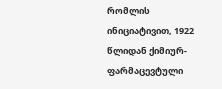რომლის ინიციატივით, 1922 წლიდან ქიმიურ-ფარმაცევტული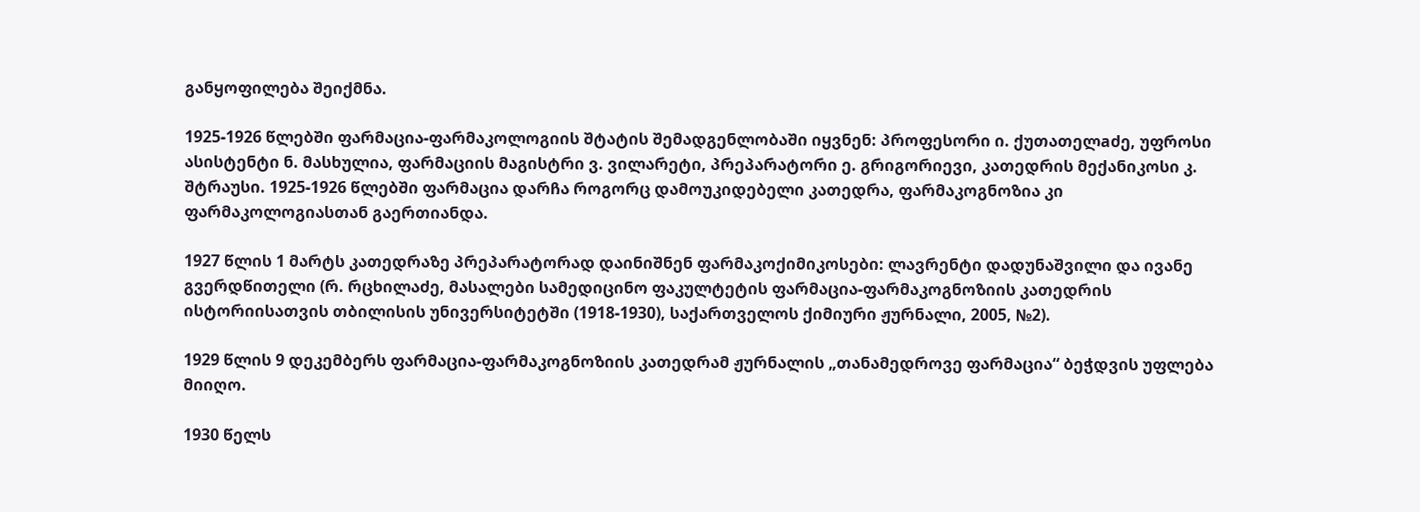განყოფილება შეიქმნა.

1925-1926 წლებში ფარმაცია-ფარმაკოლოგიის შტატის შემადგენლობაში იყვნენ: პროფესორი ი. ქუთათელaძე, უფროსი ასისტენტი ნ. მასხულია, ფარმაციის მაგისტრი ვ. ვილარეტი, პრეპარატორი ე. გრიგორიევი, კათედრის მექანიკოსი კ. შტრაუსი. 1925-1926 წლებში ფარმაცია დარჩა როგორც დამოუკიდებელი კათედრა, ფარმაკოგნოზია კი ფარმაკოლოგიასთან გაერთიანდა.

1927 წლის 1 მარტს კათედრაზე პრეპარატორად დაინიშნენ ფარმაკოქიმიკოსები: ლავრენტი დადუნაშვილი და ივანე გვერდწითელი (რ. რცხილაძე, მასალები სამედიცინო ფაკულტეტის ფარმაცია-ფარმაკოგნოზიის კათედრის ისტორიისათვის თბილისის უნივერსიტეტში (1918-1930), საქართველოს ქიმიური ჟურნალი, 2005, №2).

1929 წლის 9 დეკემბერს ფარმაცია-ფარმაკოგნოზიის კათედრამ ჟურნალის „თანამედროვე ფარმაცია“ ბეჭდვის უფლება მიიღო.

1930 წელს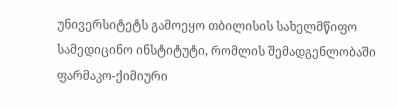უნივერსიტეტს გამოეყო თბილისის სახელმწიფო სამედიცინო ინსტიტუტი, რომლის შემადგენლობაში ფარმაკო-ქიმიური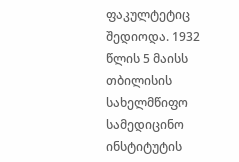ფაკულტეტიც შედიოდა. 1932 წლის 5 მაისს თბილისის სახელმწიფო სამედიცინო ინსტიტუტის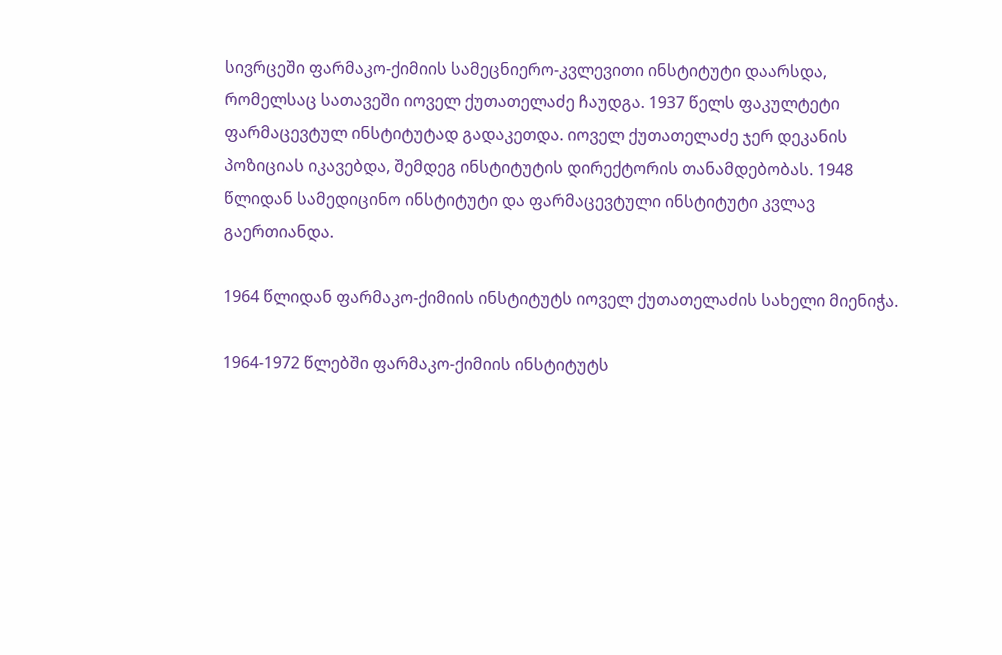სივრცეში ფარმაკო-ქიმიის სამეცნიერო-კვლევითი ინსტიტუტი დაარსდა, რომელსაც სათავეში იოველ ქუთათელაძე ჩაუდგა. 1937 წელს ფაკულტეტი ფარმაცევტულ ინსტიტუტად გადაკეთდა. იოველ ქუთათელაძე ჯერ დეკანის პოზიციას იკავებდა, შემდეგ ინსტიტუტის დირექტორის თანამდებობას. 1948 წლიდან სამედიცინო ინსტიტუტი და ფარმაცევტული ინსტიტუტი კვლავ გაერთიანდა.

1964 წლიდან ფარმაკო-ქიმიის ინსტიტუტს იოველ ქუთათელაძის სახელი მიენიჭა.

1964-1972 წლებში ფარმაკო-ქიმიის ინსტიტუტს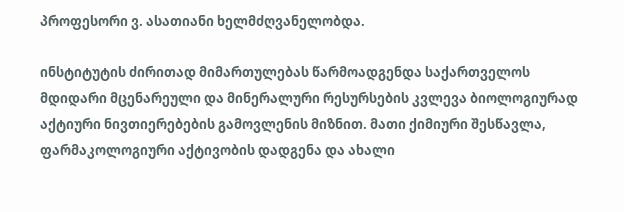პროფესორი ვ. ასათიანი ხელმძღვანელობდა.

ინსტიტუტის ძირითად მიმართულებას წარმოადგენდა საქართველოს მდიდარი მცენარეული და მინერალური რესურსების კვლევა ბიოლოგიურად აქტიური ნივთიერებების გამოვლენის მიზნით. მათი ქიმიური შესწავლა, ფარმაკოლოგიური აქტივობის დადგენა და ახალი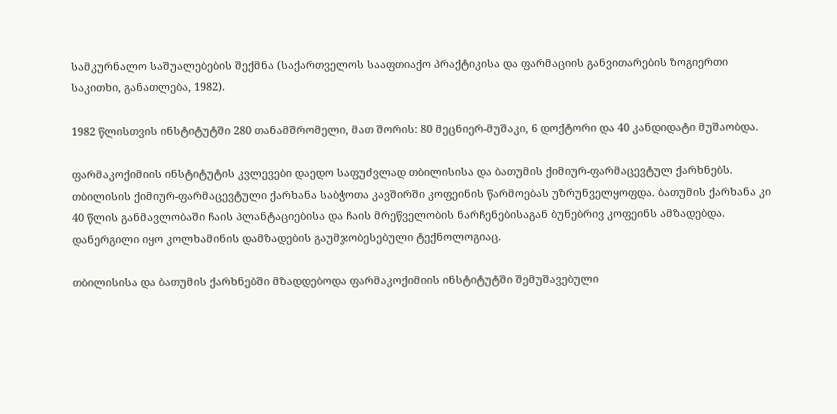სამკურნალო საშუალებების შექმნა (საქართველოს სააფთიაქო პრაქტიკისა და ფარმაციის განვითარების ზოგიერთი საკითხი, განათლება, 1982).

1982 წლისთვის ინსტიტუტში 280 თანამშრომელი, მათ შორის: 80 მეცნიერ-მუშაკი, 6 დოქტორი და 40 კანდიდატი მუშაობდა.

ფარმაკოქიმიის ინსტიტუტის კვლევები დაედო საფუძვლად თბილისისა და ბათუმის ქიმიურ-ფარმაცევტულ ქარხნებს. თბილისის ქიმიურ-ფარმაცევტული ქარხანა საბჭოთა კავშირში კოფეინის წარმოებას უზრუნველყოფდა. ბათუმის ქარხანა კი 40 წლის განმავლობაში ჩაის პლანტაციებისა და ჩაის მრეწველობის ნარჩენებისაგან ბუნებრივ კოფეინს ამზადებდა. დანერგილი იყო კოლხამინის დამზადების გაუმჯობესებული ტექნოლოგიაც.

თბილისისა და ბათუმის ქარხნებში მზადდებოდა ფარმაკოქიმიის ინსტიტუტში შემუშავებული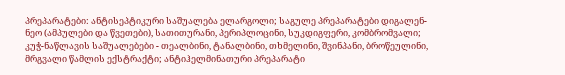პრეპარატები: ანტისეპტიკური საშუალება ელარგოლი; საგულე პრეპარატები დიგალენ-ნეო (ამპულები და წვეთები), სათითურანი, პერიპლოცინი, სუკდიგფერი, კომბრომვალი; კუჭ-ნაწლავის საშუალებები - თეალბინი, ტანალბინი, თხმელინი, შვინპანი, ბროწეულინი, მრგვალი წამლის ექსტრაქტი; ანტიჰელმინათური პრეპარატი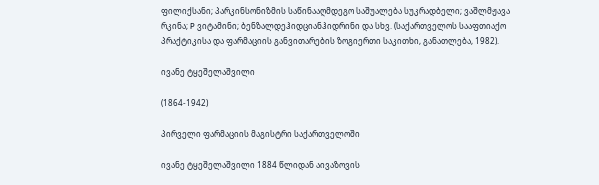ფილიქსანი; პარკინსონიზმის საწინააღმდეგო საშუალება სუკრადბელი; ვაშლმჟავა რკინა; P ვიტამინი; ბენზალდეჰიდციანჰიდრინი და სხვ. (საქართველოს სააფთიაქო პრაქტიკისა და ფარმაციის განვითარების ზოგიერთი საკითხი, განათლება, 1982).

ივანე ტყეშელაშვილი

(1864-1942)

პირველი ფარმაციის მაგისტრი საქართველოში

ივანე ტყეშელაშვილი 1884 წლიდან აივაზოვის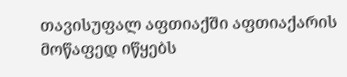თავისუფალ აფთიაქში აფთიაქარის მოწაფედ იწყებს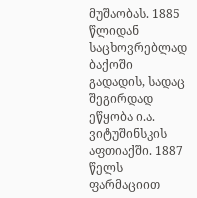მუშაობას. 1885 წლიდან საცხოვრებლად ბაქოში გადადის, სადაც შეგირდად ეწყობა ი.ა. ვიტუშინსკის აფთიაქში. 1887 წელს ფარმაციით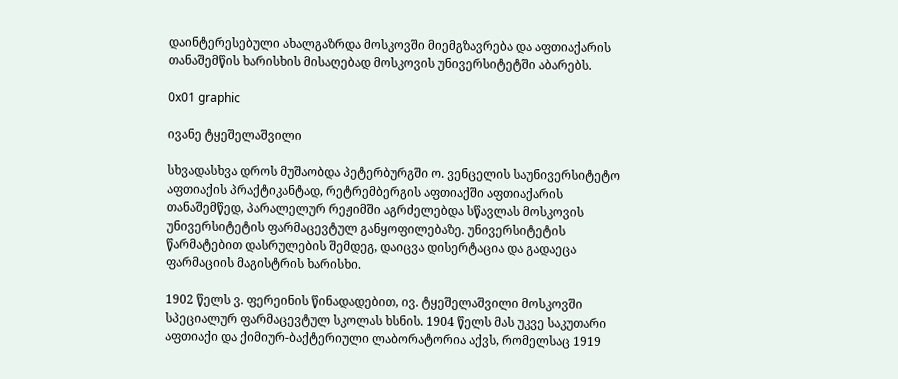დაინტერესებული ახალგაზრდა მოსკოვში მიემგზავრება და აფთიაქარის თანაშემწის ხარისხის მისაღებად მოსკოვის უნივერსიტეტში აბარებს.

0x01 graphic

ივანე ტყეშელაშვილი

სხვადასხვა დროს მუშაობდა პეტერბურგში ო. ვენცელის საუნივერსიტეტო აფთიაქის პრაქტიკანტად, რეტრემბერგის აფთიაქში აფთიაქარის თანაშემწედ, პარალელურ რეჟიმში აგრძელებდა სწავლას მოსკოვის უნივერსიტეტის ფარმაცევტულ განყოფილებაზე. უნივერსიტეტის წარმატებით დასრულების შემდეგ, დაიცვა დისერტაცია და გადაეცა ფარმაციის მაგისტრის ხარისხი.

1902 წელს ვ. ფერეინის წინადადებით, ივ. ტყეშელაშვილი მოსკოვში სპეციალურ ფარმაცევტულ სკოლას ხსნის. 1904 წელს მას უკვე საკუთარი აფთიაქი და ქიმიურ-ბაქტერიული ლაბორატორია აქვს, რომელსაც 1919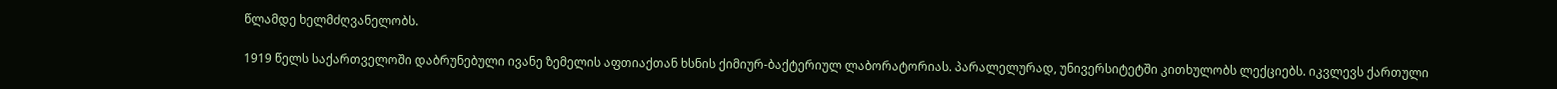წლამდე ხელმძღვანელობს.

1919 წელს საქართველოში დაბრუნებული ივანე ზემელის აფთიაქთან ხსნის ქიმიურ-ბაქტერიულ ლაბორატორიას. პარალელურად, უნივერსიტეტში კითხულობს ლექციებს. იკვლევს ქართული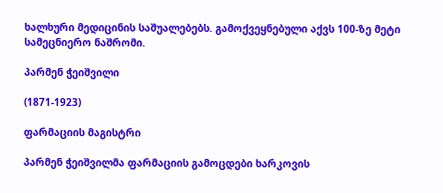ხალხური მედიცინის საშუალებებს. გამოქვეყნებული აქვს 100-ზე მეტი სამეცნიერო ნაშრომი.

პარმენ ჭეიშვილი

(1871-1923)

ფარმაციის მაგისტრი

პარმენ ჭეიშვილმა ფარმაციის გამოცდები ხარკოვის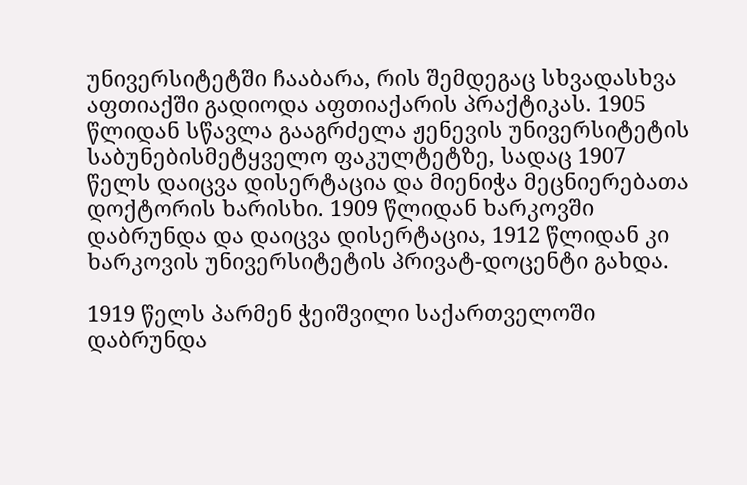უნივერსიტეტში ჩააბარა, რის შემდეგაც სხვადასხვა აფთიაქში გადიოდა აფთიაქარის პრაქტიკას. 1905 წლიდან სწავლა გააგრძელა ჟენევის უნივერსიტეტის საბუნებისმეტყველო ფაკულტეტზე, სადაც 1907 წელს დაიცვა დისერტაცია და მიენიჭა მეცნიერებათა დოქტორის ხარისხი. 1909 წლიდან ხარკოვში დაბრუნდა და დაიცვა დისერტაცია, 1912 წლიდან კი ხარკოვის უნივერსიტეტის პრივატ-დოცენტი გახდა.

1919 წელს პარმენ ჭეიშვილი საქართველოში დაბრუნდა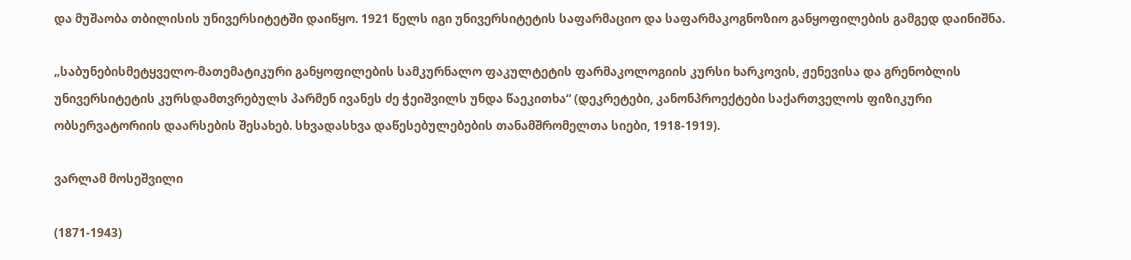და მუშაობა თბილისის უნივერსიტეტში დაიწყო. 1921 წელს იგი უნივერსიტეტის საფარმაციო და საფარმაკოგნოზიო განყოფილების გამგედ დაინიშნა.

„საბუნებისმეტყველო-მათემატიკური განყოფილების სამკურნალო ფაკულტეტის ფარმაკოლოგიის კურსი ხარკოვის, ჟენევისა და გრენობლის უნივერსიტეტის კურსდამთვრებულს პარმენ ივანეს ძე ჭეიშვილს უნდა წაეკითხა“ (დეკრეტები, კანონპროექტები საქართველოს ფიზიკური ობსერვატორიის დაარსების შესახებ. სხვადასხვა დაწესებულებების თანამშრომელთა სიები, 1918-1919).

ვარლამ მოსეშვილი

(1871-1943)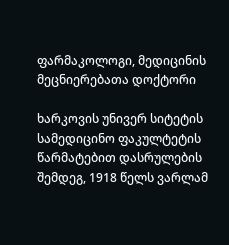ფარმაკოლოგი, მედიცინის მეცნიერებათა დოქტორი

ხარკოვის უნივერ სიტეტის სამედიცინო ფაკულტეტის წარმატებით დასრულების შემდეგ, 1918 წელს ვარლამ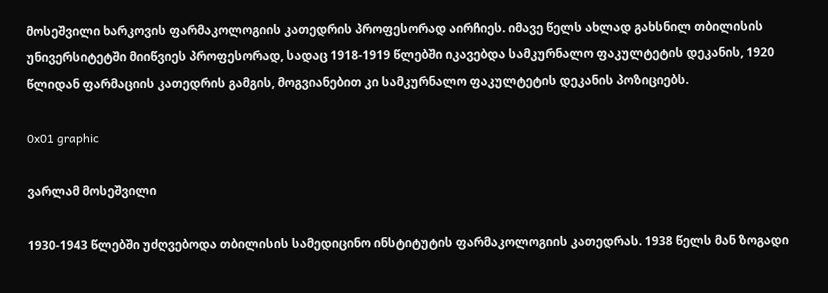მოსეშვილი ხარკოვის ფარმაკოლოგიის კათედრის პროფესორად აირჩიეს. იმავე წელს ახლად გახსნილ თბილისის უნივერსიტეტში მიიწვიეს პროფესორად, სადაც 1918-1919 წლებში იკავებდა სამკურნალო ფაკულტეტის დეკანის, 1920 წლიდან ფარმაციის კათედრის გამგის, მოგვიანებით კი სამკურნალო ფაკულტეტის დეკანის პოზიციებს.

0x01 graphic

ვარლამ მოსეშვილი

1930-1943 წლებში უძღვებოდა თბილისის სამედიცინო ინსტიტუტის ფარმაკოლოგიის კათედრას. 1938 წელს მან ზოგადი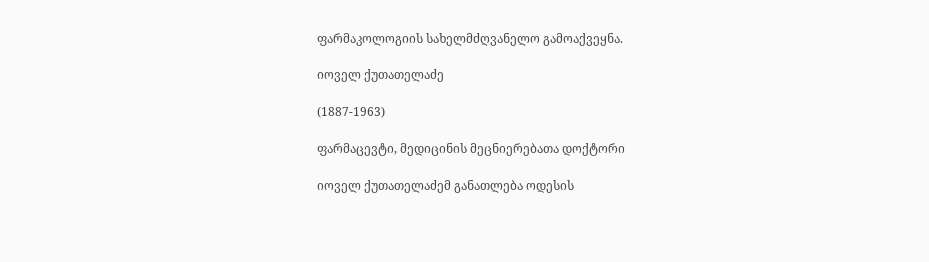ფარმაკოლოგიის სახელმძღვანელო გამოაქვეყნა.

იოველ ქუთათელაძე

(1887-1963)

ფარმაცევტი, მედიცინის მეცნიერებათა დოქტორი

იოველ ქუთათელაძემ განათლება ოდესის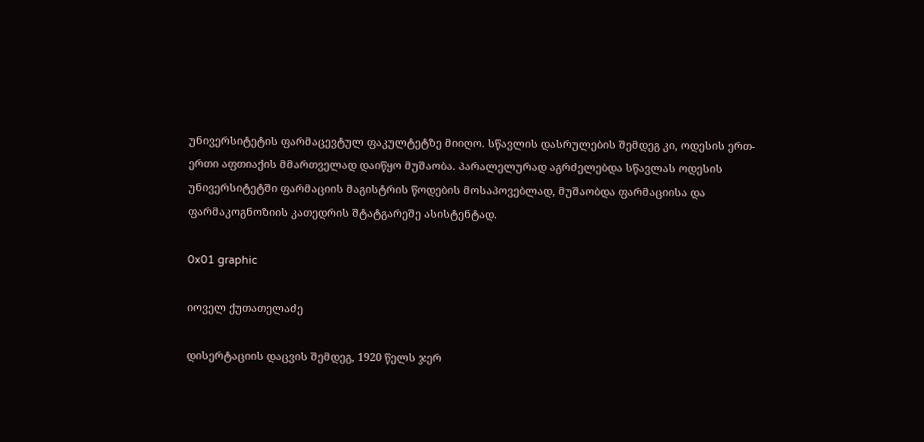უნივერსიტეტის ფარმაცევტულ ფაკულტეტზე მიიღო. სწავლის დასრულების შემდეგ კი, ოდესის ერთ-ერთი აფთიაქის მმართველად დაიწყო მუშაობა. პარალელურად აგრძელებდა სწავლას ოდესის უნივერსიტეტში ფარმაციის მაგისტრის წოდების მოსაპოვებლად, მუშაობდა ფარმაციისა და ფარმაკოგნოზიის კათედრის შტატგარეშე ასისტენტად.

0x01 graphic

იოველ ქუთათელაძე

დისერტაციის დაცვის შემდეგ, 1920 წელს ჯერ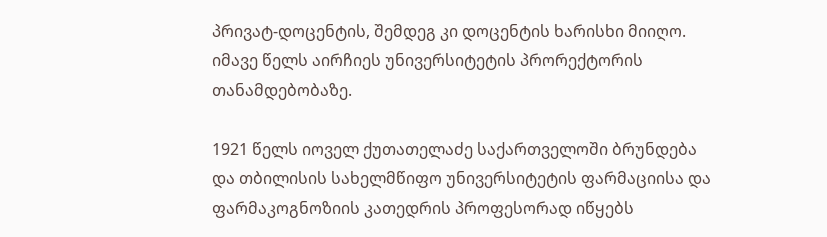პრივატ-დოცენტის, შემდეგ კი დოცენტის ხარისხი მიიღო. იმავე წელს აირჩიეს უნივერსიტეტის პრორექტორის თანამდებობაზე.

1921 წელს იოველ ქუთათელაძე საქართველოში ბრუნდება და თბილისის სახელმწიფო უნივერსიტეტის ფარმაციისა და ფარმაკოგნოზიის კათედრის პროფესორად იწყებს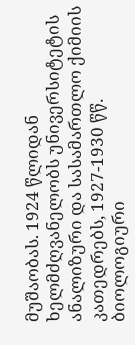მუშაობას. 1924 წლიდან ხელმძღვანელობს უნივერსიტეტის ანალიზური და სასამართლო ქიმიის კათედრებს, 1927-1930 წწ. ბიოლოგიური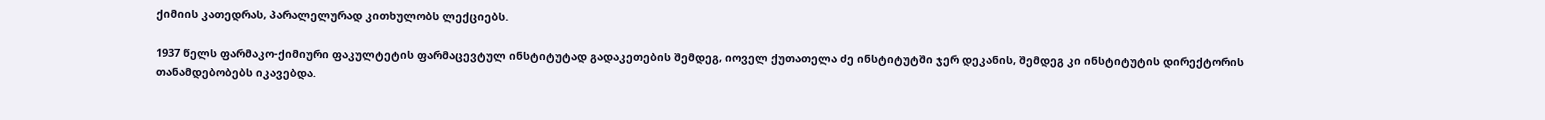ქიმიის კათედრას, პარალელურად კითხულობს ლექციებს.

1937 წელს ფარმაკო-ქიმიური ფაკულტეტის ფარმაცევტულ ინსტიტუტად გადაკეთების შემდეგ, იოველ ქუთათელა ძე ინსტიტუტში ჯერ დეკანის, შემდეგ კი ინსტიტუტის დირექტორის თანამდებობებს იკავებდა.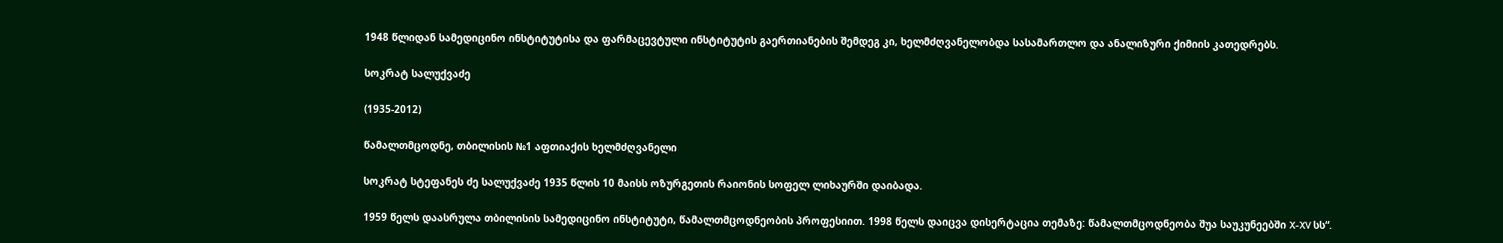1948 წლიდან სამედიცინო ინსტიტუტისა და ფარმაცევტული ინსტიტუტის გაერთიანების შემდეგ კი, ხელმძღვანელობდა სასამართლო და ანალიზური ქიმიის კათედრებს.

სოკრატ სალუქვაძე

(1935-2012)

წამალთმცოდნე, თბილისის №1 აფთიაქის ხელმძღვანელი

სოკრატ სტეფანეს ძე სალუქვაძე 1935 წლის 10 მაისს ოზურგეთის რაიონის სოფელ ლიხაურში დაიბადა.

1959 წელს დაასრულა თბილისის სამედიცინო ინსტიტუტი, წამალთმცოდნეობის პროფესიით. 1998 წელს დაიცვა დისერტაცია თემაზე: წამალთმცოდნეობა შუა საუკუნეებში X-XV სს“.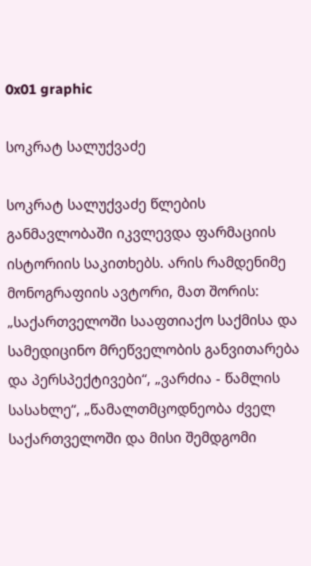0x01 graphic

სოკრატ სალუქვაძე

სოკრატ სალუქვაძე წლების განმავლობაში იკვლევდა ფარმაციის ისტორიის საკითხებს. არის რამდენიმე მონოგრაფიის ავტორი, მათ შორის: „საქართველოში სააფთიაქო საქმისა და სამედიცინო მრეწველობის განვითარება და პერსპექტივები“, „ვარძია - წამლის სასახლე“, „წამალთმცოდნეობა ძველ საქართველოში და მისი შემდგომი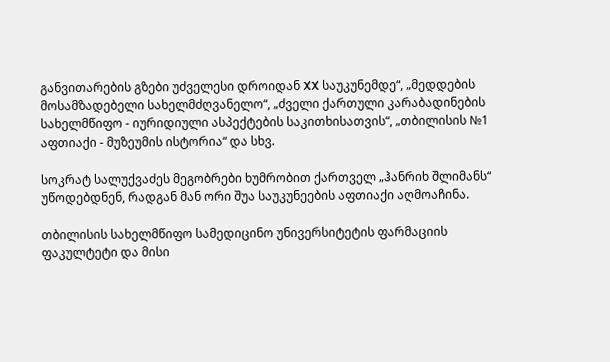განვითარების გზები უძველესი დროიდან XX საუკუნემდე“, „მედდების მოსამზადებელი სახელმძღვანელო“, „ძველი ქართული კარაბადინების სახელმწიფო - იურიდიული ასპექტების საკითხისათვის“, „თბილისის №1 აფთიაქი - მუზეუმის ისტორია“ და სხვ.

სოკრატ სალუქვაძეს მეგობრები ხუმრობით ქართველ „ჰანრიხ შლიმანს“ უწოდებდნენ, რადგან მან ორი შუა საუკუნეების აფთიაქი აღმოაჩინა.

თბილისის სახელმწიფო სამედიცინო უნივერსიტეტის ფარმაციის ფაკულტეტი და მისი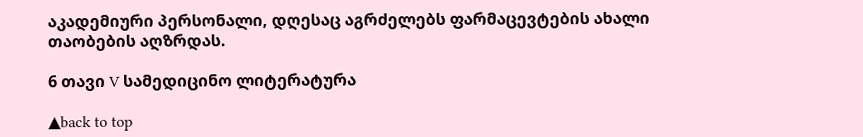აკადემიური პერსონალი, დღესაც აგრძელებს ფარმაცევტების ახალი თაობების აღზრდას.

6 თავი V სამედიცინო ლიტერატურა

▲back to top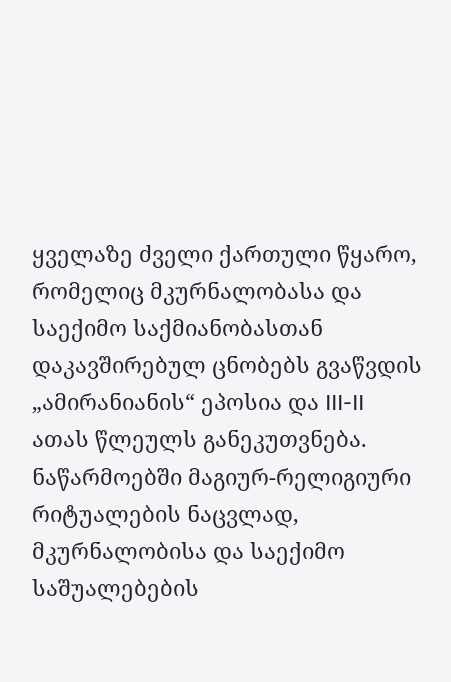ყველაზე ძველი ქართული წყარო, რომელიც მკურნალობასა და საექიმო საქმიანობასთან დაკავშირებულ ცნობებს გვაწვდის „ამირანიანის“ ეპოსია და III-II ათას წლეულს განეკუთვნება. ნაწარმოებში მაგიურ-რელიგიური რიტუალების ნაცვლად, მკურნალობისა და საექიმო საშუალებების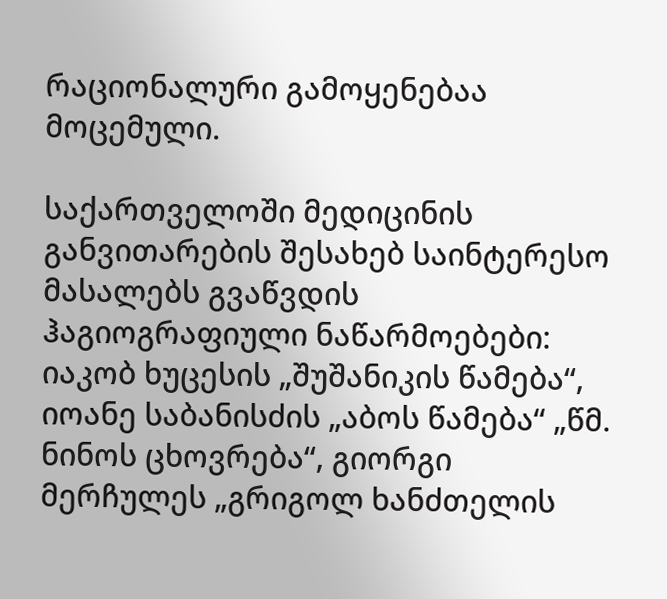რაციონალური გამოყენებაა მოცემული.

საქართველოში მედიცინის განვითარების შესახებ საინტერესო მასალებს გვაწვდის ჰაგიოგრაფიული ნაწარმოებები: იაკობ ხუცესის „შუშანიკის წამება“, იოანე საბანისძის „აბოს წამება“ „წმ. ნინოს ცხოვრება“, გიორგი მერჩულეს „გრიგოლ ხანძთელის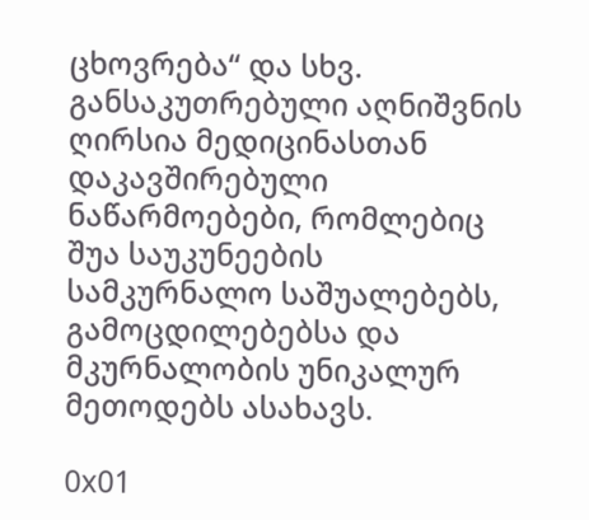ცხოვრება“ და სხვ. განსაკუთრებული აღნიშვნის ღირსია მედიცინასთან დაკავშირებული ნაწარმოებები, რომლებიც შუა საუკუნეების სამკურნალო საშუალებებს, გამოცდილებებსა და მკურნალობის უნიკალურ მეთოდებს ასახავს.

0x01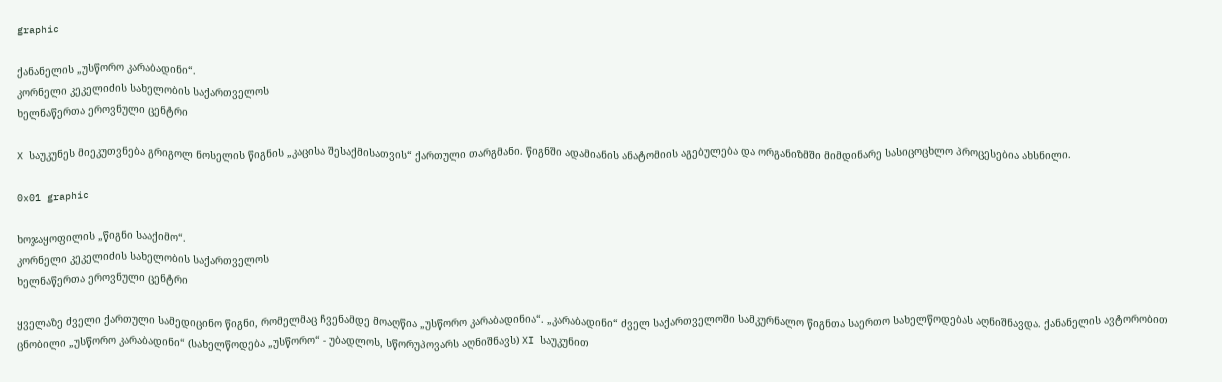graphic

ქანანელის „უსწორო კარაბადინი“.
კორნელი კეკელიძის სახელობის საქართველოს
ხელნაწერთა ეროვნული ცენტრი

X საუკუნეს მიეკუთვნება გრიგოლ ნოსელის წიგნის „კაცისა შესაქმისათვის“ ქართული თარგმანი. წიგნში ადამიანის ანატომიის აგებულება და ორგანიზმში მიმდინარე სასიცოცხლო პროცესებია ახსნილი.

0x01 graphic

ხოჯაყოფილის „წიგნი სააქიმო“.
კორნელი კეკელიძის სახელობის საქართველოს
ხელნაწერთა ეროვნული ცენტრი

ყველაზე ძველი ქართული სამედიცინო წიგნი, რომელმაც ჩვენამდე მოაღწია „უსწორო კარაბადინია“. „კარაბადინი“ ძველ საქართველოში სამკურნალო წიგნთა საერთო სახელწოდებას აღნიშნავდა. ქანანელის ავტორობით ცნობილი „უსწორო კარაბადინი“ (სახელწოდება „უსწორო“ - უბადლოს, სწორუპოვარს აღნიშნავს) XI საუკუნით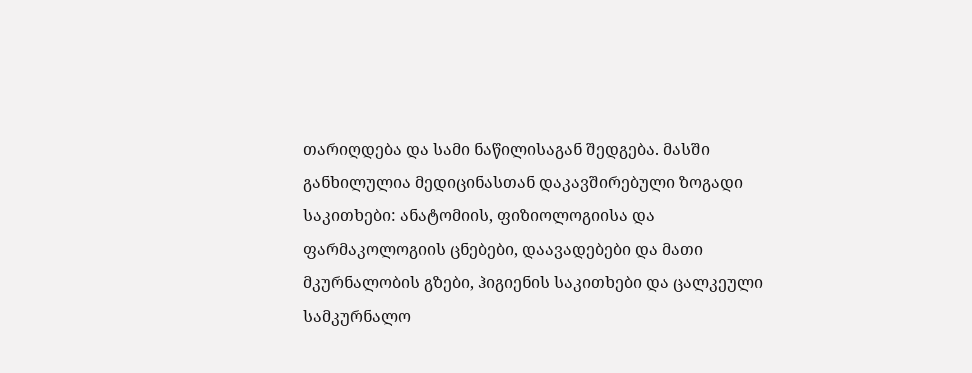თარიღდება და სამი ნაწილისაგან შედგება. მასში განხილულია მედიცინასთან დაკავშირებული ზოგადი საკითხები: ანატომიის, ფიზიოლოგიისა და ფარმაკოლოგიის ცნებები, დაავადებები და მათი მკურნალობის გზები, ჰიგიენის საკითხები და ცალკეული სამკურნალო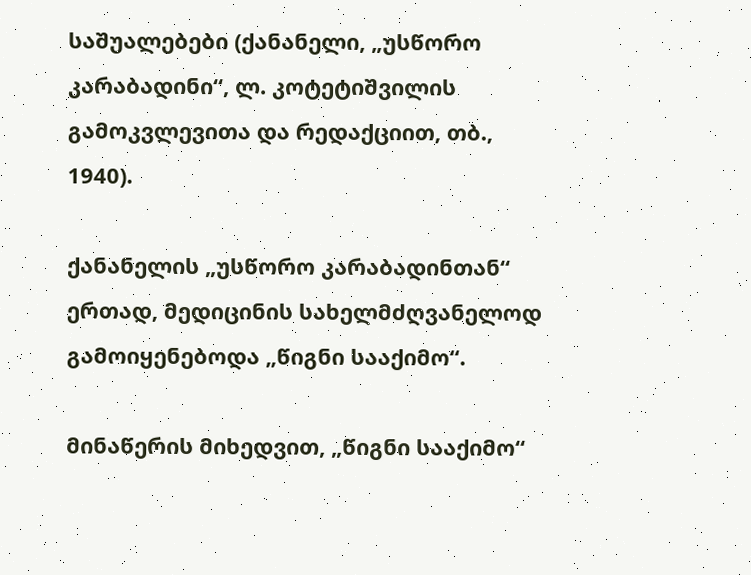საშუალებები (ქანანელი, „უსწორო კარაბადინი“, ლ. კოტეტიშვილის გამოკვლევითა და რედაქციით, თბ., 1940).

ქანანელის „უსწორო კარაბადინთან“ ერთად, მედიცინის სახელმძღვანელოდ გამოიყენებოდა „წიგნი სააქიმო“.

მინაწერის მიხედვით, „წიგნი სააქიმო“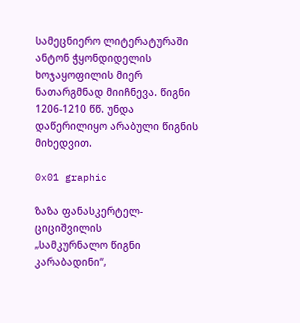სამეცნიერო ლიტერატურაში ანტონ ჭყონდიდელის ხოჯაყოფილის მიერ ნათარგმნად მიიჩნევა. წიგნი 1206-1210 წწ. უნდა დაწერილიყო არაბული წიგნის მიხედვით.

0x01 graphic

ზაზა ფანასკერტელ-ციციშვილის
„სამკურნალო წიგნი კარაბადინი“,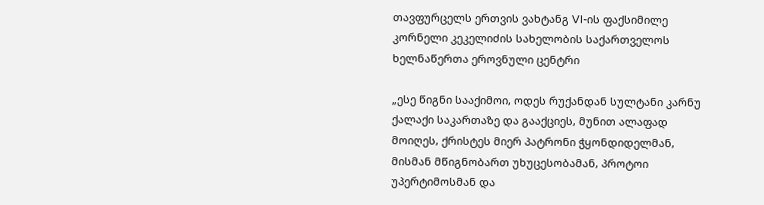თავფურცელს ერთვის ვახტანგ VI-ის ფაქსიმილე
კორნელი კეკელიძის სახელობის საქართველოს
ხელნაწერთა ეროვნული ცენტრი

„ესე წიგნი სააქიმოი, ოდეს რუქანდან სულტანი კარნუ ქალაქი საკართაზე და გააქციეს, მუნით ალაფად მოიღეს, ქრისტეს მიერ პატრონი ჭყონდიდელმან, მისმან მწიგნობართ უხუცესობამან, პროტოი უპერტიმოსმან და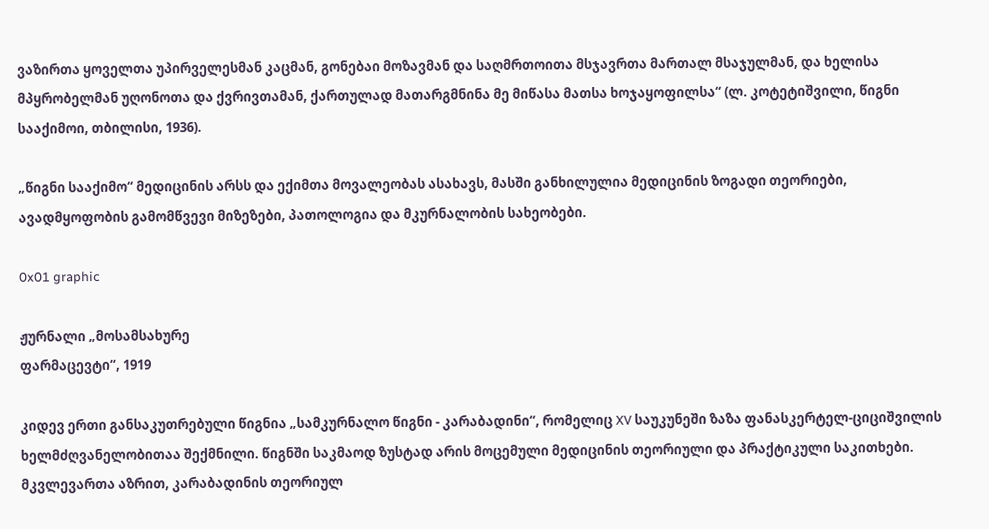ვაზირთა ყოველთა უპირველესმან კაცმან, გონებაი მოზავმან და საღმრთოითა მსჯავრთა მართალ მსაჯულმან, და ხელისა მპყრობელმან უღონოთა და ქვრივთამან, ქართულად მათარგმნინა მე მიწასა მათსა ხოჯაყოფილსა“ (ლ. კოტეტიშვილი, წიგნი სააქიმოი, თბილისი, 1936).

„წიგნი სააქიმო“ მედიცინის არსს და ექიმთა მოვალეობას ასახავს, მასში განხილულია მედიცინის ზოგადი თეორიები, ავადმყოფობის გამომწვევი მიზეზები, პათოლოგია და მკურნალობის სახეობები.

0x01 graphic

ჟურნალი „მოსამსახურე
ფარმაცევტი“, 1919

კიდევ ერთი განსაკუთრებული წიგნია „სამკურნალო წიგნი - კარაბადინი“, რომელიც XV საუკუნეში ზაზა ფანასკერტელ-ციციშვილის ხელმძღვანელობითაა შექმნილი. წიგნში საკმაოდ ზუსტად არის მოცემული მედიცინის თეორიული და პრაქტიკული საკითხები. მკვლევართა აზრით, კარაბადინის თეორიულ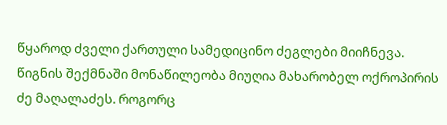წყაროდ ძველი ქართული სამედიცინო ძეგლები მიიჩნევა. წიგნის შექმნაში მონაწილეობა მიუღია მახარობელ ოქროპირის ძე მაღალაძეს. როგორც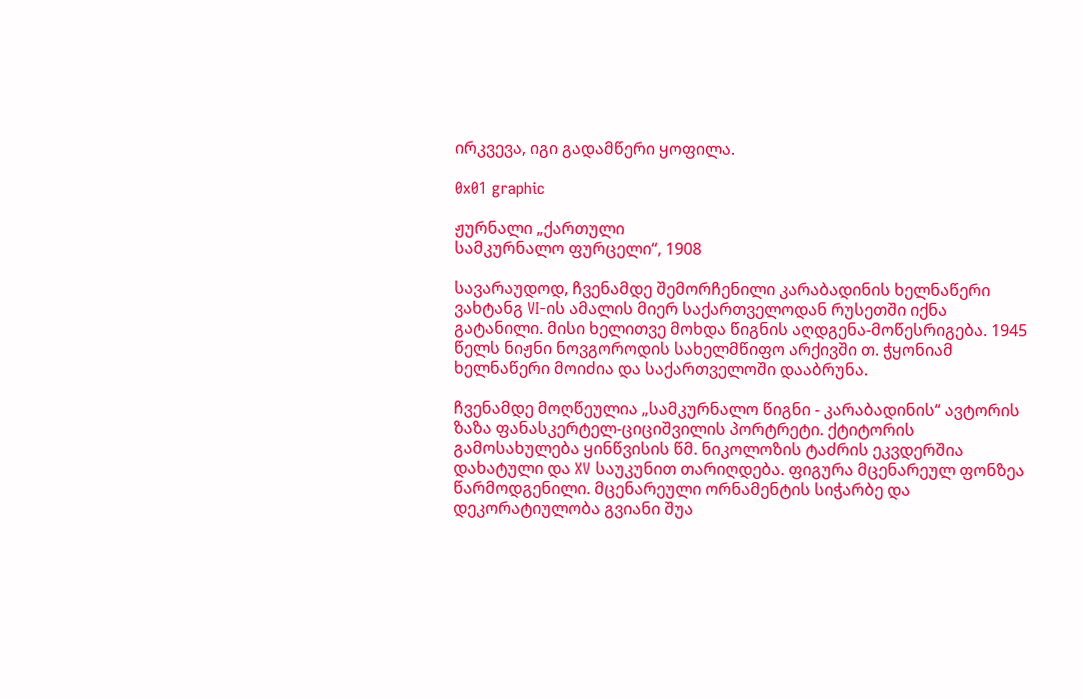ირკვევა, იგი გადამწერი ყოფილა.

0x01 graphic

ჟურნალი „ქართული
სამკურნალო ფურცელი“, 1908

სავარაუდოდ, ჩვენამდე შემორჩენილი კარაბადინის ხელნაწერი ვახტანგ VI-ის ამალის მიერ საქართველოდან რუსეთში იქნა გატანილი. მისი ხელითვე მოხდა წიგნის აღდგენა-მოწესრიგება. 1945 წელს ნიჟნი ნოვგოროდის სახელმწიფო არქივში თ. ჭყონიამ ხელნაწერი მოიძია და საქართველოში დააბრუნა.

ჩვენამდე მოღწეულია „სამკურნალო წიგნი - კარაბადინის“ ავტორის ზაზა ფანასკერტელ-ციციშვილის პორტრეტი. ქტიტორის გამოსახულება ყინწვისის წმ. ნიკოლოზის ტაძრის ეკვდერშია დახატული და XV საუკუნით თარიღდება. ფიგურა მცენარეულ ფონზეა წარმოდგენილი. მცენარეული ორნამენტის სიჭარბე და დეკორატიულობა გვიანი შუა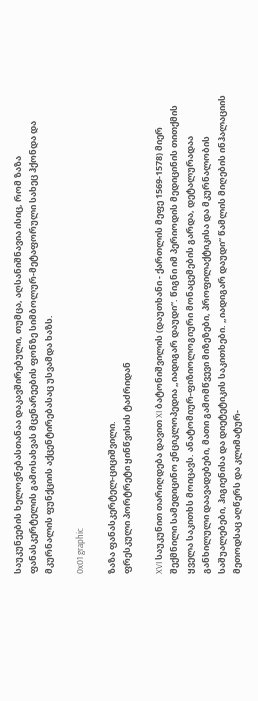საუკუნეების ხელოვნებასთანაა დაკავშირებული, თუმცა, აღსანიშნავია ისიც, რომ ზაზა ფანასკერტელის გამოსახვას მცენარეების ფონზე სიმბოლურ-მეტაფორული სახეც ჰქონდა და მკურნალის ფუნქციის აქცენტირებასაც უსვამდა ხაზს.

0x01 graphic

ზაზა ფანასკერტელ-ციციშვილი.
ფრესკული პორტრეტი ყინწვისის ტაძრიდან

XVI საუკუნით თარიღდება დავით XI ბატონიშვილის (დაუთხანი - ქართლის მეფე 1569-1578) მიერ შექმნილი სამედიცინო ენციკლოპედია „იადიგარ დაუდი“. წიგნი იმ პერიოდის მედიცინის თითქმის ყველა საკითხს მოიცავს. ანატომიურ-ფიზიოლოგიური მონაცემების გარდა, დეტალურადაა განხილული დაავადებები, მათი გამომწვევი მიზეზები, პროფილაქტიკისა და მკურნალობის საშუალებები, ჰიგიენისა და დიეტეტიკის საკითხები. „იადიგარ დაუდი“ წამლის მიღების ინჰალაციის მეთოდსაც აღწერს და კლიმატურ-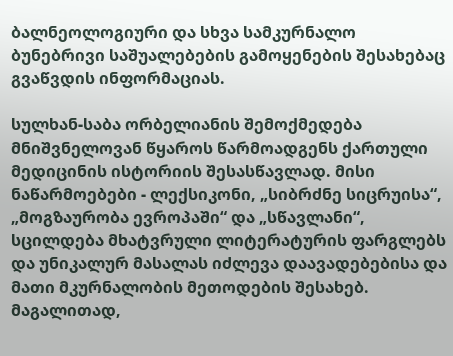ბალნეოლოგიური და სხვა სამკურნალო ბუნებრივი საშუალებების გამოყენების შესახებაც გვაწვდის ინფორმაციას.

სულხან-საბა ორბელიანის შემოქმედება მნიშვნელოვან წყაროს წარმოადგენს ქართული მედიცინის ისტორიის შესასწავლად. მისი ნაწარმოებები - ლექსიკონი, „სიბრძნე სიცრუისა“, „მოგზაურობა ევროპაში“ და „სწავლანი“, სცილდება მხატვრული ლიტერატურის ფარგლებს და უნიკალურ მასალას იძლევა დაავადებებისა და მათი მკურნალობის მეთოდების შესახებ. მაგალითად,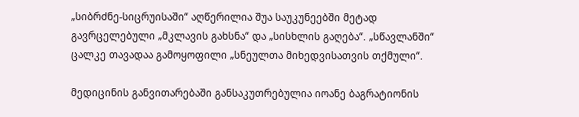„სიბრძნე-სიცრუისაში“ აღწერილია შუა საუკუნეებში მეტად გავრცელებული „მკლავის გახსნა“ და „სისხლის გაღება“. „სწავლანში“ ცალკე თავადაა გამოყოფილი „სნეულთა მიხედვისათვის თქმული“.

მედიცინის განვითარებაში განსაკუთრებულია იოანე ბაგრატიონის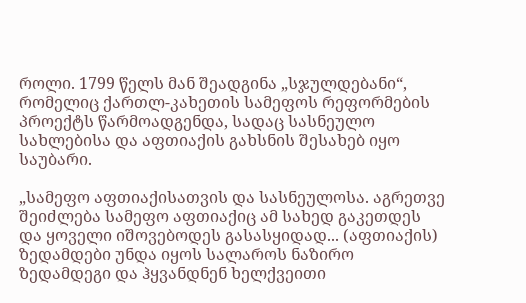როლი. 1799 წელს მან შეადგინა „სჯულდებანი“, რომელიც ქართლ-კახეთის სამეფოს რეფორმების პროექტს წარმოადგენდა, სადაც სასნეულო სახლებისა და აფთიაქის გახსნის შესახებ იყო საუბარი.

„სამეფო აფთიაქისათვის და სასნეულოსა. აგრეთვე შეიძლება სამეფო აფთიაქიც ამ სახედ გაკეთდეს და ყოველი იშოვებოდეს გასასყიდად... (აფთიაქის) ზედამდები უნდა იყოს სალაროს ნაზირო ზედამდეგი და ჰყვანდნენ ხელქვეითი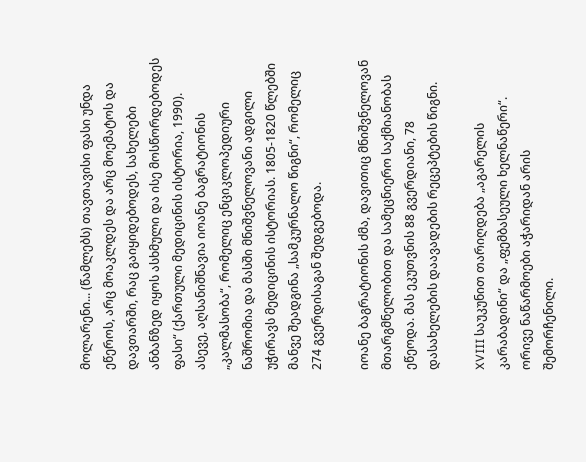მოლარენი... (წამლებს) თავთავისი ფასი უნდა ეწეროს, არც მოაკლდეს და არც მოემატოს და დავთარში, რაც გაიყიდებოდეს, სახელები ანბანზედ იყოს ასხმული და ისე მოსწორდებოდეს ფასი“ (ქართული მედიცინის ისტორია, 1990). ასევე, აღსანიშნავია იოანე ბაგრატიონის „კალმასობა“, რომელიც ენციკლოპედიური ნაშრომია და მასში მნიშვნელოვანი ადგილი უჭირავს მედიცინის ისტორიას. 1805-1820 წლებში მანვე შეადგინა „სამკურნალო წიგნი“, რომელიც 274 გვერდისაგან შედგებოდა.

იოანე ბაგრატიონის ძმა, დავითიც მნიშვნელოვან მთარგმნელობით და სამეცნიერო საქმიანობას ეწეოდა. მას ეკუთვნის 88 გვერდიანი, 78 დასახელების დაავადების რეცეპტების წიგნი.

XVIII საუკუნით თარიღდება „აგარელის კარაბადინი“ და „ფემბასეული ხელნაწერი“. ორივე ნაწარმოები აჭარიდან არის შემორჩენილი.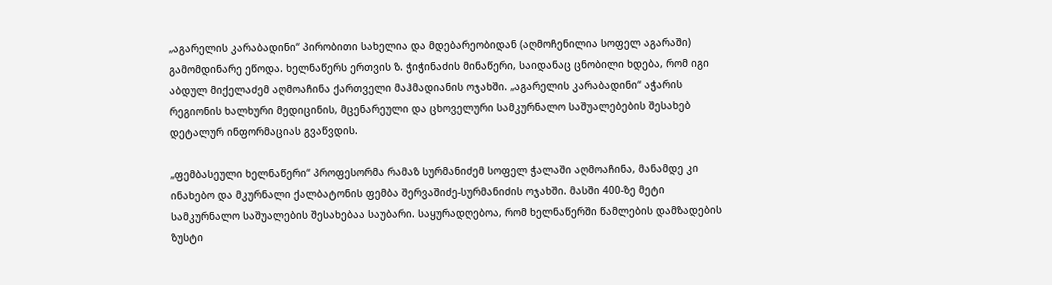„აგარელის კარაბადინი“ პირობითი სახელია და მდებარეობიდან (აღმოჩენილია სოფელ აგარაში) გამომდინარე ეწოდა. ხელნაწერს ერთვის ზ. ჭიჭინაძის მინაწერი, საიდანაც ცნობილი ხდება, რომ იგი აბდულ მიქელაძემ აღმოაჩინა ქართველი მაჰმადიანის ოჯახში. „აგარელის კარაბადინი“ აჭარის რეგიონის ხალხური მედიცინის, მცენარეული და ცხოველური სამკურნალო საშუალებების შესახებ დეტალურ ინფორმაციას გვაწვდის.

„ფემბასეული ხელნაწერი“ პროფესორმა რამაზ სურმანიძემ სოფელ ჭალაში აღმოაჩინა, მანამდე კი ინახებო და მკურნალი ქალბატონის ფემბა შერვაშიძე-სურმანიძის ოჯახში. მასში 400-ზე მეტი სამკურნალო საშუალების შესახებაა საუბარი. საყურადღებოა, რომ ხელნაწერში წამლების დამზადების ზუსტი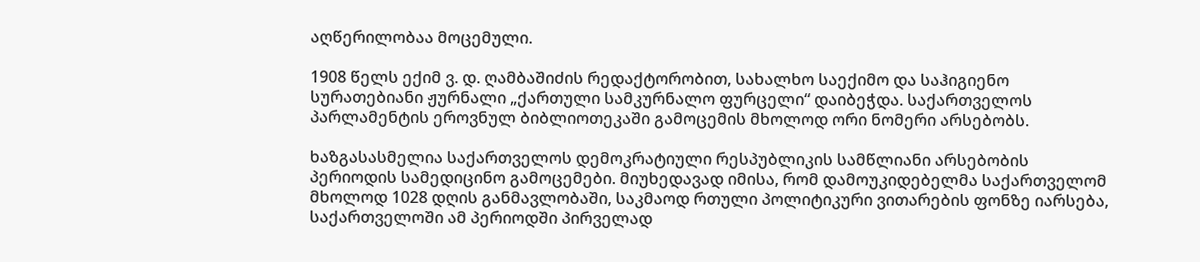აღწერილობაა მოცემული.

1908 წელს ექიმ ვ. დ. ღამბაშიძის რედაქტორობით, სახალხო საექიმო და საჰიგიენო სურათებიანი ჟურნალი „ქართული სამკურნალო ფურცელი“ დაიბეჭდა. საქართველოს პარლამენტის ეროვნულ ბიბლიოთეკაში გამოცემის მხოლოდ ორი ნომერი არსებობს.

ხაზგასასმელია საქართველოს დემოკრატიული რესპუბლიკის სამწლიანი არსებობის პერიოდის სამედიცინო გამოცემები. მიუხედავად იმისა, რომ დამოუკიდებელმა საქართველომ მხოლოდ 1028 დღის განმავლობაში, საკმაოდ რთული პოლიტიკური ვითარების ფონზე იარსება, საქართველოში ამ პერიოდში პირველად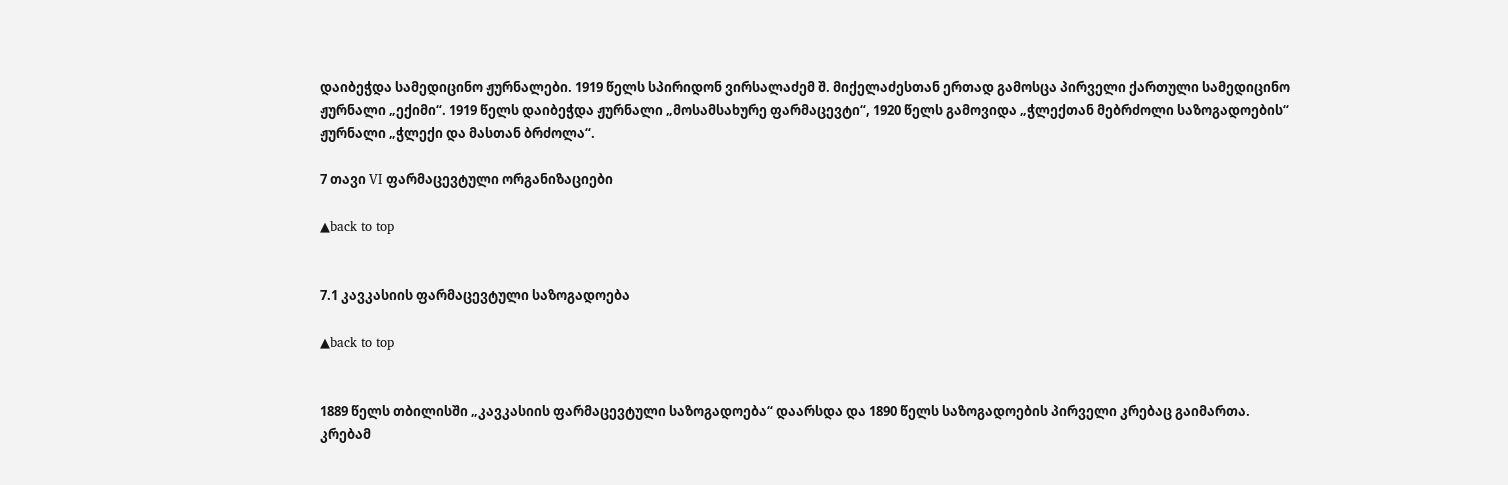დაიბეჭდა სამედიცინო ჟურნალები. 1919 წელს სპირიდონ ვირსალაძემ შ. მიქელაძესთან ერთად გამოსცა პირველი ქართული სამედიცინო ჟურნალი „ექიმი“. 1919 წელს დაიბეჭდა ჟურნალი „მოსამსახურე ფარმაცევტი“, 1920 წელს გამოვიდა „ჭლექთან მებრძოლი საზოგადოების“ ჟურნალი „ჭლექი და მასთან ბრძოლა“.

7 თავი VI ფარმაცევტული ორგანიზაციები

▲back to top


7.1 კავკასიის ფარმაცევტული საზოგადოება

▲back to top


1889 წელს თბილისში „კავკასიის ფარმაცევტული საზოგადოება“ დაარსდა და 1890 წელს საზოგადოების პირველი კრებაც გაიმართა. კრებამ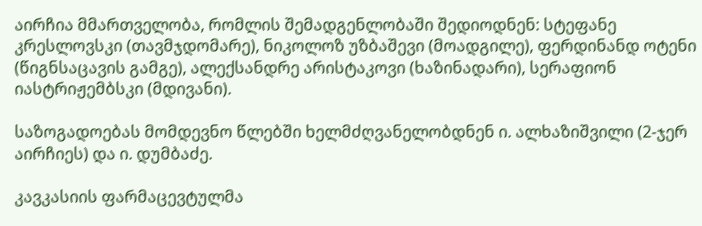აირჩია მმართველობა, რომლის შემადგენლობაში შედიოდნენ: სტეფანე კრესლოვსკი (თავმჯდომარე), ნიკოლოზ უზბაშევი (მოადგილე), ფერდინანდ ოტენი (წიგნსაცავის გამგე), ალექსანდრე არისტაკოვი (ხაზინადარი), სერაფიონ იასტრიჟემბსკი (მდივანი).

საზოგადოებას მომდევნო წლებში ხელმძღვანელობდნენ ი. ალხაზიშვილი (2-ჯერ აირჩიეს) და ი. დუმბაძე.

კავკასიის ფარმაცევტულმა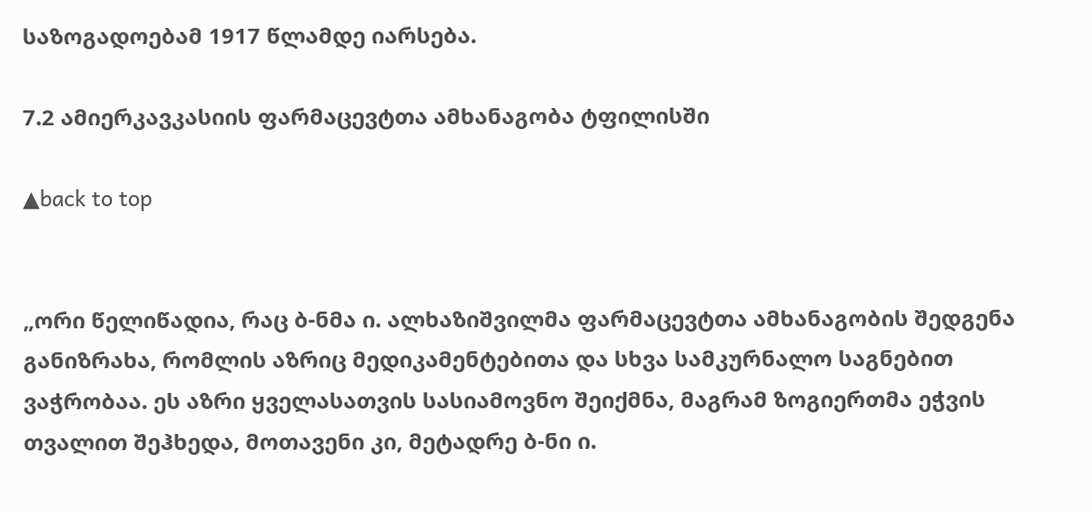საზოგადოებამ 1917 წლამდე იარსება.

7.2 ამიერკავკასიის ფარმაცევტთა ამხანაგობა ტფილისში

▲back to top


„ორი წელიწადია, რაც ბ-ნმა ი. ალხაზიშვილმა ფარმაცევტთა ამხანაგობის შედგენა განიზრახა, რომლის აზრიც მედიკამენტებითა და სხვა სამკურნალო საგნებით ვაჭრობაა. ეს აზრი ყველასათვის სასიამოვნო შეიქმნა, მაგრამ ზოგიერთმა ეჭვის თვალით შეჰხედა, მოთავენი კი, მეტადრე ბ-ნი ი.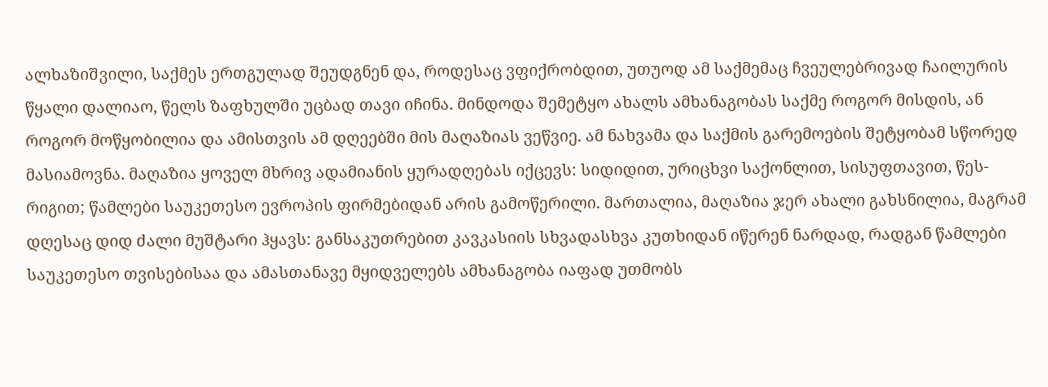ალხაზიშვილი, საქმეს ერთგულად შეუდგნენ და, როდესაც ვფიქრობდით, უთუოდ ამ საქმემაც ჩვეულებრივად ჩაილურის წყალი დალიაო, წელს ზაფხულში უცბად თავი იჩინა. მინდოდა შემეტყო ახალს ამხანაგობას საქმე როგორ მისდის, ან როგორ მოწყობილია და ამისთვის ამ დღეებში მის მაღაზიას ვეწვიე. ამ ნახვამა და საქმის გარემოების შეტყობამ სწორედ მასიამოვნა. მაღაზია ყოველ მხრივ ადამიანის ყურადღებას იქცევს: სიდიდით, ურიცხვი საქონლით, სისუფთავით, წეს-რიგით; წამლები საუკეთესო ევროპის ფირმებიდან არის გამოწერილი. მართალია, მაღაზია ჯერ ახალი გახსნილია, მაგრამ დღესაც დიდ ძალი მუშტარი ჰყავს: განსაკუთრებით კავკასიის სხვადასხვა კუთხიდან იწერენ ნარდად, რადგან წამლები საუკეთესო თვისებისაა და ამასთანავე მყიდველებს ამხანაგობა იაფად უთმობს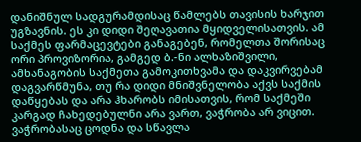დანიშნულ სადგურამდისაც წამლებს თავისის ხარჯით უგზავნის. ეს კი დიდი შეღავათია მყიდველისათვის. ამ საქმეს ფარმაცევტები განაგებენ, რომელთა შორისაც ორი პროვიზორია, გამგედ ბ.-ნი ალხაზიშვილი, ამხანაგობის საქმეთა გამოკითხვამა და დაკვირვებამ დაგვარწმუნა, თუ რა დიდი მნიშვნელობა აქვს საქმის დაწყებას და არა ჰხარობს იმისათვის, რომ საქმეში კარგად ჩახედებულნი არა ვართ, ვაჭრობა არ ვიცით. ვაჭრობასაც ცოდნა და სწავლა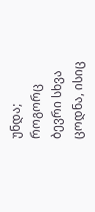უნდა; როგორც ბევრი სხვა ცოდნა, ისიც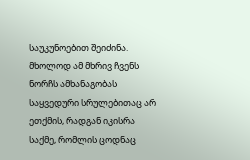საუკუნოებით შეიძინა. მხოლოდ ამ მხრივ ჩვენს ნორჩს ამხანაგობას საყვედური სრულებითაც არ ეთქმის, რადგან იკისრა საქმე, რომლის ცოდნაც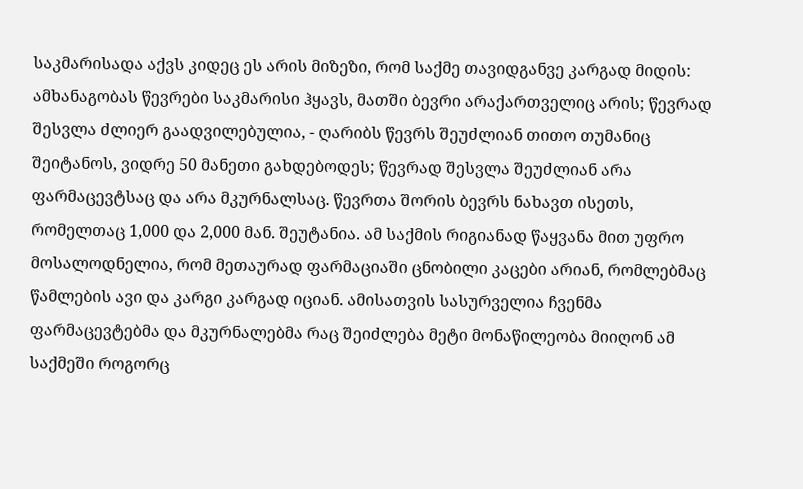საკმარისადა აქვს კიდეც ეს არის მიზეზი, რომ საქმე თავიდგანვე კარგად მიდის: ამხანაგობას წევრები საკმარისი ჰყავს, მათში ბევრი არაქართველიც არის; წევრად შესვლა ძლიერ გაადვილებულია, - ღარიბს წევრს შეუძლიან თითო თუმანიც შეიტანოს, ვიდრე 50 მანეთი გახდებოდეს; წევრად შესვლა შეუძლიან არა ფარმაცევტსაც და არა მკურნალსაც. წევრთა შორის ბევრს ნახავთ ისეთს, რომელთაც 1,000 და 2,000 მან. შეუტანია. ამ საქმის რიგიანად წაყვანა მით უფრო მოსალოდნელია, რომ მეთაურად ფარმაციაში ცნობილი კაცები არიან, რომლებმაც წამლების ავი და კარგი კარგად იციან. ამისათვის სასურველია ჩვენმა ფარმაცევტებმა და მკურნალებმა რაც შეიძლება მეტი მონაწილეობა მიიღონ ამ საქმეში როგორც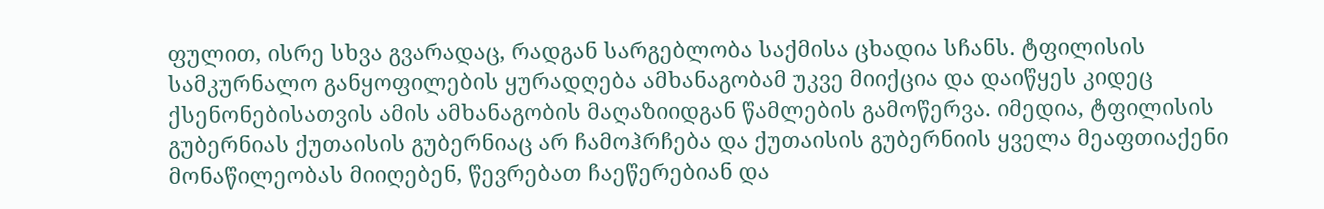ფულით, ისრე სხვა გვარადაც, რადგან სარგებლობა საქმისა ცხადია სჩანს. ტფილისის სამკურნალო განყოფილების ყურადღება ამხანაგობამ უკვე მიიქცია და დაიწყეს კიდეც ქსენონებისათვის ამის ამხანაგობის მაღაზიიდგან წამლების გამოწერვა. იმედია, ტფილისის გუბერნიას ქუთაისის გუბერნიაც არ ჩამოჰრჩება და ქუთაისის გუბერნიის ყველა მეაფთიაქენი მონაწილეობას მიიღებენ, წევრებათ ჩაეწერებიან და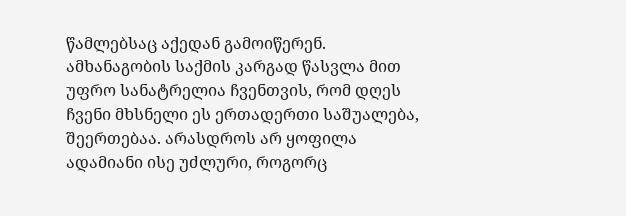წამლებსაც აქედან გამოიწერენ. ამხანაგობის საქმის კარგად წასვლა მით უფრო სანატრელია ჩვენთვის, რომ დღეს ჩვენი მხსნელი ეს ერთადერთი საშუალება, შეერთებაა. არასდროს არ ყოფილა ადამიანი ისე უძლური, როგორც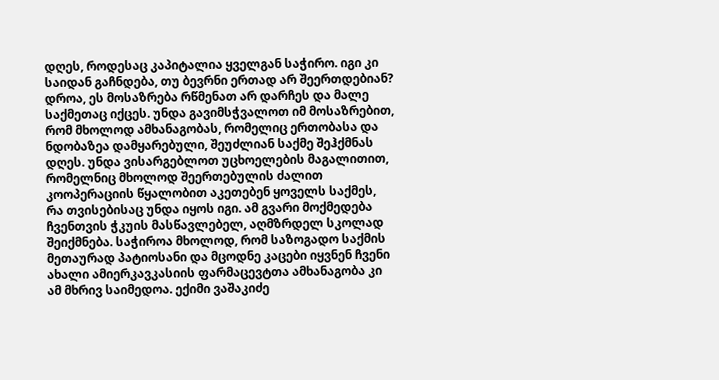დღეს, როდესაც კაპიტალია ყველგან საჭირო. იგი კი საიდან გაჩნდება, თუ ბევრნი ერთად არ შეერთდებიან? დროა, ეს მოსაზრება რწმენათ არ დარჩეს და მალე საქმეთაც იქცეს. უნდა გავიმსჭვალოთ იმ მოსაზრებით, რომ მხოლოდ ამხანაგობას, რომელიც ერთობასა და ნდობაზეა დამყარებული, შეუძლიან საქმე შეჰქმნას დღეს. უნდა ვისარგებლოთ უცხოელების მაგალითით, რომელნიც მხოლოდ შეერთებულის ძალით კოოპერაციის წყალობით აკეთებენ ყოველს საქმეს, რა თვისებისაც უნდა იყოს იგი. ამ გვარი მოქმედება ჩვენთვის ჭკუის მასწავლებელ, აღმზრდელ სკოლად შეიქმნება. საჭიროა მხოლოდ, რომ საზოგადო საქმის მეთაურად პატიოსანი და მცოდნე კაცები იყვნენ ჩვენი ახალი ამიერკავკასიის ფარმაცევტთა ამხანაგობა კი ამ მხრივ საიმედოა. ექიმი ვაშაკიძე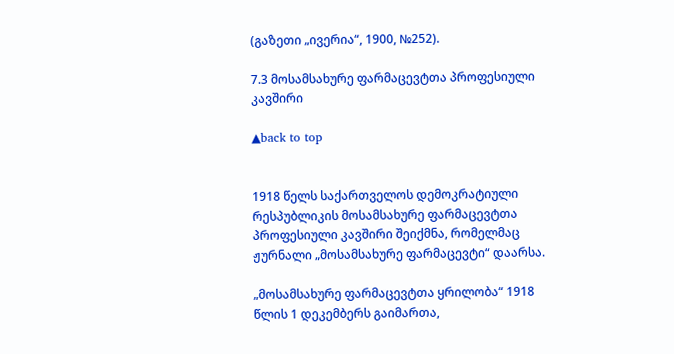(გაზეთი „ივერია“, 1900, №252).

7.3 მოსამსახურე ფარმაცევტთა პროფესიული კავშირი

▲back to top


1918 წელს საქართველოს დემოკრატიული რესპუბლიკის მოსამსახურე ფარმაცევტთა პროფესიული კავშირი შეიქმნა, რომელმაც ჟურნალი „მოსამსახურე ფარმაცევტი“ დაარსა.

„მოსამსახურე ფარმაცევტთა ყრილობა“ 1918 წლის 1 დეკემბერს გაიმართა,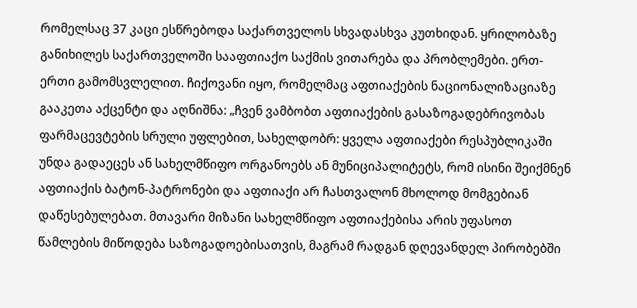რომელსაც 37 კაცი ესწრებოდა საქართველოს სხვადასხვა კუთხიდან. ყრილობაზე განიხილეს საქართველოში სააფთიაქო საქმის ვითარება და პრობლემები. ერთ-ერთი გამომსვლელით. ჩიქოვანი იყო, რომელმაც აფთიაქების ნაციონალიზაციაზე გააკეთა აქცენტი და აღნიშნა: „ჩვენ ვამბობთ აფთიაქების გასაზოგადებრივობას ფარმაცევტების სრული უფლებით, სახელდობრ: ყველა აფთიაქები რესპუბლიკაში უნდა გადაეცეს ან სახელმწიფო ორგანოებს ან მუნიციპალიტეტს, რომ ისინი შეიქმნენ აფთიაქის ბატონ-პატრონები და აფთიაქი არ ჩასთვალონ მხოლოდ მომგებიან დაწესებულებათ. მთავარი მიზანი სახელმწიფო აფთიაქებისა არის უფასოთ წამლების მიწოდება საზოგადოებისათვის, მაგრამ რადგან დღევანდელ პირობებში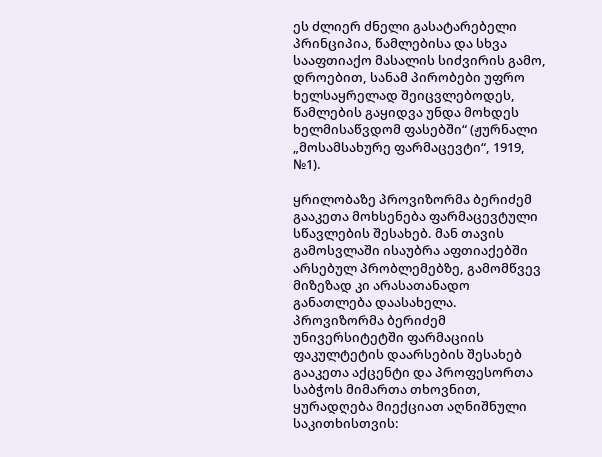ეს ძლიერ ძნელი გასატარებელი პრინციპია, წამლებისა და სხვა სააფთიაქო მასალის სიძვირის გამო, დროებით, სანამ პირობები უფრო ხელსაყრელად შეიცვლებოდეს, წამლების გაყიდვა უნდა მოხდეს ხელმისაწვდომ ფასებში“ (ჟურნალი „მოსამსახურე ფარმაცევტი“, 1919, №1).

ყრილობაზე პროვიზორმა ბერიძემ გააკეთა მოხსენება ფარმაცევტული სწავლების შესახებ. მან თავის გამოსვლაში ისაუბრა აფთიაქებში არსებულ პრობლემებზე, გამომწვევ მიზეზად კი არასათანადო განათლება დაასახელა. პროვიზორმა ბერიძემ უნივერსიტეტში ფარმაციის ფაკულტეტის დაარსების შესახებ გააკეთა აქცენტი და პროფესორთა საბჭოს მიმართა თხოვნით, ყურადღება მიექციათ აღნიშნული საკითხისთვის: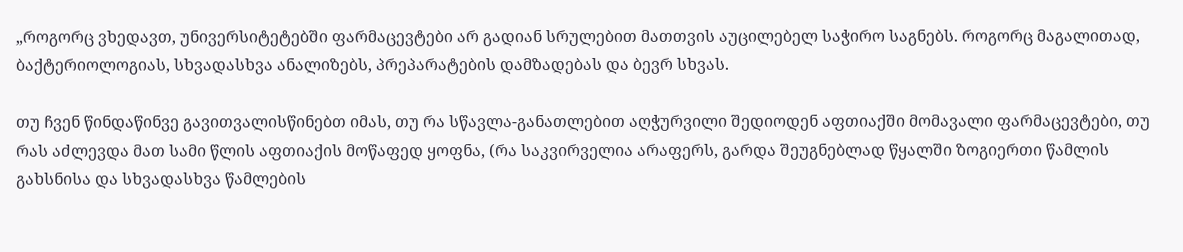„როგორც ვხედავთ, უნივერსიტეტებში ფარმაცევტები არ გადიან სრულებით მათთვის აუცილებელ საჭირო საგნებს. როგორც მაგალითად, ბაქტერიოლოგიას, სხვადასხვა ანალიზებს, პრეპარატების დამზადებას და ბევრ სხვას.

თუ ჩვენ წინდაწინვე გავითვალისწინებთ იმას, თუ რა სწავლა-განათლებით აღჭურვილი შედიოდენ აფთიაქში მომავალი ფარმაცევტები, თუ რას აძლევდა მათ სამი წლის აფთიაქის მოწაფედ ყოფნა, (რა საკვირველია არაფერს, გარდა შეუგნებლად წყალში ზოგიერთი წამლის გახსნისა და სხვადასხვა წამლების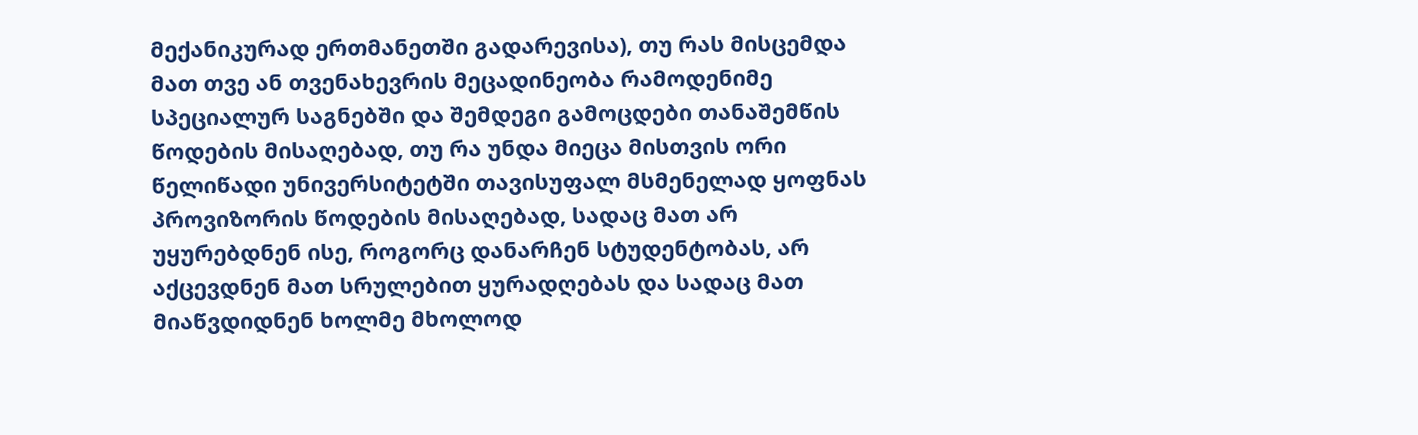მექანიკურად ერთმანეთში გადარევისა), თუ რას მისცემდა მათ თვე ან თვენახევრის მეცადინეობა რამოდენიმე სპეციალურ საგნებში და შემდეგი გამოცდები თანაშემწის წოდების მისაღებად, თუ რა უნდა მიეცა მისთვის ორი წელიწადი უნივერსიტეტში თავისუფალ მსმენელად ყოფნას პროვიზორის წოდების მისაღებად, სადაც მათ არ უყურებდნენ ისე, როგორც დანარჩენ სტუდენტობას, არ აქცევდნენ მათ სრულებით ყურადღებას და სადაც მათ მიაწვდიდნენ ხოლმე მხოლოდ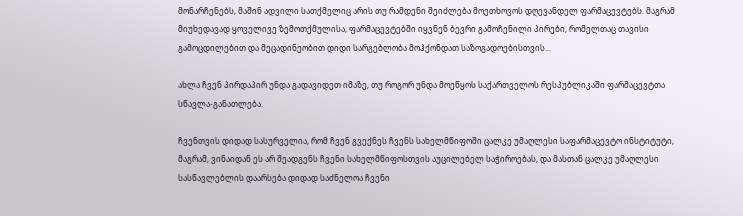მონარჩენებს, მაშინ ადვილი სათქმელიც არის თუ რამდენი შეიძლება მოეთხოვოს დღევანდელ ფარმაცევტებს. მაგრამ მიუხედავად ყოველივე ზემოთქმულისა, ფარმაცევტებში იყვნენ ბევრი გამოჩენილი პირები, რომელთაც თავისი გამოცდილებით და მეცადინეობით დიდი სარგებლობა მოჰქონდათ საზოგადოებისთვის...

ახლა ჩვენ პირდაპირ უნდა გადავიდეთ იმაზე, თუ როგორ უნდა მოეწყოს საქართველოს რესპუბლიკაში ფარმაცევტთა სწავლა-განათლება.

ჩვენთვის დიდად სასურველია, რომ ჩვენ გვექნეს ჩვენს სახელმწიფოში ცალკე უმაღლესი საფარმაცევტო ინსტიტუტი, მაგრამ, ვინაიდან ეს არ შეადგენს ჩვენი სახელმწიფოსთვის აუცილებელ საჭიროებას, და მასთან ცალკე უმაღლესი სასწავლებლის დაარსება დიდად საძნელოა ჩვენი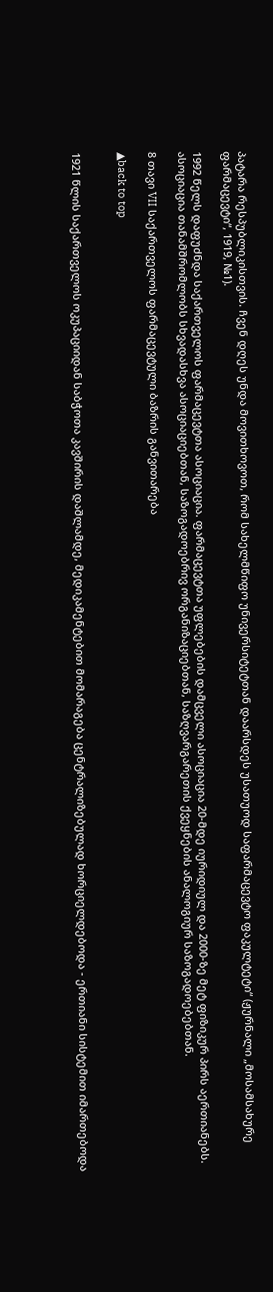პატარა რესპუბლიკისთვის. ჩვენ დღეს უნდა მოვითხოვოთ, რომ სახელმწიფო უნივერსიტეტთან დაარსდეს უსათუოდ საფარმაცევტო ფაკულტეტი“ (ჟურნალი „მოსამსახურე ფარმაცევტი“, 1919, №1).

1992 წელს დაფუძნდა საქართველოს ფარმაცევტთა ასოციაცია. ფარმაცევტთა უფლებების დამცველი ასოციაცია 20-მდე იურიდიულ და 2000-ზე მეტ ფიზიკურ პირს აერთიანებს. ასოციაცია თანამშრომლობს სხვადასხვა ასოციაციებთან, საზოგადოებრივ ორგანიზაციებთან, საზღვარგარეთის ქვეყნების ანალოგიურ საზოგადოებებთან.

8 თავი VII საქართველოს ფარმაცევტული ბაზრის განვითარება

▲back to top


1921 წლის საქართველოს ოკუპაციიდან საბჭოთა კავშირის დაშლამდე, მედიკამენტებით მომარაგება ცენტრალიზებულად ხორციელდებოდა - ერთიანი სისტემით იმართებოდა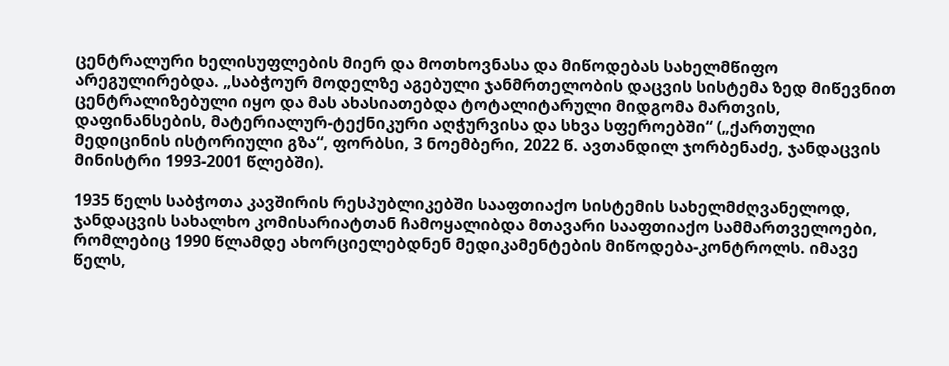ცენტრალური ხელისუფლების მიერ და მოთხოვნასა და მიწოდებას სახელმწიფო არეგულირებდა. „საბჭოურ მოდელზე აგებული ჯანმრთელობის დაცვის სისტემა ზედ მიწევნით ცენტრალიზებული იყო და მას ახასიათებდა ტოტალიტარული მიდგომა მართვის, დაფინანსების, მატერიალურ-ტექნიკური აღჭურვისა და სხვა სფეროებში“ („ქართული მედიცინის ისტორიული გზა“, ფორბსი, 3 ნოემბერი, 2022 წ. ავთანდილ ჯორბენაძე, ჯანდაცვის მინისტრი 1993-2001 წლებში).

1935 წელს საბჭოთა კავშირის რესპუბლიკებში სააფთიაქო სისტემის სახელმძღვანელოდ, ჯანდაცვის სახალხო კომისარიატთან ჩამოყალიბდა მთავარი სააფთიაქო სამმართველოები, რომლებიც 1990 წლამდე ახორციელებდნენ მედიკამენტების მიწოდება-კონტროლს. იმავე წელს,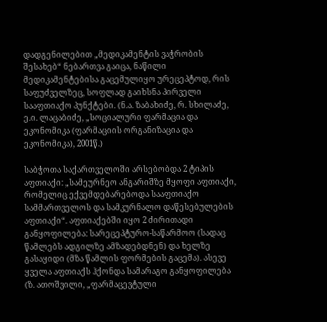დადგენილებით „მედიკამენტის ვაჭრობის შესახებ“ ნებართვა გაიცა, ნაწილი მედიკამენტებისა გაცემულიყო ურეცეპტოდ, რის საფუძველზეც, სოფლად გაიხსნა პირველი სააფთიაქო პუნქტები. (ნ.ა. ზაბახიძე, რ. სხილაძე, ე.ი. ლაცაბიძე, „სოციალური ფარმაცია და ეკონომიკა (ფარმაციის ორგანიზაცია და ეკონომიკა), 2001წ.)

საბჭოთა საქართველოში არსებობდა 2 ტიპის აფთიაქი: „სამეურნეო ანგარიშზე მყოფი აფთიაქი, რომელიც ექვემდებარებოდა სააფთიაქო სამმართველოს და სამკურნალო დაწესებულების აფთიაქი“. აფთიაქებში იყო 2 ძირითადი განყოფილება: სარეცეპტურო-საწარმოო (სადაც წამლებს ადგილზე ამზადებდნენ) და ხელზე გასაყიდი (მზა წამლის ფორმების გაცემა). ასევე ყველა აფთიაქს ჰქონდა სამარაგო განყოფილება (ზ. ათოშვილი, „ფარმაცევტული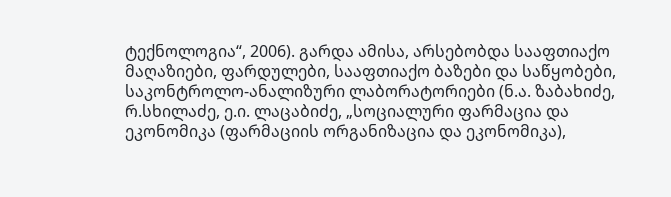ტექნოლოგია“, 2006). გარდა ამისა, არსებობდა სააფთიაქო მაღაზიები, ფარდულები, სააფთიაქო ბაზები და საწყობები, საკონტროლო-ანალიზური ლაბორატორიები (ნ.ა. ზაბახიძე, რ.სხილაძე, ე.ი. ლაცაბიძე, „სოციალური ფარმაცია და ეკონომიკა (ფარმაციის ორგანიზაცია და ეკონომიკა),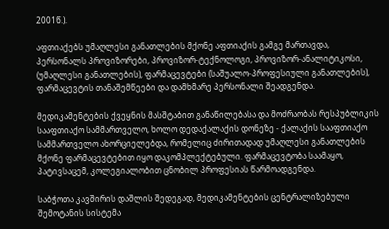2001წ.).

აფთიაქებს უმაღლესი განათლების მქონე აფთიაქის გამგე მართავდა, პერსონალს პროვიზორები, პროვიზორ-ტექნოლოგი, პროვიზორ-ანალიტიკოსი, (უმაღლესი განათლების), ფარმაცევტები (საშუალო-პროფესიული განათლების), ფარმაცევტის თანაშემწეები და დამხმარე პერსონალი შეადგენდა.

მედიკამენტების ქვეყნის მასშტაბით განაწილებასა და მოძრაობას რესპუბლიკის სააფთიაქო სამმართველო, ხოლო დედაქალაქის დონეზე - ქალაქის სააფთიაქო სამმართველო ახორციელებდა, რომელიც ძირითადად უმაღლესი განათლების მქონე ფარმაცევტებით იყო დაკომპლექტებული. ფარმაცევტობა საამაყო, პატივსაცემ, კოლეგიალობით ცნობილ პროფესიას წარმოადგენდა.

საბჭოთა კავშირის დაშლის შედეგად, მედიკამენტების ცენტრალიზებული შემოტანის სისტემა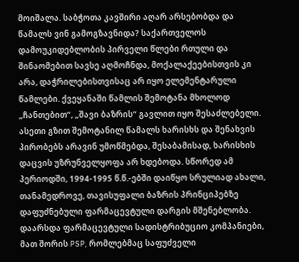მოიშალა. საბჭოთა კავშირი აღარ არსებობდა და წამალს ვინ გამოგზავნიდა? საქართველოს დამოუკიდებლობის პირველი წლები რთული და შინაომებით სავსე აღმოჩნდა, მოქალაქეებისთვის კი არა, დაჭრილებისთვისაც არ იყო ელემენტარული წამლები. ქვეყანაში წამლის შემოტანა მხოლოდ „ჩანთებით“, „შავი ბაზრის“ გავლით იყო შესაძლებელი. ასეთი გზით შემოტანილ წამალს ხარისხს და შენახვის პირობებს არავინ უმოწმებდა, შესაბამისად, ხარისხის დაცვის უზრუნველყოფა არ ხდებოდა. სწორედ ამ პერიოდში, 1994-1995 წ.წ.-ებში დაიწყო სრულიად ახალი, თანამედროვე, თავისუფალი ბაზრის პრინციპებზე დაფუძნებული ფარმაცევტული დარგის მშენებლობა. დაარსდა ფარმაცევტული სადისტრიბუციო კომპანიები, მათ შორის PSP, რომლებმაც საფუძველი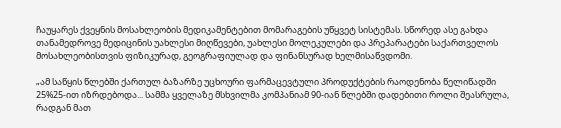ჩაუყარეს ქვეყნის მოსახლეობის მედიკამენტებით მომარაგების უწყვეტ სისტემას. სწორედ ასე გახდა თანამედროვე მედიცინის უახლესი მიღწევები, უახლესი მოლეკულები და პრეპარატები საქართველოს მოსახლეობისთვის ფიზიკურად, გეოგრაფიულად და ფინანსურად ხელმისაწვდომი.

„ამ საწყის წლებში ქართულ ბაზარზე უცხოური ფარმაცევტული პროდუქტების რაოდენობა წელიწადში 25%25-ით იზრდებოდა... სამმა ყველაზე მსხვილმა კომპანიამ 90-იან წლებში დადებითი როლი შეასრულა, რადგან მათ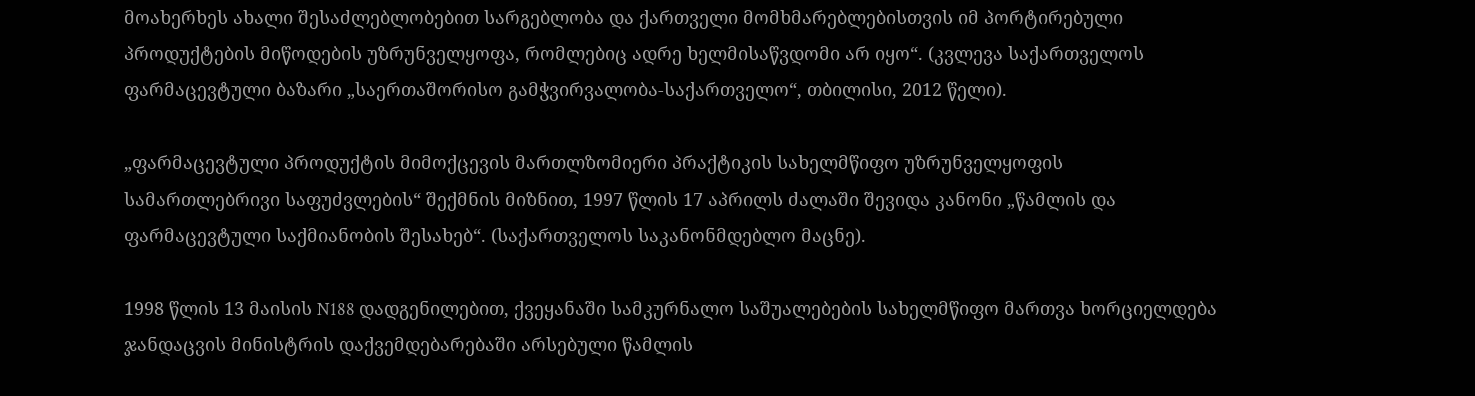მოახერხეს ახალი შესაძლებლობებით სარგებლობა და ქართველი მომხმარებლებისთვის იმ პორტირებული პროდუქტების მიწოდების უზრუნველყოფა, რომლებიც ადრე ხელმისაწვდომი არ იყო“. (კვლევა საქართველოს ფარმაცევტული ბაზარი „საერთაშორისო გამჭვირვალობა-საქართველო“, თბილისი, 2012 წელი).

„ფარმაცევტული პროდუქტის მიმოქცევის მართლზომიერი პრაქტიკის სახელმწიფო უზრუნველყოფის სამართლებრივი საფუძვლების“ შექმნის მიზნით, 1997 წლის 17 აპრილს ძალაში შევიდა კანონი „წამლის და ფარმაცევტული საქმიანობის შესახებ“. (საქართველოს საკანონმდებლო მაცნე).

1998 წლის 13 მაისის N188 დადგენილებით, ქვეყანაში სამკურნალო საშუალებების სახელმწიფო მართვა ხორციელდება ჯანდაცვის მინისტრის დაქვემდებარებაში არსებული წამლის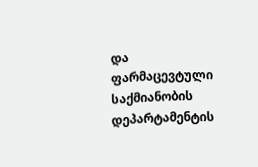და ფარმაცევტული საქმიანობის დეპარტამენტის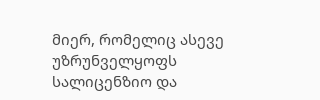მიერ, რომელიც ასევე უზრუნველყოფს სალიცენზიო და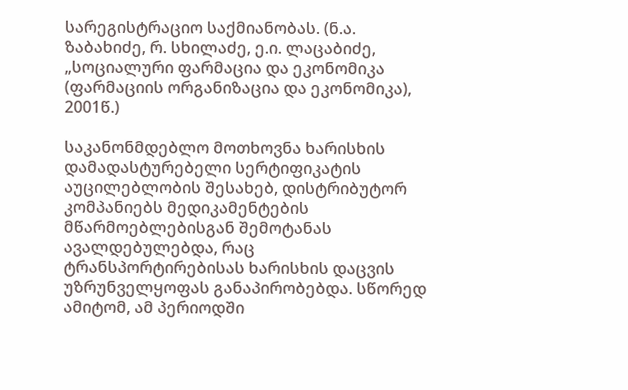სარეგისტრაციო საქმიანობას. (ნ.ა. ზაბახიძე, რ. სხილაძე, ე.ი. ლაცაბიძე, „სოციალური ფარმაცია და ეკონომიკა (ფარმაციის ორგანიზაცია და ეკონომიკა), 2001წ.)

საკანონმდებლო მოთხოვნა ხარისხის დამადასტურებელი სერტიფიკატის აუცილებლობის შესახებ, დისტრიბუტორ კომპანიებს მედიკამენტების მწარმოებლებისგან შემოტანას ავალდებულებდა, რაც ტრანსპორტირებისას ხარისხის დაცვის უზრუნველყოფას განაპირობებდა. სწორედ ამიტომ, ამ პერიოდში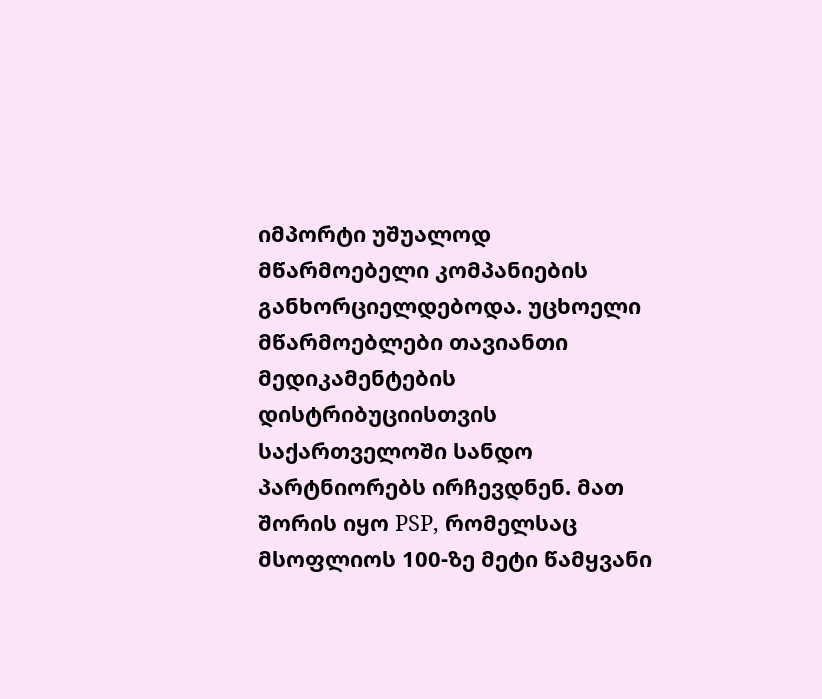იმპორტი უშუალოდ მწარმოებელი კომპანიების განხორციელდებოდა. უცხოელი მწარმოებლები თავიანთი მედიკამენტების დისტრიბუციისთვის საქართველოში სანდო პარტნიორებს ირჩევდნენ. მათ შორის იყო PSP, რომელსაც მსოფლიოს 100-ზე მეტი წამყვანი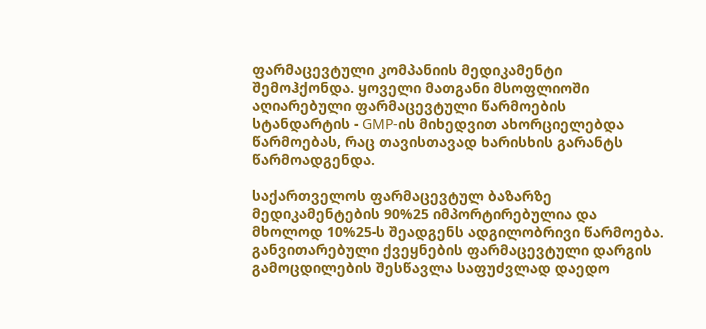ფარმაცევტული კომპანიის მედიკამენტი შემოჰქონდა. ყოველი მათგანი მსოფლიოში აღიარებული ფარმაცევტული წარმოების სტანდარტის - GMP-ის მიხედვით ახორციელებდა წარმოებას, რაც თავისთავად ხარისხის გარანტს წარმოადგენდა.

საქართველოს ფარმაცევტულ ბაზარზე მედიკამენტების 90%25 იმპორტირებულია და მხოლოდ 10%25-ს შეადგენს ადგილობრივი წარმოება. განვითარებული ქვეყნების ფარმაცევტული დარგის გამოცდილების შესწავლა საფუძვლად დაედო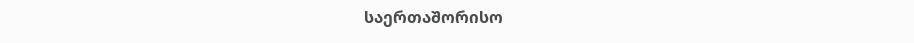საერთაშორისო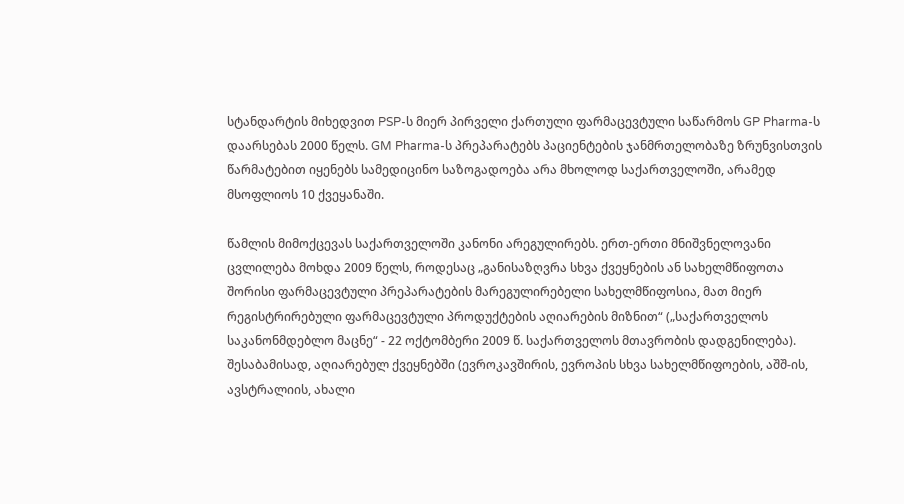სტანდარტის მიხედვით PSP-ს მიერ პირველი ქართული ფარმაცევტული საწარმოს GP Pharma-ს დაარსებას 2000 წელს. GM Pharma-ს პრეპარატებს პაციენტების ჯანმრთელობაზე ზრუნვისთვის წარმატებით იყენებს სამედიცინო საზოგადოება არა მხოლოდ საქართველოში, არამედ მსოფლიოს 10 ქვეყანაში.

წამლის მიმოქცევას საქართველოში კანონი არეგულირებს. ერთ-ერთი მნიშვნელოვანი ცვლილება მოხდა 2009 წელს, როდესაც „განისაზღვრა სხვა ქვეყნების ან სახელმწიფოთა შორისი ფარმაცევტული პრეპარატების მარეგულირებელი სახელმწიფოსია, მათ მიერ რეგისტრირებული ფარმაცევტული პროდუქტების აღიარების მიზნით“ („საქართველოს საკანონმდებლო მაცნე“ - 22 ოქტომბერი 2009 წ. საქართველოს მთავრობის დადგენილება). შესაბამისად, აღიარებულ ქვეყნებში (ევროკავშირის, ევროპის სხვა სახელმწიფოების, აშშ-ის, ავსტრალიის, ახალი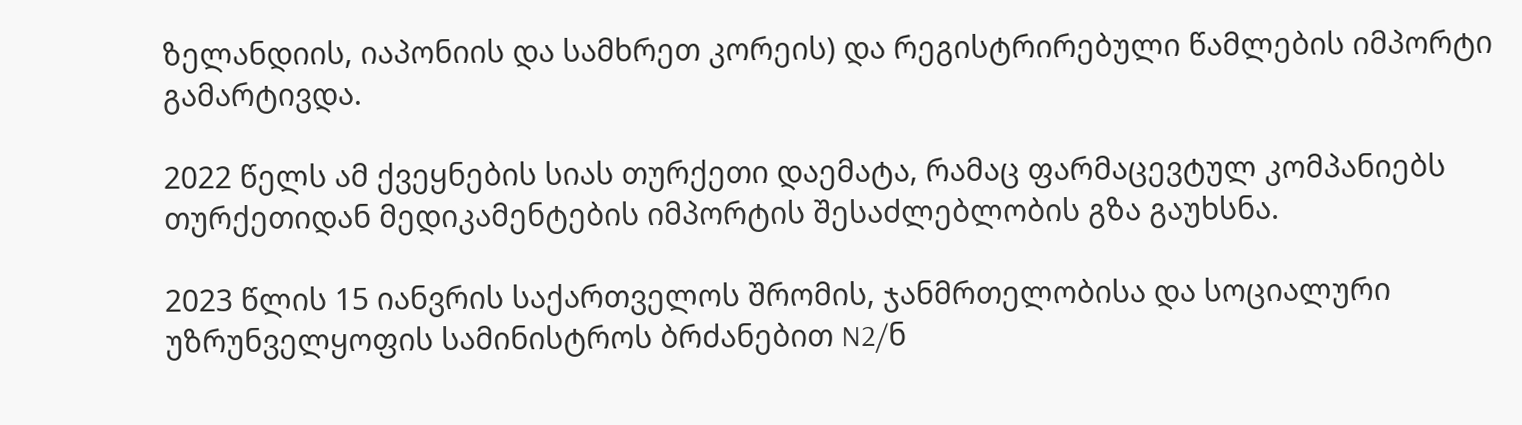ზელანდიის, იაპონიის და სამხრეთ კორეის) და რეგისტრირებული წამლების იმპორტი გამარტივდა.

2022 წელს ამ ქვეყნების სიას თურქეთი დაემატა, რამაც ფარმაცევტულ კომპანიებს თურქეთიდან მედიკამენტების იმპორტის შესაძლებლობის გზა გაუხსნა.

2023 წლის 15 იანვრის საქართველოს შრომის, ჯანმრთელობისა და სოციალური უზრუნველყოფის სამინისტროს ბრძანებით N2/ნ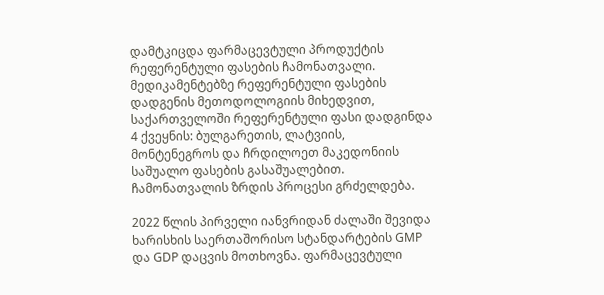დამტკიცდა ფარმაცევტული პროდუქტის რეფერენტული ფასების ჩამონათვალი. მედიკამენტებზე რეფერენტული ფასების დადგენის მეთოდოლოგიის მიხედვით, საქართველოში რეფერენტული ფასი დადგინდა 4 ქვეყნის: ბულგარეთის, ლატვიის, მონტენეგროს და ჩრდილოეთ მაკედონიის საშუალო ფასების გასაშუალებით. ჩამონათვალის ზრდის პროცესი გრძელდება.

2022 წლის პირველი იანვრიდან ძალაში შევიდა ხარისხის საერთაშორისო სტანდარტების GMP და GDP დაცვის მოთხოვნა. ფარმაცევტული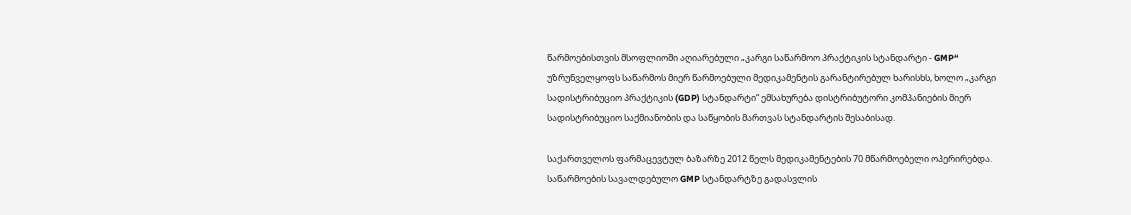წარმოებისთვის მსოფლიოში აღიარებული „კარგი საწარმოო პრაქტიკის სტანდარტი - GMP“ უზრუნველყოფს საწარმოს მიერ წარმოებული მედიკამენტის გარანტირებულ ხარისხს, ხოლო „კარგი სადისტრიბუციო პრაქტიკის (GDP) სტანდარტი“ ემსახურება დისტრიბუტორი კომპანიების მიერ სადისტრიბუციო საქმიანობის და საწყობის მართვას სტანდარტის შესაბისად.

საქართველოს ფარმაცევტულ ბაზარზე 2012 წელს მედიკამენტების 70 მწარმოებელი ოპერირებდა. საწარმოების სავალდებულო GMP სტანდარტზე გადასვლის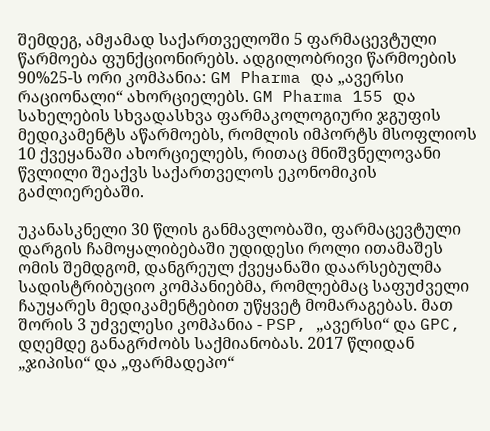შემდეგ, ამჟამად საქართველოში 5 ფარმაცევტული წარმოება ფუნქციონირებს. ადგილობრივი წარმოების 90%25-ს ორი კომპანია: GM Pharma და „ავერსი რაციონალი“ ახორციელებს. GM Pharma 155 და სახელების სხვადასხვა ფარმაკოლოგიური ჯგუფის მედიკამენტს აწარმოებს, რომლის იმპორტს მსოფლიოს 10 ქვეყანაში ახორციელებს, რითაც მნიშვნელოვანი წვლილი შეაქვს საქართველოს ეკონომიკის გაძლიერებაში.

უკანასკნელი 30 წლის განმავლობაში, ფარმაცევტული დარგის ჩამოყალიბებაში უდიდესი როლი ითამაშეს ომის შემდგომ, დანგრეულ ქვეყანაში დაარსებულმა სადისტრიბუციო კომპანიებმა, რომლებმაც საფუძველი ჩაუყარეს მედიკამენტებით უწყვეტ მომარაგებას. მათ შორის 3 უძველესი კომპანია - PSP, „ავერსი“ და GPC, დღემდე განაგრძობს საქმიანობას. 2017 წლიდან „ჯიპისი“ და „ფარმადეპო“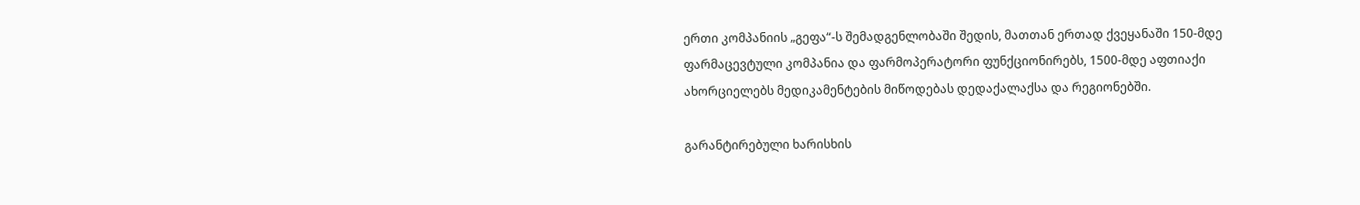ერთი კომპანიის „გეფა“-ს შემადგენლობაში შედის, მათთან ერთად ქვეყანაში 150-მდე ფარმაცევტული კომპანია და ფარმოპერატორი ფუნქციონირებს, 1500-მდე აფთიაქი ახორციელებს მედიკამენტების მიწოდებას დედაქალაქსა და რეგიონებში.

გარანტირებული ხარისხის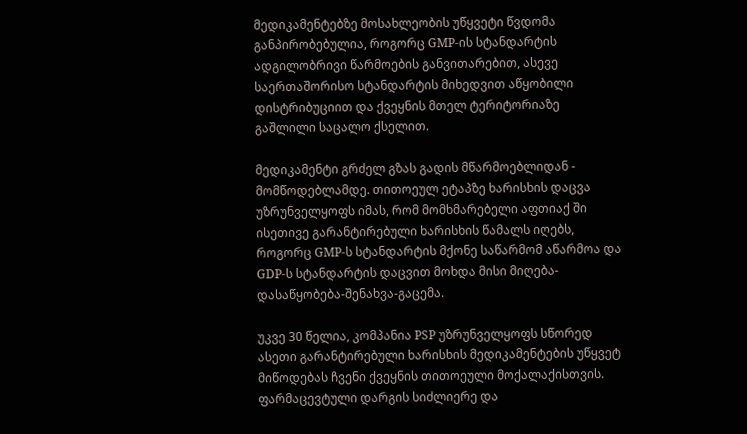მედიკამენტებზე მოსახლეობის უწყვეტი წვდომა განპირობებულია, როგორც GMP-ის სტანდარტის ადგილობრივი წარმოების განვითარებით, ასევე საერთაშორისო სტანდარტის მიხედვით აწყობილი დისტრიბუციით და ქვეყნის მთელ ტერიტორიაზე გაშლილი საცალო ქსელით.

მედიკამენტი გრძელ გზას გადის მწარმოებლიდან - მომწოდებლამდე. თითოეულ ეტაპზე ხარისხის დაცვა უზრუნველყოფს იმას, რომ მომხმარებელი აფთიაქ ში ისეთივე გარანტირებული ხარისხის წამალს იღებს, როგორც GMP-ს სტანდარტის მქონე საწარმომ აწარმოა და GDP-ს სტანდარტის დაცვით მოხდა მისი მიღება-დასაწყობება-შენახვა-გაცემა.

უკვე 30 წელია, კომპანია PSP უზრუნველყოფს სწორედ ასეთი გარანტირებული ხარისხის მედიკამენტების უწყვეტ მიწოდებას ჩვენი ქვეყნის თითოეული მოქალაქისთვის. ფარმაცევტული დარგის სიძლიერე და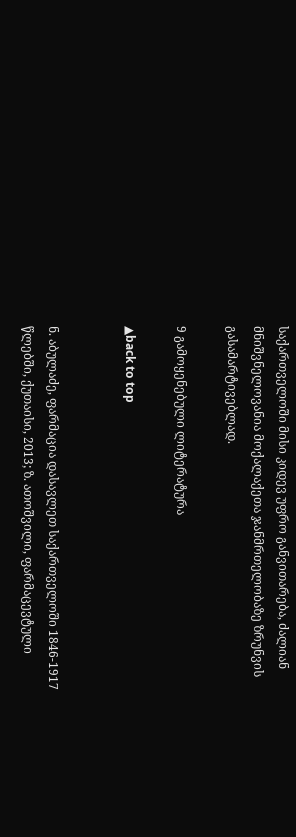საქართველოში მისი კიდევ უფრო განვითარება, ძალიან მნიშვნელოვანია მოქალაქეთა ჯანმრთელობაზე ზრუნვის გასამარტივებლად.

9 გამოყენებული ლიტერატურა

▲back to top


ნ. აბულაძე, ფარმაცია დასავლეთ საქართველოში 1846-1917 წლებში, ქუთაისი, 2013; ზ. ათოშვილი, ფარმაცევტული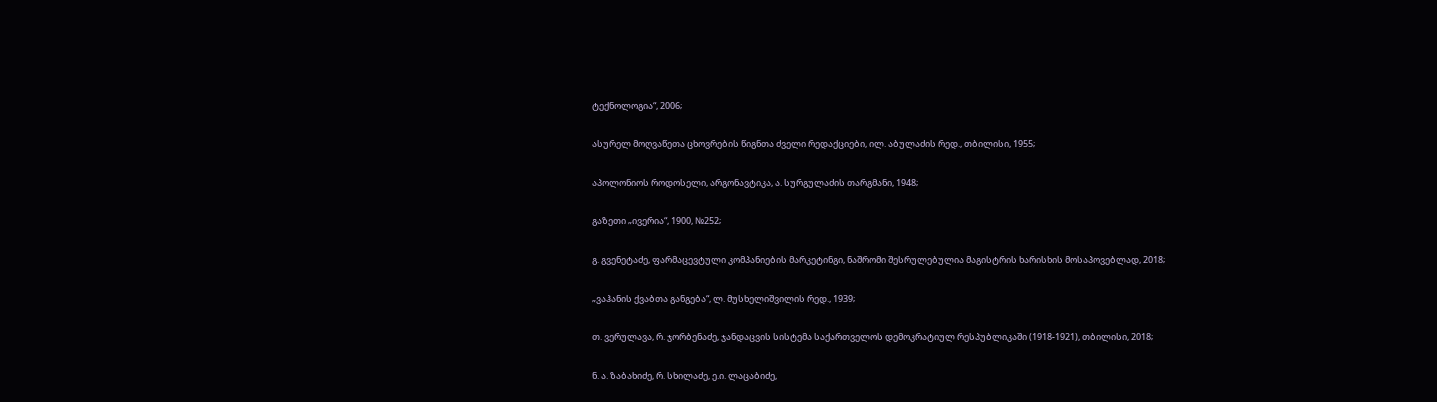ტექნოლოგია“, 2006;

ასურელ მოღვაწეთა ცხოვრების წიგნთა ძველი რედაქციები, ილ. აბულაძის რედ., თბილისი, 1955;

აპოლონიოს როდოსელი, არგონავტიკა, ა. სურგულაძის თარგმანი, 1948;

გაზეთი „ივერია“, 1900, №252;

გ. გვენეტაძე, ფარმაცევტული კომპანიების მარკეტინგი, ნაშრომი შესრულებულია მაგისტრის ხარისხის მოსაპოვებლად, 2018;

„ვაჰანის ქვაბთა განგება“, ლ. მუსხელიშვილის რედ., 1939;

თ. ვერულავა, რ. ჯორბენაძე, ჯანდაცვის სისტემა საქართველოს დემოკრატიულ რესპუბლიკაში (1918-1921), თბილისი, 2018;

ნ. ა. ზაბახიძე, რ. სხილაძე, ე.ი. ლაცაბიძე,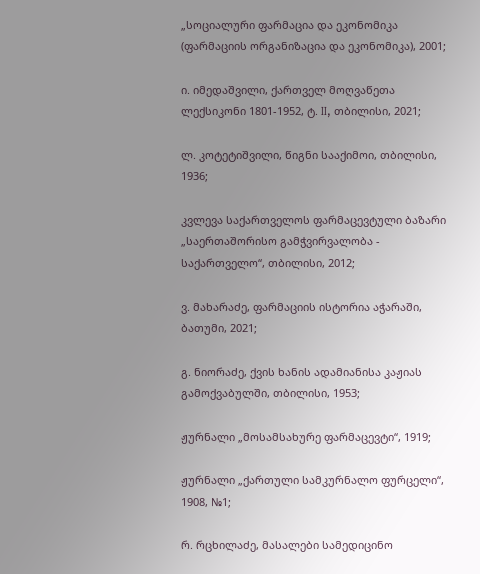„სოციალური ფარმაცია და ეკონომიკა (ფარმაციის ორგანიზაცია და ეკონომიკა), 2001;

ი. იმედაშვილი, ქართველ მოღვაწეთა ლექსიკონი 1801-1952, ტ. II, თბილისი, 2021;

ლ. კოტეტიშვილი, წიგნი სააქიმოი, თბილისი, 1936;

კვლევა საქართველოს ფარმაცევტული ბაზარი „საერთაშორისო გამჭვირვალობა - საქართველო“, თბილისი, 2012;

ვ. მახარაძე, ფარმაციის ისტორია აჭარაში, ბათუმი, 2021;

გ. ნიორაძე, ქვის ხანის ადამიანისა კაჟიას გამოქვაბულში, თბილისი, 1953;

ჟურნალი „მოსამსახურე ფარმაცევტი“, 1919;

ჟურნალი „ქართული სამკურნალო ფურცელი“, 1908, №1;

რ. რცხილაძე, მასალები სამედიცინო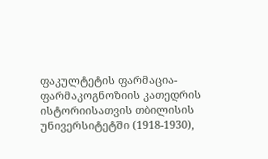ფაკულტეტის ფარმაცია-ფარმაკოგნოზიის კათედრის ისტორიისათვის თბილისის უნივერსიტეტში (1918-1930),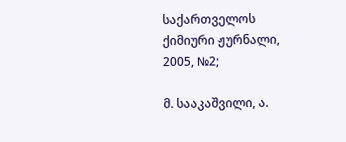საქართველოს ქიმიური ჟურნალი, 2005, №2;

მ. სააკაშვილი, ა.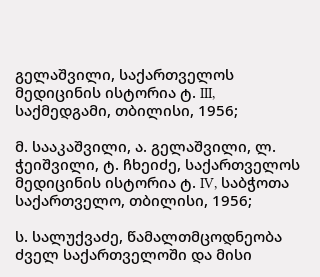გელაშვილი, საქართველოს მედიცინის ისტორია ტ. III, საქმედგამი, თბილისი, 1956;

მ. სააკაშვილი, ა. გელაშვილი, ლ. ჭეიშვილი, ტ. ჩხეიძე, საქართველოს მედიცინის ისტორია ტ. IV, საბჭოთა საქართველო, თბილისი, 1956;

ს. სალუქვაძე, წამალთმცოდნეობა ძველ საქართველოში და მისი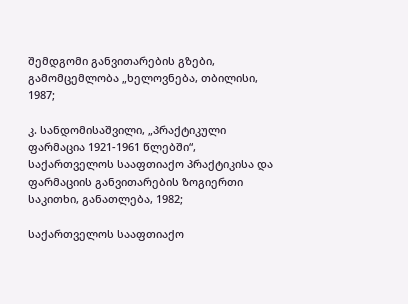შემდგომი განვითარების გზები, გამომცემლობა „ხელოვნება, თბილისი, 1987;

კ. სანდომისაშვილი, „პრაქტიკული ფარმაცია 1921-1961 წლებში“, საქართველოს სააფთიაქო პრაქტიკისა და ფარმაციის განვითარების ზოგიერთი საკითხი, განათლება, 1982;

საქართველოს სააფთიაქო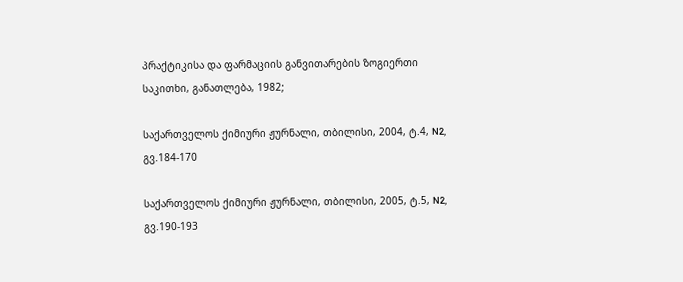პრაქტიკისა და ფარმაციის განვითარების ზოგიერთი საკითხი, განათლება, 1982;

საქართველოს ქიმიური ჟურნალი, თბილისი, 2004, ტ.4, N2, გვ.184-170

საქართველოს ქიმიური ჟურნალი, თბილისი, 2005, ტ.5, N2, გვ.190-193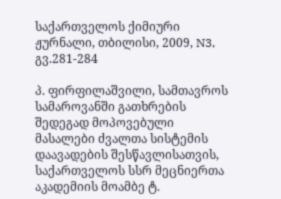საქართველოს ქიმიური ჟურნალი, თბილისი, 2009, N3, გვ.281-284

პ. ფირფილაშვილი, სამთავროს სამაროვანში გათხრების შედეგად მოპოვებული მასალები ძვალთა სისტემის დაავადების შესწავლისათვის, საქართველოს სსრ მეცნიერთა აკადემიის მოამბე ტ.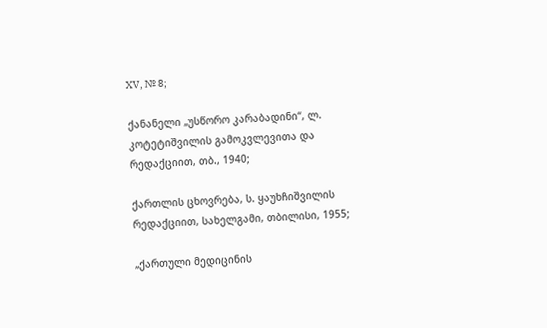XV, № 8;

ქანანელი „უსწორო კარაბადინი“, ლ. კოტეტიშვილის გამოკვლევითა და რედაქციით, თბ., 1940;

ქართლის ცხოვრება, ს. ყაუხჩიშვილის რედაქციით, სახელგამი, თბილისი, 1955;

„ქართული მედიცინის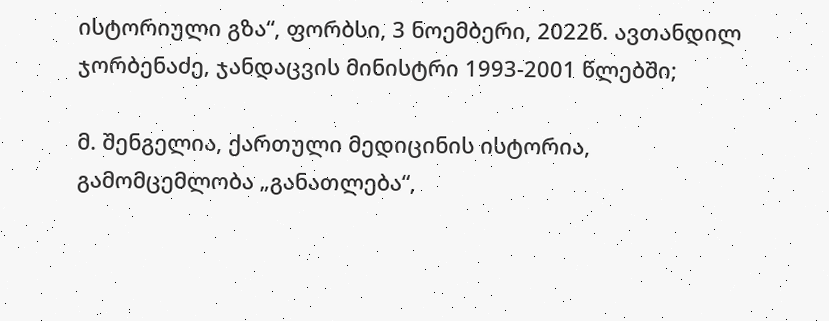ისტორიული გზა“, ფორბსი, 3 ნოემბერი, 2022წ. ავთანდილ ჯორბენაძე, ჯანდაცვის მინისტრი 1993-2001 წლებში;

მ. შენგელია, ქართული მედიცინის ისტორია, გამომცემლობა „განათლება“,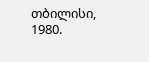თბილისი, 1980.